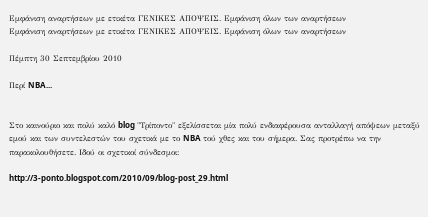Εμφάνιση αναρτήσεων με ετικέτα ΓΕΝΙΚΕΣ ΑΠΟΨΕΙΣ. Εμφάνιση όλων των αναρτήσεων
Εμφάνιση αναρτήσεων με ετικέτα ΓΕΝΙΚΕΣ ΑΠΟΨΕΙΣ. Εμφάνιση όλων των αναρτήσεων

Πέμπτη 30 Σεπτεμβρίου 2010

Περί NBA...


Στο καινούριο και πολύ καλό blog "Τρίποντο" εξελίσσεται μία πολύ ενδιαφέρουσα ανταλλαγή απόψεων μεταξύ εμού και των συντελεστών του σχετικά με το NBA τού χθες και του σήμερα. Σας προτρέπω να την παρακολουθήσετε. Ιδού οι σχετικοί σύνδεσμοι:

http://3-ponto.blogspot.com/2010/09/blog-post_29.html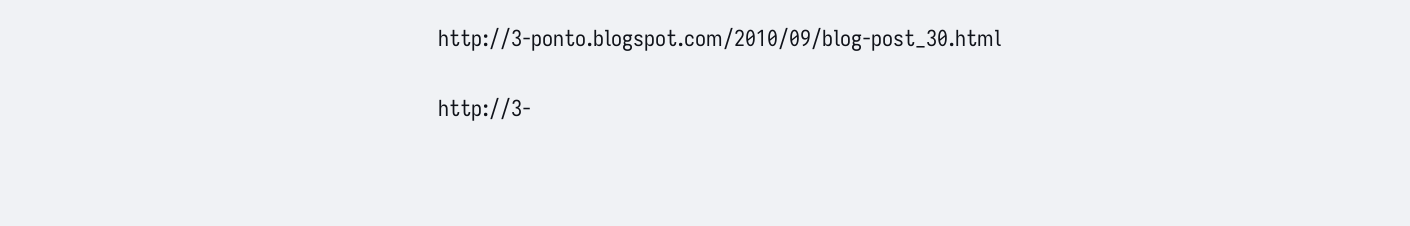http://3-ponto.blogspot.com/2010/09/blog-post_30.html

http://3-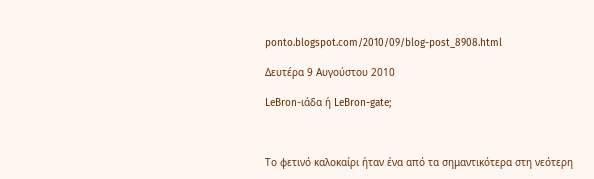ponto.blogspot.com/2010/09/blog-post_8908.html

Δευτέρα 9 Αυγούστου 2010

LeBron-ιάδα ή LeBron-gate;



Το φετινό καλοκαίρι ήταν ένα από τα σημαντικότερα στη νεότερη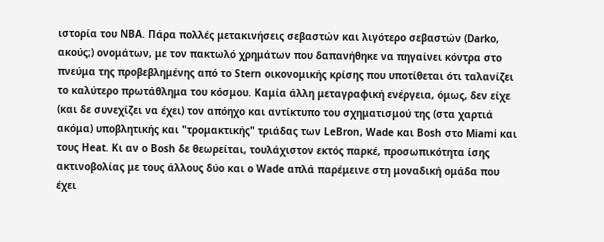ιστορία του NBA. Πάρα πολλές μετακινήσεις σεβαστών και λιγότερο σεβαστών (Darko, ακούς;) ονομάτων, με τον πακτωλό χρημάτων που δαπανήθηκε να πηγαίνει κόντρα στο πνεύμα της προβεβλημένης από το Stern οικονομικής κρίσης που υποτίθεται ότι ταλανίζει το καλύτερο πρωτάθλημα του κόσμου. Καμία άλλη μεταγραφική ενέργεια, όμως, δεν είχε (και δε συνεχίζει να έχει) τον απόηχο και αντίκτυπο του σχηματισμού της (στα χαρτιά ακόμα) υποβλητικής και "τρομακτικής" τριάδας των LeBron, Wade και Bosh στο Miami και τους Heat. Κι αν ο Bosh δε θεωρείται, τουλάχιστον εκτός παρκέ, προσωπικότητα ίσης ακτινοβολίας με τους άλλους δύο και ο Wade απλά παρέμεινε στη μοναδική ομάδα που έχει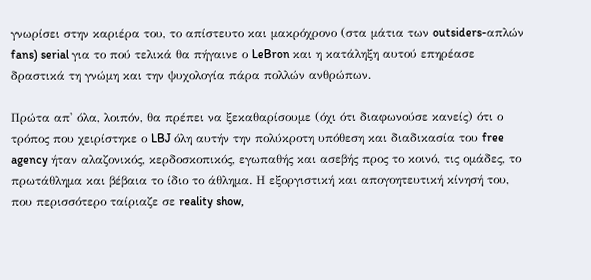γνωρίσει στην καριέρα του, το απίστευτο και μακρόχρονο (στα μάτια των outsiders-απλών fans) serial για το πού τελικά θα πήγαινε ο LeBron και η κατάληξη αυτού επηρέασε δραστικά τη γνώμη και την ψυχολογία πάρα πολλών ανθρώπων.

Πρώτα απ' όλα, λοιπόν, θα πρέπει να ξεκαθαρίσουμε (όχι ότι διαφωνούσε κανείς) ότι ο τρόπος που χειρίστηκε ο LBJ όλη αυτήν την πολύκροτη υπόθεση και διαδικασία του free agency ήταν αλαζονικός, κερδοσκοπικός, εγωπαθής και ασεβής προς το κοινό, τις ομάδες, το πρωτάθλημα και βέβαια το ίδιο το άθλημα. Η εξοργιστική και απογοητευτική κίνησή του, που περισσότερο ταίριαζε σε reality show,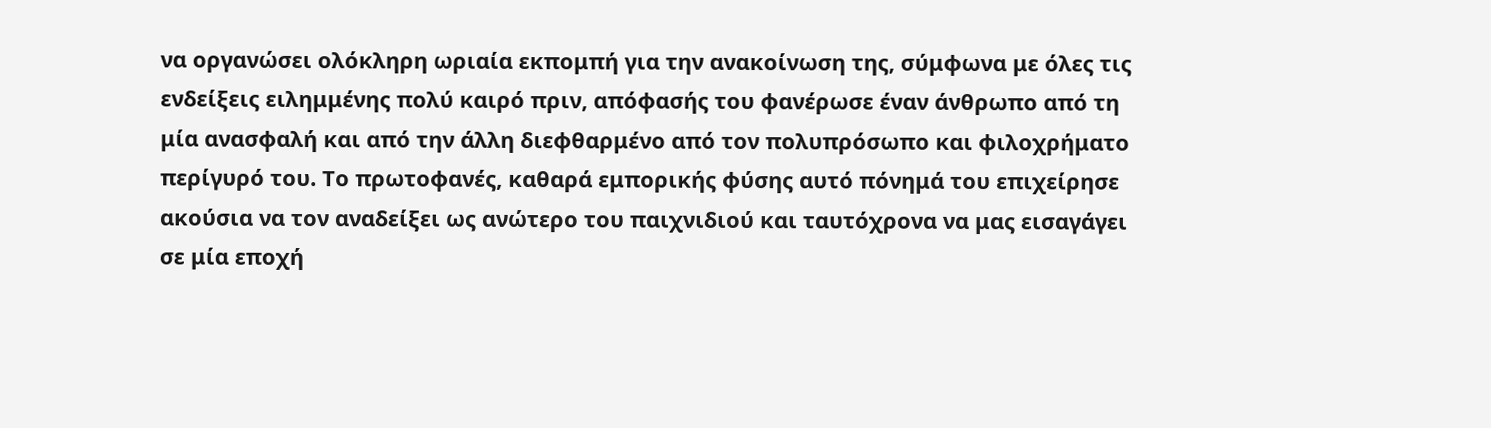να οργανώσει ολόκληρη ωριαία εκπομπή για την ανακοίνωση της, σύμφωνα με όλες τις ενδείξεις ειλημμένης πολύ καιρό πριν, απόφασής του φανέρωσε έναν άνθρωπο από τη μία ανασφαλή και από την άλλη διεφθαρμένο από τον πολυπρόσωπο και φιλοχρήματο περίγυρό του. Το πρωτοφανές, καθαρά εμπορικής φύσης αυτό πόνημά του επιχείρησε ακούσια να τον αναδείξει ως ανώτερο του παιχνιδιού και ταυτόχρονα να μας εισαγάγει σε μία εποχή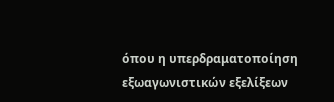όπου η υπερδραματοποίηση εξωαγωνιστικών εξελίξεων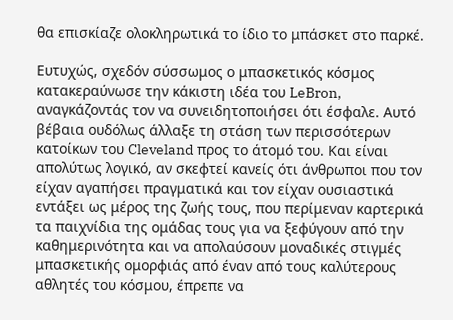θα επισκίαζε ολοκληρωτικά το ίδιο το μπάσκετ στο παρκέ.

Ευτυχώς, σχεδόν σύσσωμος ο μπασκετικός κόσμος κατακεραύνωσε την κάκιστη ιδέα του LeBron, αναγκάζοντάς τον να συνειδητοποιήσει ότι έσφαλε. Αυτό βέβαια ουδόλως άλλαξε τη στάση των περισσότερων κατοίκων του Cleveland προς το άτομό του. Και είναι απολύτως λογικό, αν σκεφτεί κανείς ότι άνθρωποι που τον είχαν αγαπήσει πραγματικά και τον είχαν ουσιαστικά εντάξει ως μέρος της ζωής τους, που περίμεναν καρτερικά τα παιχνίδια της ομάδας τους για να ξεφύγουν από την καθημερινότητα και να απολαύσουν μοναδικές στιγμές μπασκετικής ομορφιάς από έναν από τους καλύτερους αθλητές του κόσμου, έπρεπε να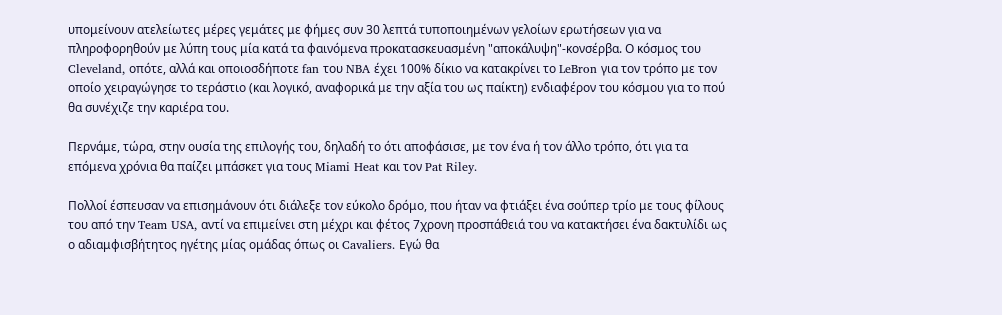υπομείνουν ατελείωτες μέρες γεμάτες με φήμες συν 30 λεπτά τυποποιημένων γελοίων ερωτήσεων για να πληροφορηθούν με λύπη τους μία κατά τα φαινόμενα προκατασκευασμένη "αποκάλυψη"-κονσέρβα. Ο κόσμος του Cleveland, οπότε, αλλά και οποιοσδήποτε fan του NBA έχει 100% δίκιο να κατακρίνει το LeBron για τον τρόπο με τον οποίο χειραγώγησε το τεράστιο (και λογικό, αναφορικά με την αξία του ως παίκτη) ενδιαφέρον του κόσμου για το πού θα συνέχιζε την καριέρα του.

Περνάμε, τώρα, στην ουσία της επιλογής του, δηλαδή το ότι αποφάσισε, με τον ένα ή τον άλλο τρόπο, ότι για τα επόμενα χρόνια θα παίζει μπάσκετ για τους Miami Heat και τον Pat Riley.

Πολλοί έσπευσαν να επισημάνουν ότι διάλεξε τον εύκολο δρόμο, που ήταν να φτιάξει ένα σούπερ τρίο με τους φίλους του από την Team USA, αντί να επιμείνει στη μέχρι και φέτος 7χρονη προσπάθειά του να κατακτήσει ένα δακτυλίδι ως ο αδιαμφισβήτητος ηγέτης μίας ομάδας όπως οι Cavaliers. Εγώ θα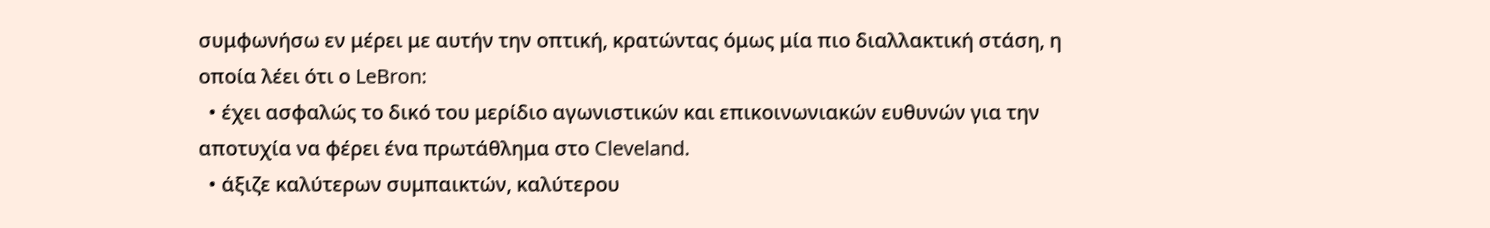συμφωνήσω εν μέρει με αυτήν την οπτική, κρατώντας όμως μία πιο διαλλακτική στάση, η οποία λέει ότι ο LeBron:
  • έχει ασφαλώς το δικό του μερίδιο αγωνιστικών και επικοινωνιακών ευθυνών για την αποτυχία να φέρει ένα πρωτάθλημα στο Cleveland.
  • άξιζε καλύτερων συμπαικτών, καλύτερου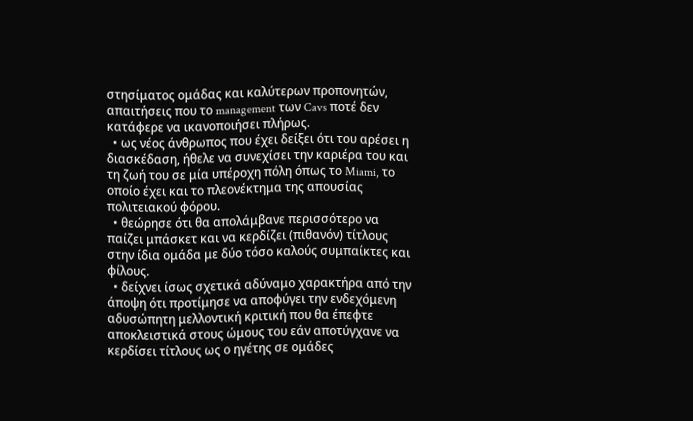στησίματος ομάδας και καλύτερων προπονητών, απαιτήσεις που το management των Cavs ποτέ δεν κατάφερε να ικανοποιήσει πλήρως.
  • ως νέος άνθρωπος που έχει δείξει ότι του αρέσει η διασκέδαση, ήθελε να συνεχίσει την καριέρα του και τη ζωή του σε μία υπέροχη πόλη όπως το Miami, το οποίο έχει και το πλεονέκτημα της απουσίας πολιτειακού φόρου.
  • θεώρησε ότι θα απολάμβανε περισσότερο να παίζει μπάσκετ και να κερδίζει (πιθανόν) τίτλους στην ίδια ομάδα με δύο τόσο καλούς συμπαίκτες και φίλους.
  • δείχνει ίσως σχετικά αδύναμο χαρακτήρα από την άποψη ότι προτίμησε να αποφύγει την ενδεχόμενη αδυσώπητη μελλοντική κριτική που θα έπεφτε αποκλειστικά στους ώμους του εάν αποτύγχανε να κερδίσει τίτλους ως ο ηγέτης σε ομάδες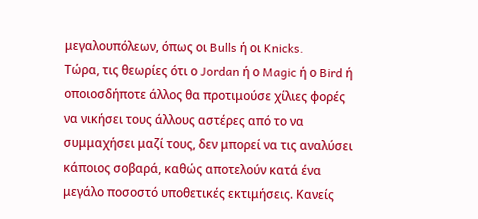μεγαλουπόλεων, όπως οι Bulls ή οι Knicks.
Τώρα, τις θεωρίες ότι ο Jordan ή ο Magic ή ο Bird ή οποιοσδήποτε άλλος θα προτιμούσε χίλιες φορές να νικήσει τους άλλους αστέρες από το να συμμαχήσει μαζί τους, δεν μπορεί να τις αναλύσει κάποιος σοβαρά, καθώς αποτελούν κατά ένα μεγάλο ποσοστό υποθετικές εκτιμήσεις. Κανείς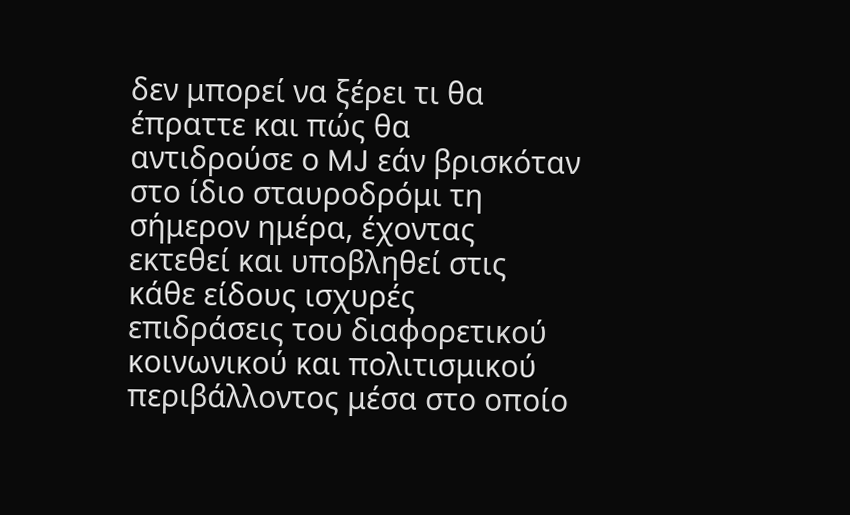δεν μπορεί να ξέρει τι θα έπραττε και πώς θα αντιδρούσε ο MJ εάν βρισκόταν στο ίδιο σταυροδρόμι τη σήμερον ημέρα, έχοντας εκτεθεί και υποβληθεί στις κάθε είδους ισχυρές επιδράσεις του διαφορετικού κοινωνικού και πολιτισμικού περιβάλλοντος μέσα στο οποίο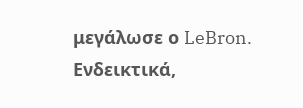μεγάλωσε ο LeBron. Ενδεικτικά,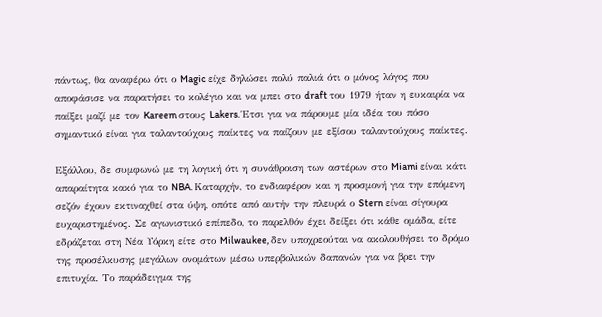πάντως, θα αναφέρω ότι ο Magic είχε δηλώσει πολύ παλιά ότι ο μόνος λόγος που αποφάσισε να παρατήσει το κολέγιο και να μπει στο draft του 1979 ήταν η ευκαιρία να παίξει μαζί με τον Kareem στους Lakers. Έτσι για να πάρουμε μία ιδέα του πόσο σημαντικό είναι για ταλαντούχους παίκτες να παίζουν με εξίσου ταλαντούχους παίκτες.

Εξάλλου, δε συμφωνώ με τη λογική ότι η συνάθροιση των αστέρων στο Miami είναι κάτι απαραίτητα κακό για το NBA. Καταρχήν, το ενδιαφέρον και η προσμονή για την επόμενη σεζόν έχουν εκτιναχθεί στα ύψη, οπότε από αυτήν την πλευρά ο Stern είναι σίγουρα ευχαριστημένος. Σε αγωνιστικό επίπεδο, το παρελθόν έχει δείξει ότι κάθε ομάδα, είτε εδράζεται στη Νέα Υόρκη είτε στο Milwaukee, δεν υποχρεούται να ακολουθήσει το δρόμο της προσέλκυσης μεγάλων ονομάτων μέσω υπερβολικών δαπανών για να βρει την επιτυχία. Το παράδειγμα της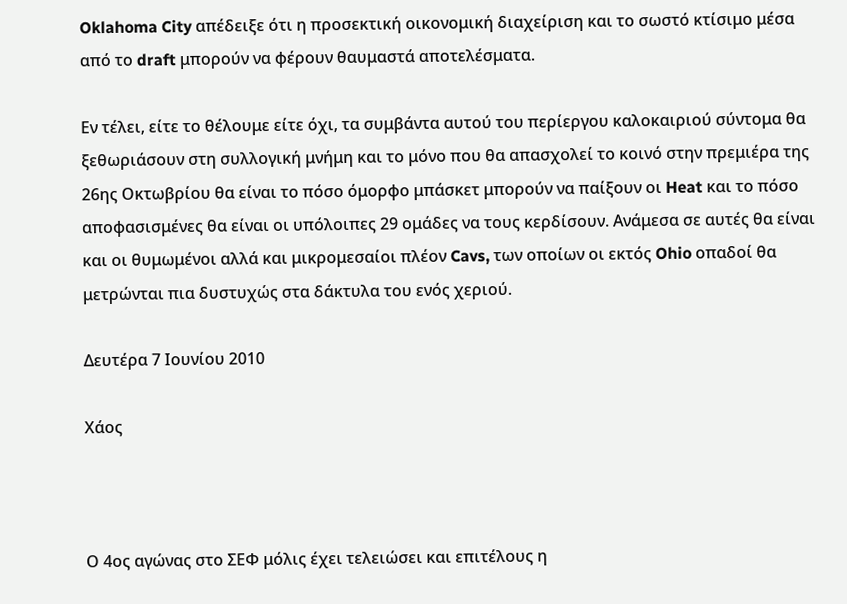Oklahoma City απέδειξε ότι η προσεκτική οικονομική διαχείριση και το σωστό κτίσιμο μέσα από το draft μπορούν να φέρουν θαυμαστά αποτελέσματα.

Εν τέλει, είτε το θέλουμε είτε όχι, τα συμβάντα αυτού του περίεργου καλοκαιριού σύντομα θα ξεθωριάσουν στη συλλογική μνήμη και το μόνο που θα απασχολεί το κοινό στην πρεμιέρα της 26ης Οκτωβρίου θα είναι το πόσο όμορφο μπάσκετ μπορούν να παίξουν οι Heat και το πόσο αποφασισμένες θα είναι οι υπόλοιπες 29 ομάδες να τους κερδίσουν. Ανάμεσα σε αυτές θα είναι και οι θυμωμένοι αλλά και μικρομεσαίοι πλέον Cavs, των οποίων οι εκτός Ohio οπαδοί θα μετρώνται πια δυστυχώς στα δάκτυλα του ενός χεριού.

Δευτέρα 7 Ιουνίου 2010

Χάος



Ο 4ος αγώνας στο ΣΕΦ μόλις έχει τελειώσει και επιτέλους η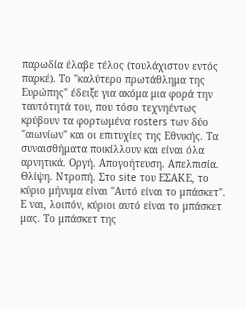παρωδία έλαβε τέλος (τουλάχιστον εντός παρκέ). Το "καλύτερο πρωτάθλημα της Ευρώπης" έδειξε για ακόμα μια φορά την ταυτότητά του, που τόσο τεχνηέντως κρύβουν τα φορτωμένα rosters των δύο "αιωνίων" και οι επιτυχίες της Εθνικής. Τα συναισθήματα ποικίλλουν και είναι όλα αρνητικά. Οργή. Απογοήτευση. Απελπισία. Θλίψη. Ντροπή. Στο site του ΕΣΑΚΕ, το κύριο μήνυμα είναι "Αυτό είναι το μπάσκετ". Ε ναι, λοιπόν, κύριοι αυτό είναι το μπάσκετ μας. Το μπάσκετ της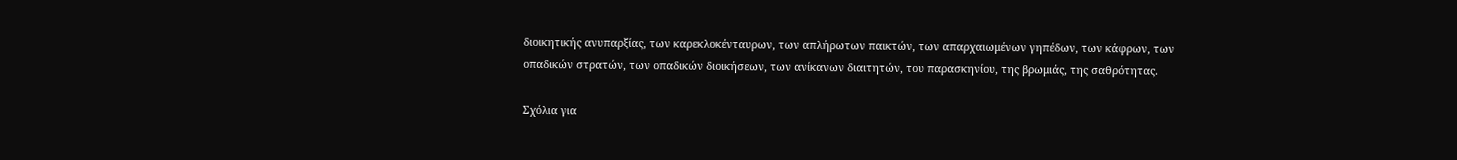διοικητικής ανυπαρξίας, των καρεκλοκένταυρων, των απλήρωτων παικτών, των απαρχαιωμένων γηπέδων, των κάφρων, των οπαδικών στρατών, των οπαδικών διοικήσεων, των ανίκανων διαιτητών, του παρασκηνίου, της βρωμιάς, της σαθρότητας.

Σχόλια για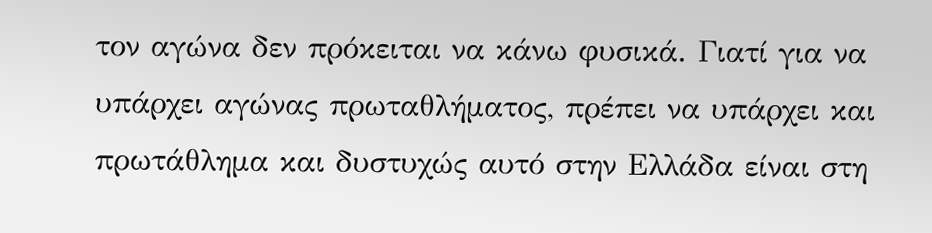τον αγώνα δεν πρόκειται να κάνω φυσικά. Γιατί για να υπάρχει αγώνας πρωταθλήματος, πρέπει να υπάρχει και πρωτάθλημα και δυστυχώς αυτό στην Ελλάδα είναι στη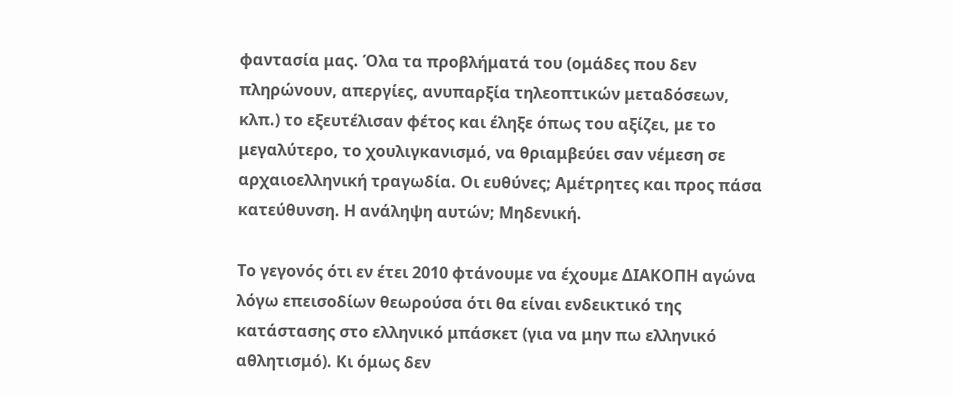φαντασία μας. Όλα τα προβλήματά του (ομάδες που δεν πληρώνουν, απεργίες, ανυπαρξία τηλεοπτικών μεταδόσεων, κλπ.) το εξευτέλισαν φέτος και έληξε όπως του αξίζει, με το μεγαλύτερο, το χουλιγκανισμό, να θριαμβεύει σαν νέμεση σε αρχαιοελληνική τραγωδία. Οι ευθύνες; Αμέτρητες και προς πάσα κατεύθυνση. Η ανάληψη αυτών; Μηδενική.

Το γεγονός ότι εν έτει 2010 φτάνουμε να έχουμε ΔΙΑΚΟΠΗ αγώνα λόγω επεισοδίων θεωρούσα ότι θα είναι ενδεικτικό της κατάστασης στο ελληνικό μπάσκετ (για να μην πω ελληνικό αθλητισμό). Κι όμως δεν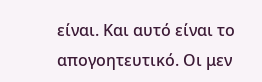είναι. Και αυτό είναι το απογοητευτικό. Οι μεν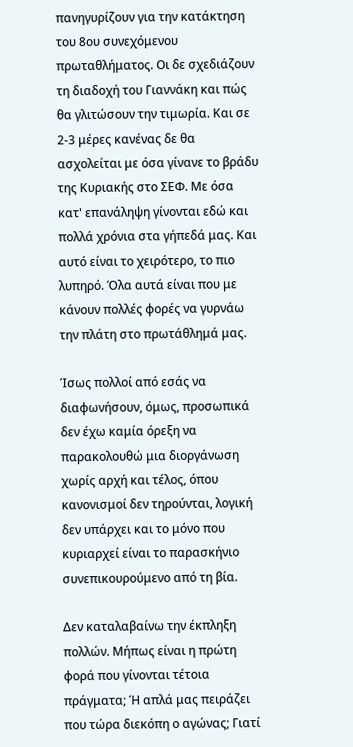πανηγυρίζουν για την κατάκτηση του 8ου συνεχόμενου πρωταθλήματος. Οι δε σχεδιάζουν τη διαδοχή του Γιαννάκη και πώς θα γλιτώσουν την τιμωρία. Και σε 2-3 μέρες κανένας δε θα ασχολείται με όσα γίνανε το βράδυ της Κυριακής στο ΣΕΦ. Με όσα κατ' επανάληψη γίνονται εδώ και πολλά χρόνια στα γήπεδά μας. Και αυτό είναι το χειρότερο, το πιο λυπηρό. Όλα αυτά είναι που με κάνουν πολλές φορές να γυρνάω την πλάτη στο πρωτάθλημά μας.

Ίσως πολλοί από εσάς να διαφωνήσουν, όμως, προσωπικά δεν έχω καμία όρεξη να παρακολουθώ μια διοργάνωση χωρίς αρχή και τέλος, όπου κανονισμοί δεν τηρούνται, λογική δεν υπάρχει και το μόνο που κυριαρχεί είναι το παρασκήνιο συνεπικουρούμενο από τη βία.

Δεν καταλαβαίνω την έκπληξη πολλών. Μήπως είναι η πρώτη φορά που γίνονται τέτοια πράγματα; Ή απλά μας πειράζει που τώρα διεκόπη ο αγώνας; Γιατί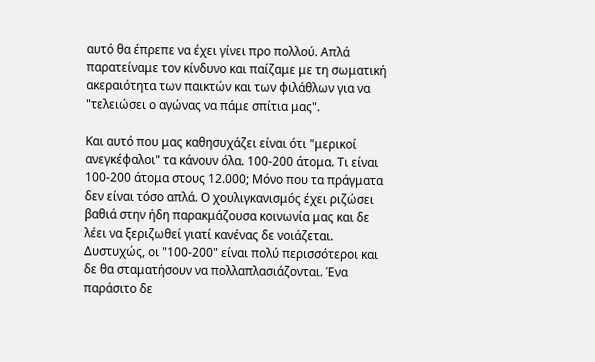αυτό θα έπρεπε να έχει γίνει προ πολλού. Απλά παρατείναμε τον κίνδυνο και παίζαμε με τη σωματική ακεραιότητα των παικτών και των φιλάθλων για να "τελειώσει ο αγώνας να πάμε σπίτια μας".

Και αυτό που μας καθησυχάζει είναι ότι "μερικοί ανεγκέφαλοι" τα κάνουν όλα. 100-200 άτομα. Τι είναι 100-200 άτομα στους 12.000; Μόνο που τα πράγματα δεν είναι τόσο απλά. Ο χουλιγκανισμός έχει ριζώσει βαθιά στην ήδη παρακμάζουσα κοινωνία μας και δε λέει να ξεριζωθεί γιατί κανένας δε νοιάζεται. Δυστυχώς, οι "100-200" είναι πολύ περισσότεροι και δε θα σταματήσουν να πολλαπλασιάζονται. Ένα παράσιτο δε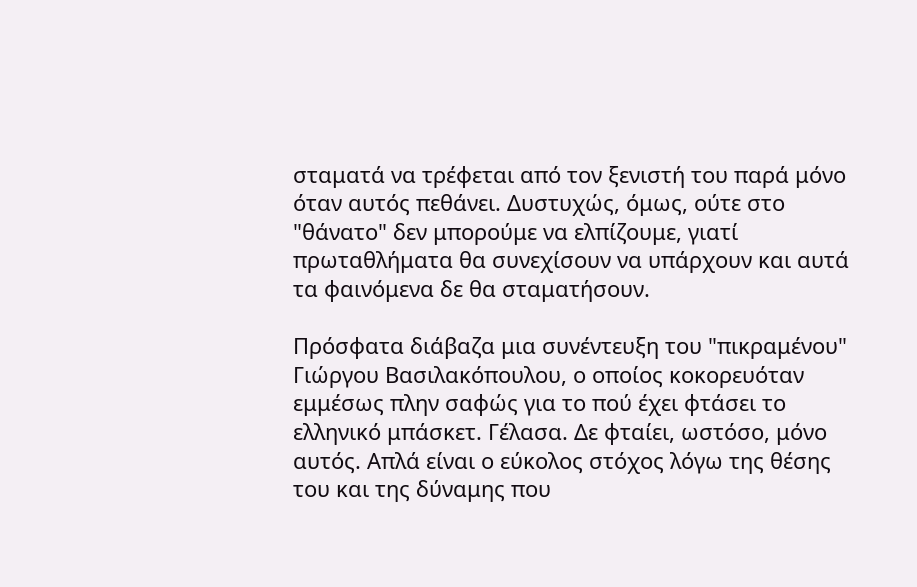σταματά να τρέφεται από τον ξενιστή του παρά μόνο όταν αυτός πεθάνει. Δυστυχώς, όμως, ούτε στο "θάνατο" δεν μπορούμε να ελπίζουμε, γιατί πρωταθλήματα θα συνεχίσουν να υπάρχουν και αυτά τα φαινόμενα δε θα σταματήσουν.

Πρόσφατα διάβαζα μια συνέντευξη του "πικραμένου" Γιώργου Βασιλακόπουλου, ο οποίος κοκορευόταν εμμέσως πλην σαφώς για το πού έχει φτάσει το ελληνικό μπάσκετ. Γέλασα. Δε φταίει, ωστόσο, μόνο αυτός. Απλά είναι ο εύκολος στόχος λόγω της θέσης του και της δύναμης που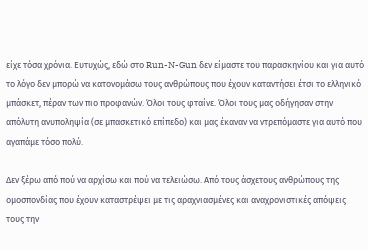είχε τόσα χρόνια. Ευτυχώς, εδώ στο Run-N-Gun δεν είμαστε του παρασκηνίου και για αυτό το λόγο δεν μπορώ να κατονομάσω τους ανθρώπους που έχουν καταντήσει έτσι το ελληνικό μπάσκετ, πέραν των πιο προφανών. Όλοι τους φταίνε. Όλοι τους μας οδήγησαν στην απόλυτη ανυποληψία (σε μπασκετικό επίπεδο) και μας έκαναν να ντρεπόμαστε για αυτό που αγαπάμε τόσο πολύ.

Δεν ξέρω από πού να αρχίσω και πού να τελειώσω. Από τους άσχετους ανθρώπους της ομοσπονδίας που έχουν καταστρέψει με τις αραχνιασμένες και αναχρονιστικές απόψεις τους την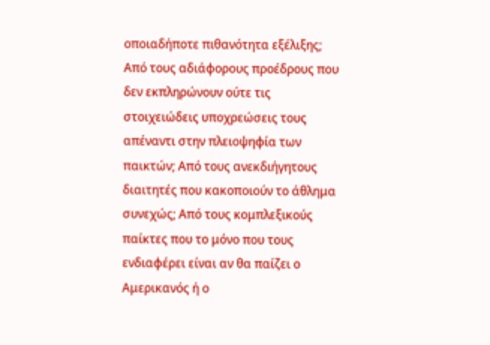οποιαδήποτε πιθανότητα εξέλιξης; Από τους αδιάφορους προέδρους που δεν εκπληρώνουν ούτε τις στοιχειώδεις υποχρεώσεις τους απέναντι στην πλειοψηφία των παικτών; Από τους ανεκδιήγητους διαιτητές που κακοποιούν το άθλημα συνεχώς; Από τους κομπλεξικούς παίκτες που το μόνο που τους ενδιαφέρει είναι αν θα παίζει ο Αμερικανός ή ο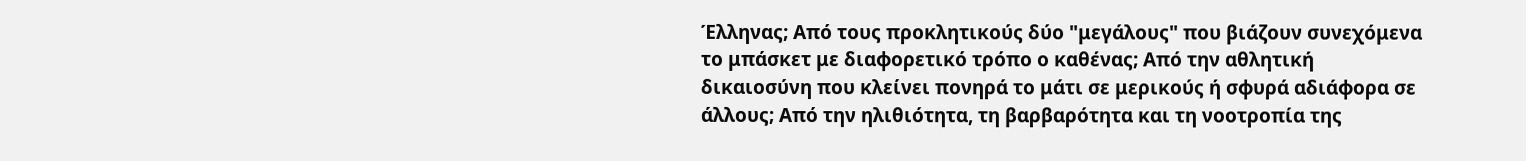Έλληνας; Από τους προκλητικούς δύο "μεγάλους" που βιάζουν συνεχόμενα το μπάσκετ με διαφορετικό τρόπο ο καθένας; Από την αθλητική δικαιοσύνη που κλείνει πονηρά το μάτι σε μερικούς ή σφυρά αδιάφορα σε άλλους; Από την ηλιθιότητα, τη βαρβαρότητα και τη νοοτροπία της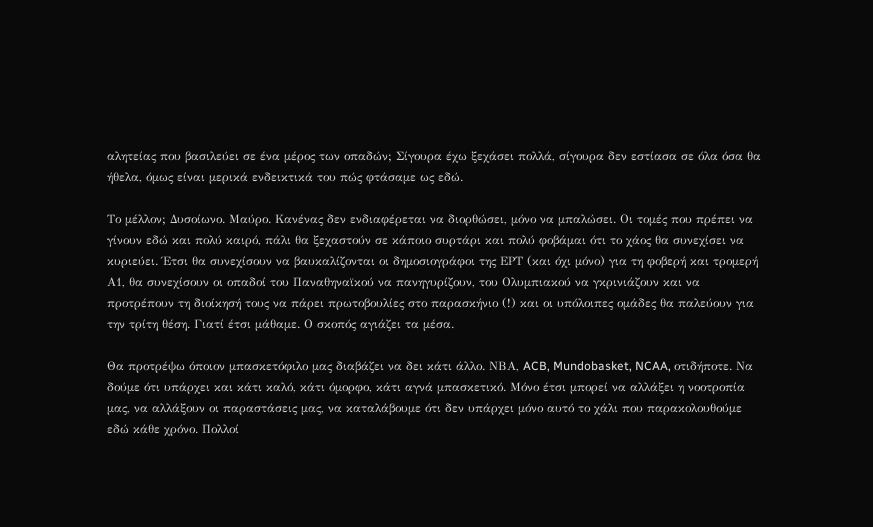αλητείας που βασιλεύει σε ένα μέρος των οπαδών; Σίγουρα έχω ξεχάσει πολλά, σίγουρα δεν εστίασα σε όλα όσα θα ήθελα, όμως είναι μερικά ενδεικτικά του πώς φτάσαμε ως εδώ.

Το μέλλον; Δυσοίωνο. Μαύρο. Κανένας δεν ενδιαφέρεται να διορθώσει, μόνο να μπαλώσει. Οι τομές που πρέπει να γίνουν εδώ και πολύ καιρό, πάλι θα ξεχαστούν σε κάποιο συρτάρι και πολύ φοβάμαι ότι το χάος θα συνεχίσει να κυριεύει. Έτσι θα συνεχίσουν να βαυκαλίζονται οι δημοσιογράφοι της ΕΡΤ (και όχι μόνο) για τη φοβερή και τρομερή Α1, θα συνεχίσουν οι οπαδοί του Παναθηναϊκού να πανηγυρίζουν, του Ολυμπιακού να γκρινιάζουν και να προτρέπουν τη διοίκησή τους να πάρει πρωτοβουλίες στο παρασκήνιο (!) και οι υπόλοιπες ομάδες θα παλεύουν για την τρίτη θέση. Γιατί έτσι μάθαμε. Ο σκοπός αγιάζει τα μέσα.

Θα προτρέψω όποιον μπασκετόφιλο μας διαβάζει να δει κάτι άλλο. ΝΒΑ, ACB, Mundobasket, NCAA, οτιδήποτε. Να δούμε ότι υπάρχει και κάτι καλό, κάτι όμορφο, κάτι αγνά μπασκετικό. Μόνο έτσι μπορεί να αλλάξει η νοοτροπία μας, να αλλάξουν οι παραστάσεις μας, να καταλάβουμε ότι δεν υπάρχει μόνο αυτό το χάλι που παρακολουθούμε εδώ κάθε χρόνο. Πολλοί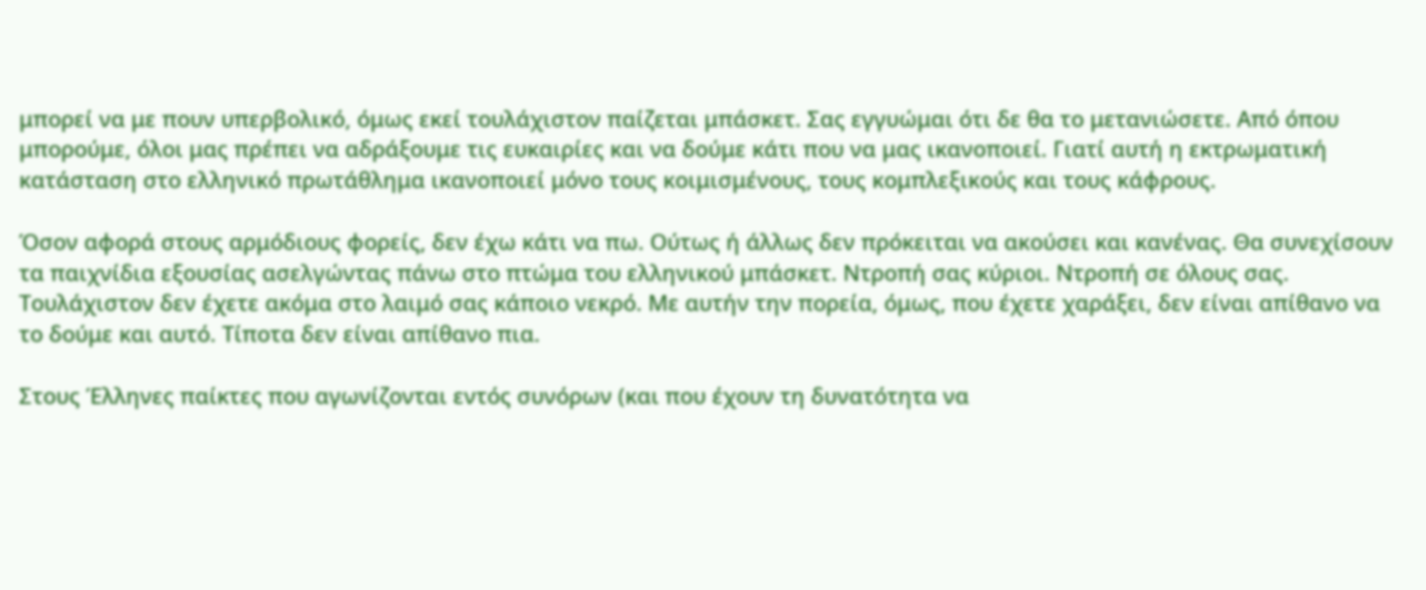μπορεί να με πουν υπερβολικό, όμως εκεί τουλάχιστον παίζεται μπάσκετ. Σας εγγυώμαι ότι δε θα το μετανιώσετε. Από όπου μπορούμε, όλοι μας πρέπει να αδράξουμε τις ευκαιρίες και να δούμε κάτι που να μας ικανοποιεί. Γιατί αυτή η εκτρωματική κατάσταση στο ελληνικό πρωτάθλημα ικανοποιεί μόνο τους κοιμισμένους, τους κομπλεξικούς και τους κάφρους.

Όσον αφορά στους αρμόδιους φορείς, δεν έχω κάτι να πω. Ούτως ή άλλως δεν πρόκειται να ακούσει και κανένας. Θα συνεχίσουν τα παιχνίδια εξουσίας ασελγώντας πάνω στο πτώμα του ελληνικού μπάσκετ. Ντροπή σας κύριοι. Ντροπή σε όλους σας. Τουλάχιστον δεν έχετε ακόμα στο λαιμό σας κάποιο νεκρό. Με αυτήν την πορεία, όμως, που έχετε χαράξει, δεν είναι απίθανο να το δούμε και αυτό. Τίποτα δεν είναι απίθανο πια.

Στους Έλληνες παίκτες που αγωνίζονται εντός συνόρων (και που έχουν τη δυνατότητα να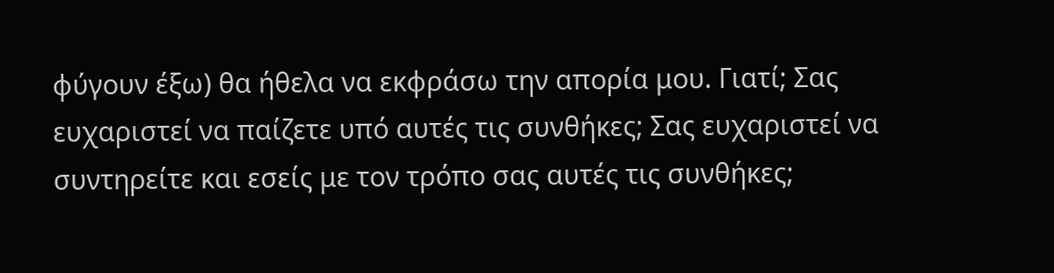φύγουν έξω) θα ήθελα να εκφράσω την απορία μου. Γιατί; Σας ευχαριστεί να παίζετε υπό αυτές τις συνθήκες; Σας ευχαριστεί να συντηρείτε και εσείς με τον τρόπο σας αυτές τις συνθήκες;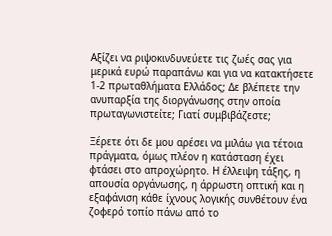Αξίζει να ριψοκινδυνεύετε τις ζωές σας για μερικά ευρώ παραπάνω και για να κατακτήσετε 1-2 πρωταθλήματα Ελλάδος; Δε βλέπετε την ανυπαρξία της διοργάνωσης στην οποία πρωταγωνιστείτε; Γιατί συμβιβάζεστε;

Ξέρετε ότι δε μου αρέσει να μιλάω για τέτοια πράγματα, όμως πλέον η κατάσταση έχει φτάσει στο απροχώρητο. Η έλλειψη τάξης, η απουσία οργάνωσης, η άρρωστη οπτική και η εξαφάνιση κάθε ίχνους λογικής συνθέτουν ένα ζοφερό τοπίο πάνω από το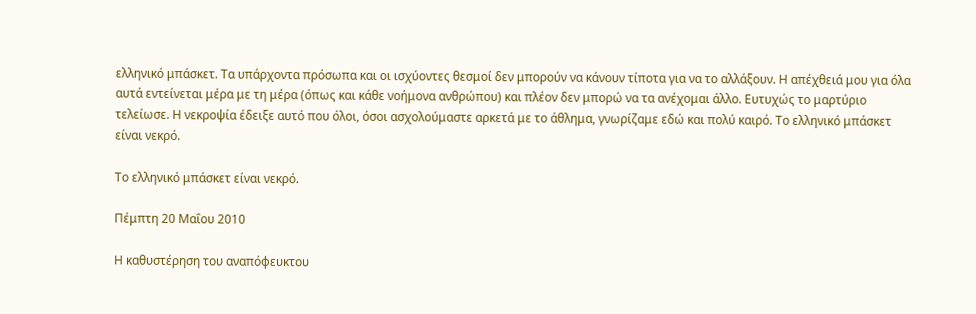ελληνικό μπάσκετ. Τα υπάρχοντα πρόσωπα και οι ισχύοντες θεσμοί δεν μπορούν να κάνουν τίποτα για να το αλλάξουν. Η απέχθειά μου για όλα αυτά εντείνεται μέρα με τη μέρα (όπως και κάθε νοήμονα ανθρώπου) και πλέον δεν μπορώ να τα ανέχομαι άλλο. Ευτυχώς το μαρτύριο τελείωσε. Η νεκροψία έδειξε αυτό που όλοι, όσοι ασχολούμαστε αρκετά με το άθλημα, γνωρίζαμε εδώ και πολύ καιρό. Το ελληνικό μπάσκετ είναι νεκρό.

Το ελληνικό μπάσκετ είναι νεκρό.

Πέμπτη 20 Μαΐου 2010

Η καθυστέρηση του αναπόφευκτου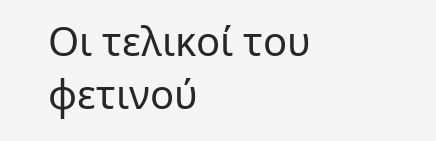Οι τελικοί του φετινού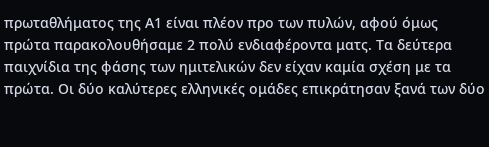πρωταθλήματος της Α1 είναι πλέον προ των πυλών, αφού όμως πρώτα παρακολουθήσαμε 2 πολύ ενδιαφέροντα ματς. Τα δεύτερα παιχνίδια της φάσης των ημιτελικών δεν είχαν καμία σχέση με τα πρώτα. Οι δύο καλύτερες ελληνικές ομάδες επικράτησαν ξανά των δύο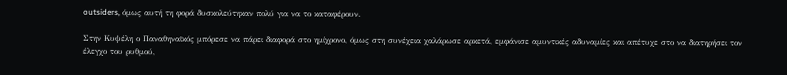outsiders, όμως αυτή τη φορά δυσκολεύτηκαν πολύ για να το καταφέρουν.

Στην Κυψέλη ο Παναθηναϊκός μπόρεσε να πάρει διαφορά στο ημίχρονο, όμως στη συνέχεια χαλάρωσε αρκετά, εμφάνισε αμυντικές αδυναμίες και απέτυχε στο να διατηρήσει τον έλεγχο του ρυθμού,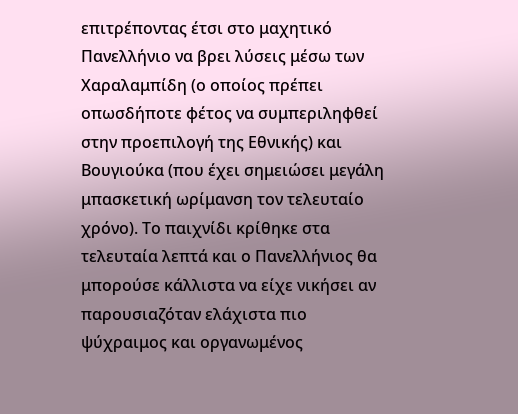επιτρέποντας έτσι στο μαχητικό Πανελλήνιο να βρει λύσεις μέσω των Χαραλαμπίδη (ο οποίος πρέπει οπωσδήποτε φέτος να συμπεριληφθεί στην προεπιλογή της Εθνικής) και Βουγιούκα (που έχει σημειώσει μεγάλη μπασκετική ωρίμανση τον τελευταίο χρόνο). Το παιχνίδι κρίθηκε στα τελευταία λεπτά και ο Πανελλήνιος θα μπορούσε κάλλιστα να είχε νικήσει αν παρουσιαζόταν ελάχιστα πιο ψύχραιμος και οργανωμένος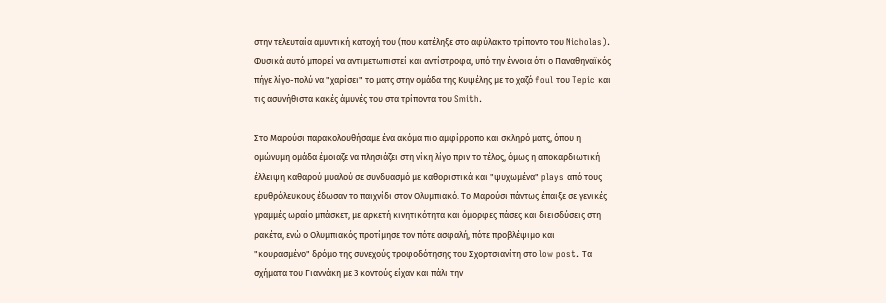στην τελευταία αμυντική κατοχή του (που κατέληξε στο αφύλακτο τρίποντο του Nicholas). Φυσικά αυτό μπορεί να αντιμετωπιστεί και αντίστροφα, υπό την έννοια ότι ο Παναθηναϊκός πήγε λίγο-πολύ να "χαρίσει" το ματς στην ομάδα της Κυψέλης με το χαζό foul του Tepic και τις ασυνήθιστα κακές άμυνές του στα τρίποντα του Smith.

Στο Μαρούσι παρακολουθήσαμε ένα ακόμα πιο αμφίρροπο και σκληρό ματς, όπου η ομώνυμη ομάδα έμοιαζε να πλησιάζει στη νίκη λίγο πριν το τέλος, όμως η αποκαρδιωτική έλλειψη καθαρού μυαλού σε συνδυασμό με καθοριστικά και "ψυχωμένα" plays από τους ερυθρόλευκους έδωσαν το παιχνίδι στον Ολυμπιακό. Το Μαρούσι πάντως έπαιξε σε γενικές γραμμές ωραίο μπάσκετ, με αρκετή κινητικότητα και όμορφες πάσες και διεισδύσεις στη ρακέτα, ενώ ο Ολυμπιακός προτίμησε τον πότε ασφαλή, πότε προβλέψιμο και "κουρασμένο" δρόμο της συνεχούς τροφοδότησης του Σχορτσιανίτη στο low post. Τα σχήματα του Γιαννάκη με 3 κοντούς είχαν και πάλι την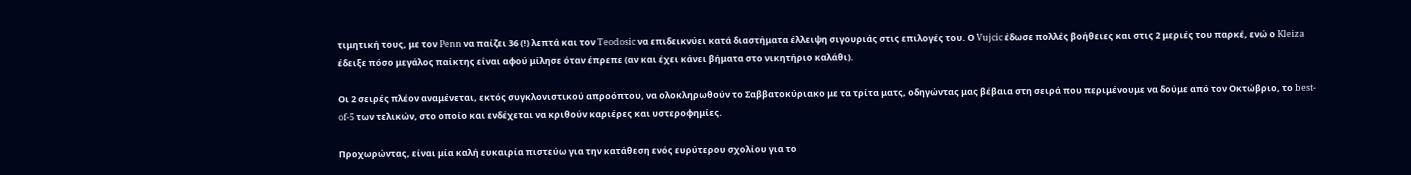τιμητική τους, με τον Penn να παίζει 36 (!) λεπτά και τον Teodosic να επιδεικνύει κατά διαστήματα έλλειψη σιγουριάς στις επιλογές του. Ο Vujcic έδωσε πολλές βοήθειες και στις 2 μεριές του παρκέ, ενώ ο Kleiza έδειξε πόσο μεγάλος παίκτης είναι αφού μίλησε όταν έπρεπε (αν και έχει κάνει βήματα στο νικητήριο καλάθι).

Οι 2 σειρές πλέον αναμένεται, εκτός συγκλονιστικού απροόπτου, να ολοκληρωθούν το Σαββατοκύριακο με τα τρίτα ματς, οδηγώντας μας βέβαια στη σειρά που περιμένουμε να δούμε από τον Οκτώβριο, το best-of-5 των τελικών, στο οποίο και ενδέχεται να κριθούν καριέρες και υστεροφημίες.

Προχωρώντας, είναι μία καλή ευκαιρία πιστεύω για την κατάθεση ενός ευρύτερου σχολίου για το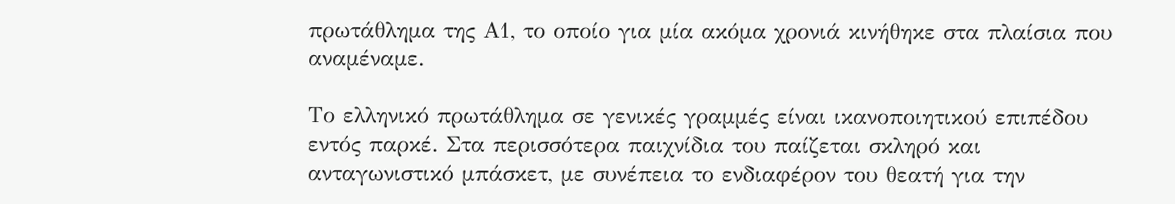πρωτάθλημα της Α1, το οποίο για μία ακόμα χρονιά κινήθηκε στα πλαίσια που αναμέναμε.

Το ελληνικό πρωτάθλημα σε γενικές γραμμές είναι ικανοποιητικού επιπέδου εντός παρκέ. Στα περισσότερα παιχνίδια του παίζεται σκληρό και ανταγωνιστικό μπάσκετ, με συνέπεια το ενδιαφέρον του θεατή για την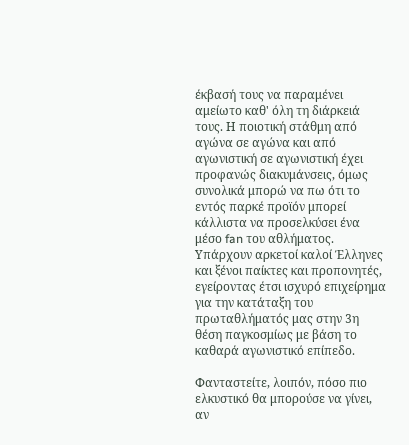έκβασή τους να παραμένει αμείωτο καθ' όλη τη διάρκειά τους. Η ποιοτική στάθμη από αγώνα σε αγώνα και από αγωνιστική σε αγωνιστική έχει προφανώς διακυμάνσεις, όμως συνολικά μπορώ να πω ότι το εντός παρκέ προϊόν μπορεί κάλλιστα να προσελκύσει ένα μέσο fan του αθλήματος. Υπάρχουν αρκετοί καλοί Έλληνες και ξένοι παίκτες και προπονητές, εγείροντας έτσι ισχυρό επιχείρημα για την κατάταξη του πρωταθλήματός μας στην 3η θέση παγκοσμίως με βάση το καθαρά αγωνιστικό επίπεδο.

Φανταστείτε, λοιπόν, πόσο πιο ελκυστικό θα μπορούσε να γίνει, αν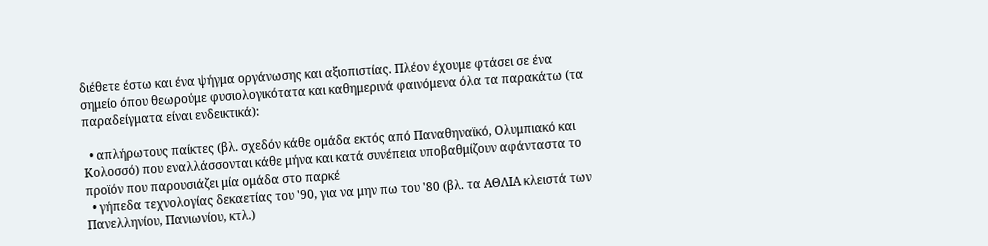διέθετε έστω και ένα ψήγμα οργάνωσης και αξιοπιστίας. Πλέον έχουμε φτάσει σε ένα σημείο όπου θεωρούμε φυσιολογικότατα και καθημερινά φαινόμενα όλα τα παρακάτω (τα παραδείγματα είναι ενδεικτικά):

  • απλήρωτους παίκτες (βλ. σχεδόν κάθε ομάδα εκτός από Παναθηναϊκό, Ολυμπιακό και Κολοσσό) που εναλλάσσονται κάθε μήνα και κατά συνέπεια υποβαθμίζουν αφάνταστα το προϊόν που παρουσιάζει μία ομάδα στο παρκέ
  • γήπεδα τεχνολογίας δεκαετίας του '90, για να μην πω του '80 (βλ. τα ΑΘΛΙΑ κλειστά των Πανελληνίου, Πανιωνίου, κτλ.)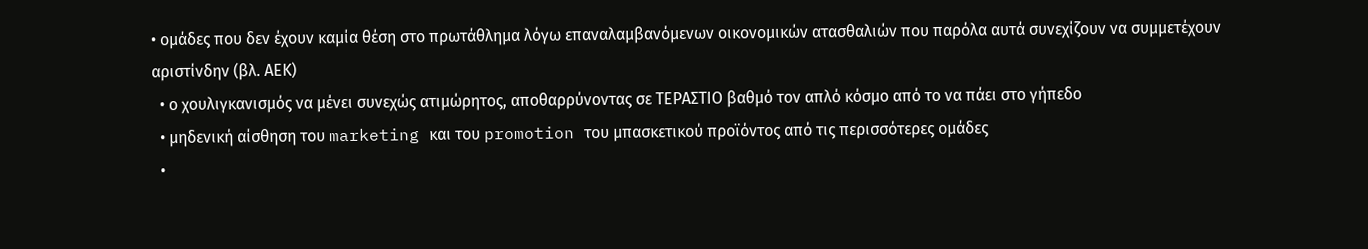• ομάδες που δεν έχουν καμία θέση στο πρωτάθλημα λόγω επαναλαμβανόμενων οικονομικών ατασθαλιών που παρόλα αυτά συνεχίζουν να συμμετέχουν αριστίνδην (βλ. ΑΕΚ)
  • ο χουλιγκανισμός να μένει συνεχώς ατιμώρητος, αποθαρρύνοντας σε ΤΕΡΑΣΤΙΟ βαθμό τον απλό κόσμο από το να πάει στο γήπεδο
  • μηδενική αίσθηση του marketing και του promotion του μπασκετικού προϊόντος από τις περισσότερες ομάδες
  •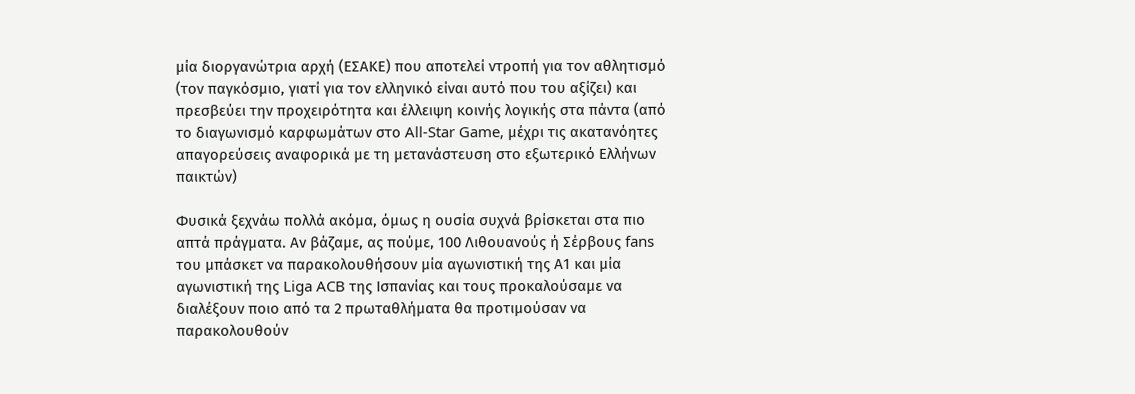μία διοργανώτρια αρχή (ΕΣΑΚΕ) που αποτελεί ντροπή για τον αθλητισμό (τον παγκόσμιο, γιατί για τον ελληνικό είναι αυτό που του αξίζει) και πρεσβεύει την προχειρότητα και έλλειψη κοινής λογικής στα πάντα (από το διαγωνισμό καρφωμάτων στο All-Star Game, μέχρι τις ακατανόητες απαγορεύσεις αναφορικά με τη μετανάστευση στο εξωτερικό Ελλήνων παικτών)

Φυσικά ξεχνάω πολλά ακόμα, όμως η ουσία συχνά βρίσκεται στα πιο απτά πράγματα. Αν βάζαμε, ας πούμε, 100 Λιθουανούς ή Σέρβους fans του μπάσκετ να παρακολουθήσουν μία αγωνιστική της Α1 και μία αγωνιστική της Liga ACB της Ισπανίας και τους προκαλούσαμε να διαλέξουν ποιο από τα 2 πρωταθλήματα θα προτιμούσαν να παρακολουθούν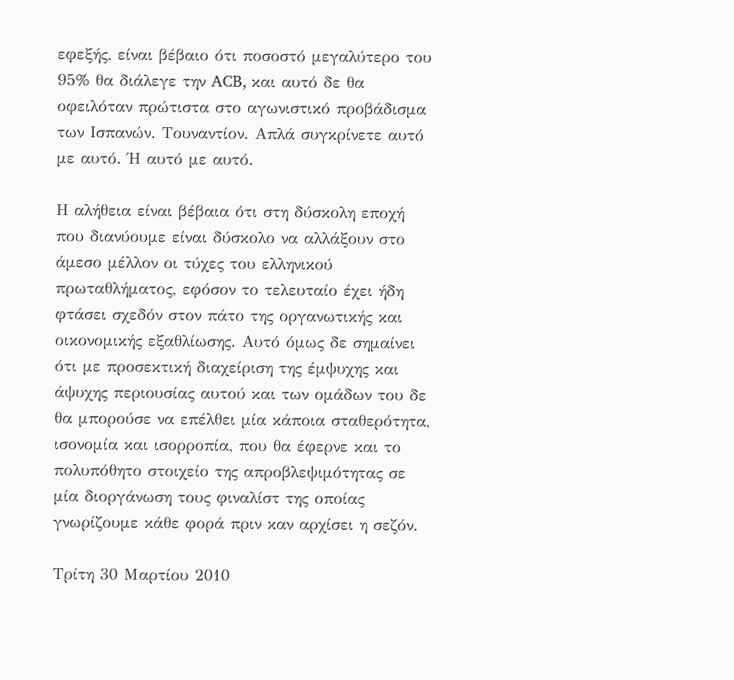εφεξής, είναι βέβαιο ότι ποσοστό μεγαλύτερο του 95% θα διάλεγε την ACB, και αυτό δε θα οφειλόταν πρώτιστα στο αγωνιστικό προβάδισμα των Ισπανών. Τουναντίον. Απλά συγκρίνετε αυτό με αυτό. Ή αυτό με αυτό.

Η αλήθεια είναι βέβαια ότι στη δύσκολη εποχή που διανύουμε είναι δύσκολο να αλλάξουν στο άμεσο μέλλον οι τύχες του ελληνικού πρωταθλήματος, εφόσον το τελευταίο έχει ήδη φτάσει σχεδόν στον πάτο της οργανωτικής και οικονομικής εξαθλίωσης. Αυτό όμως δε σημαίνει ότι με προσεκτική διαχείριση της έμψυχης και άψυχης περιουσίας αυτού και των ομάδων του δε θα μπορούσε να επέλθει μία κάποια σταθερότητα, ισονομία και ισορροπία, που θα έφερνε και το πολυπόθητο στοιχείο της απροβλεψιμότητας σε μία διοργάνωση τους φιναλίστ της οποίας γνωρίζουμε κάθε φορά πριν καν αρχίσει η σεζόν.

Τρίτη 30 Μαρτίου 2010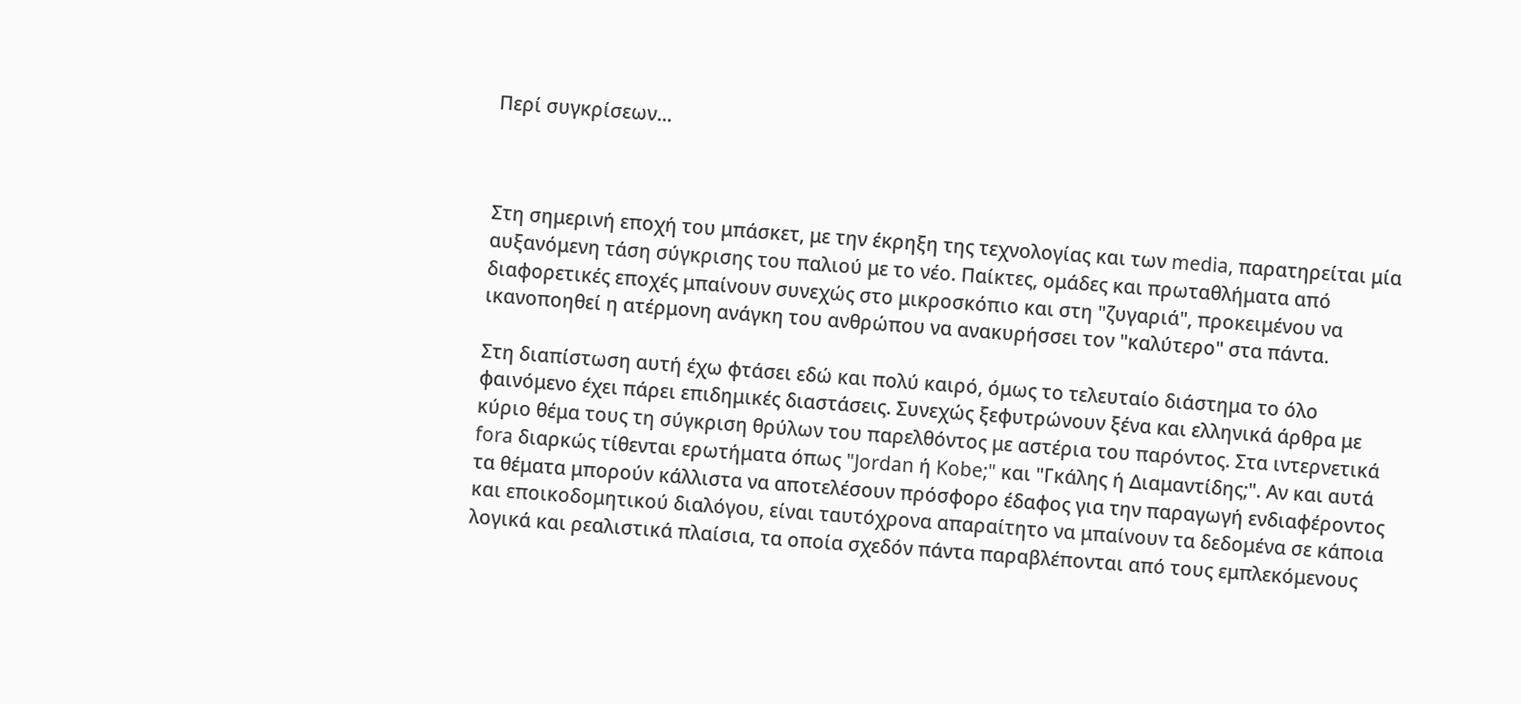Περί συγκρίσεων...



Στη σημερινή εποχή του μπάσκετ, με την έκρηξη της τεχνολογίας και των media, παρατηρείται μία αυξανόμενη τάση σύγκρισης του παλιού με το νέο. Παίκτες, ομάδες και πρωταθλήματα από διαφορετικές εποχές μπαίνουν συνεχώς στο μικροσκόπιο και στη "ζυγαριά", προκειμένου να ικανοποηθεί η ατέρμονη ανάγκη του ανθρώπου να ανακυρήσσει τον "καλύτερο" στα πάντα.

Στη διαπίστωση αυτή έχω φτάσει εδώ και πολύ καιρό, όμως το τελευταίο διάστημα το όλο φαινόμενο έχει πάρει επιδημικές διαστάσεις. Συνεχώς ξεφυτρώνουν ξένα και ελληνικά άρθρα με κύριο θέμα τους τη σύγκριση θρύλων του παρελθόντος με αστέρια του παρόντος. Στα ιντερνετικά fora διαρκώς τίθενται ερωτήματα όπως "Jordan ή Kobe;" και "Γκάλης ή Διαμαντίδης;". Αν και αυτά τα θέματα μπορούν κάλλιστα να αποτελέσουν πρόσφορο έδαφος για την παραγωγή ενδιαφέροντος και εποικοδομητικού διαλόγου, είναι ταυτόχρονα απαραίτητο να μπαίνουν τα δεδομένα σε κάποια λογικά και ρεαλιστικά πλαίσια, τα οποία σχεδόν πάντα παραβλέπονται από τους εμπλεκόμενους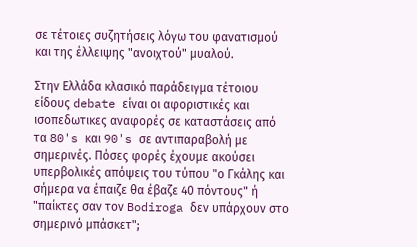σε τέτοιες συζητήσεις λόγω του φανατισμού και της έλλειψης "ανοιχτού" μυαλού.

Στην Ελλάδα κλασικό παράδειγμα τέτοιου είδους debate είναι οι αφοριστικές και ισοπεδωτικες αναφορές σε καταστάσεις από τα 80's και 90's σε αντιπαραβολή με σημερινές. Πόσες φορές έχουμε ακούσει υπερβολικές απόψεις του τύπου "ο Γκάλης και σήμερα να έπαιζε θα έβαζε 40 πόντους" ή "παίκτες σαν τον Bodiroga δεν υπάρχουν στο σημερινό μπάσκετ";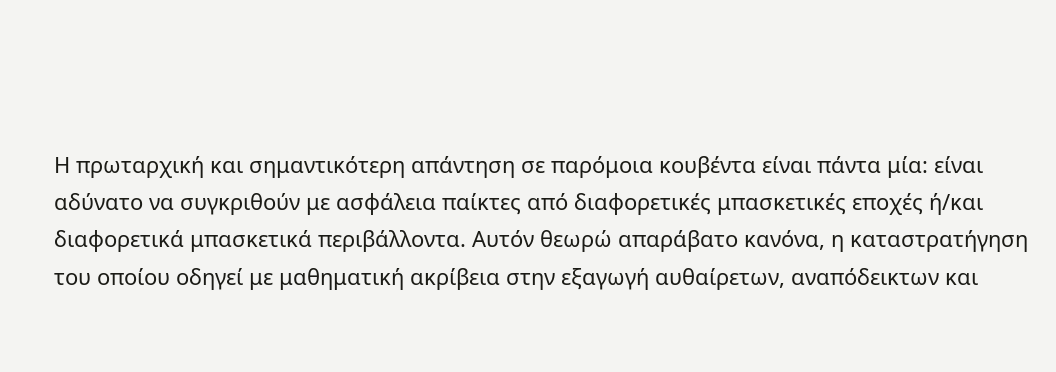Η πρωταρχική και σημαντικότερη απάντηση σε παρόμοια κουβέντα είναι πάντα μία: είναι αδύνατο να συγκριθούν με ασφάλεια παίκτες από διαφορετικές μπασκετικές εποχές ή/και διαφορετικά μπασκετικά περιβάλλοντα. Αυτόν θεωρώ απαράβατο κανόνα, η καταστρατήγηση του οποίου οδηγεί με μαθηματική ακρίβεια στην εξαγωγή αυθαίρετων, αναπόδεικτων και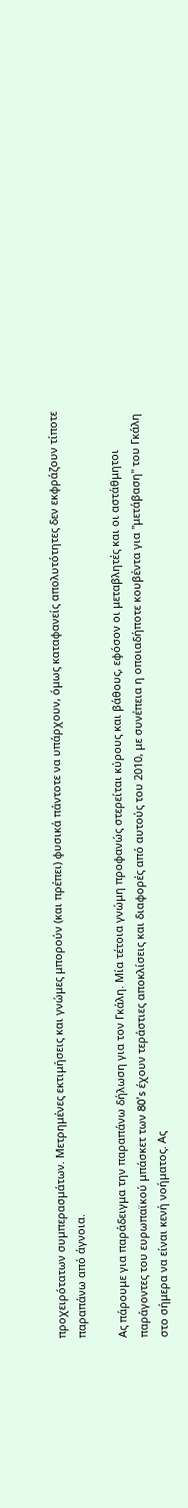προχειρότατων συμπερασμάτων. Μετρημένες εκτιμήσεις και γνώμες μπορούν (και πρέπει) φυσικά πάντοτε να υπάρχουν, όμως καταφανείς απολυτότητες δεν εκφράζουν τίποτε παραπάνω από άγνοια.

Ας πάρουμε για παράδειγμα την παραπάνω δήλωση για τον Γκάλη. Μία τέτοια γνώμη προφανώς στερείται κύρους και βάθους, εφόσον οι μεταβλητές και οι αστάθμητοι παράγοντες του ευρωπαϊκού μπάσκετ των 80's έχουν τεράστιες αποκλίσεις και διαφορές από αυτούς του 2010, με συνέπεια η οποιαδήποτε κουβέντα για "μετάβαση" του Γκάλη στο σήμερα να είναι κενή νοήματος. Ας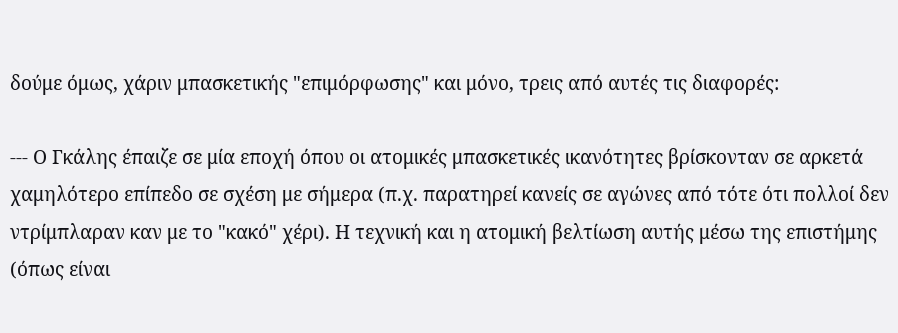δούμε όμως, χάριν μπασκετικής "επιμόρφωσης" και μόνο, τρεις από αυτές τις διαφορές:

--- Ο Γκάλης έπαιζε σε μία εποχή όπου οι ατομικές μπασκετικές ικανότητες βρίσκονταν σε αρκετά χαμηλότερο επίπεδο σε σχέση με σήμερα (π.χ. παρατηρεί κανείς σε αγώνες από τότε ότι πολλοί δεν ντρίμπλαραν καν με το "κακό" χέρι). Η τεχνική και η ατομική βελτίωση αυτής μέσω της επιστήμης (όπως είναι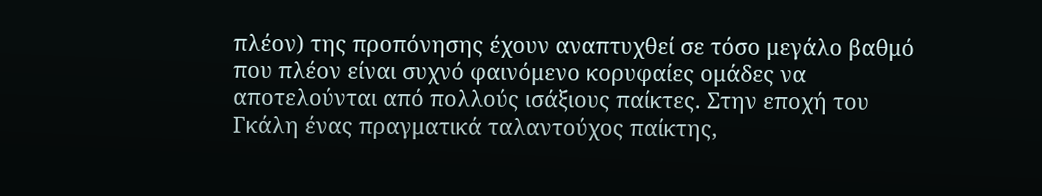πλέον) της προπόνησης έχουν αναπτυχθεί σε τόσο μεγάλο βαθμό που πλέον είναι συχνό φαινόμενο κορυφαίες ομάδες να αποτελούνται από πολλούς ισάξιους παίκτες. Στην εποχή του Γκάλη ένας πραγματικά ταλαντούχος παίκτης,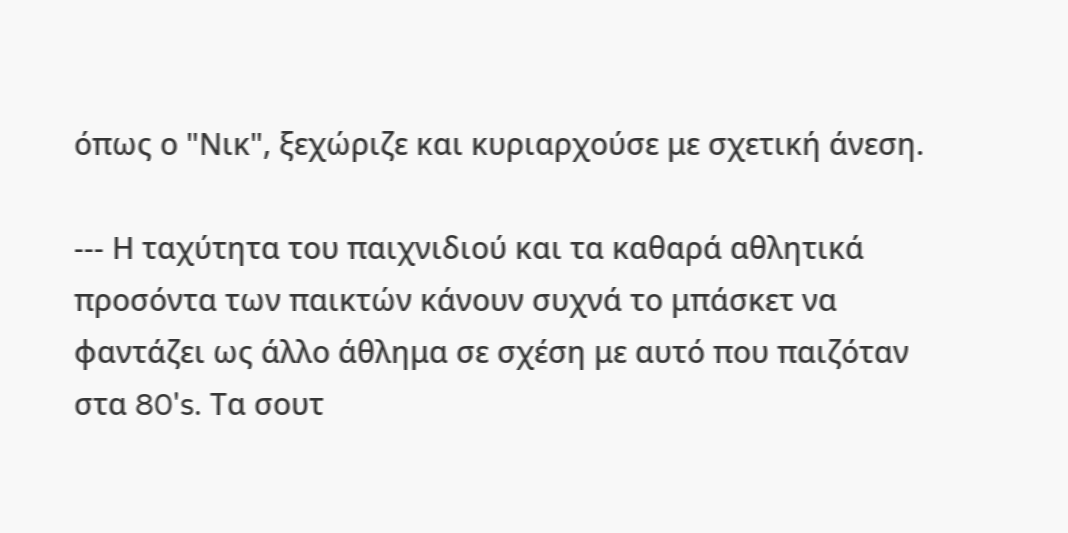όπως ο "Νικ", ξεχώριζε και κυριαρχούσε με σχετική άνεση.

--- Η ταχύτητα του παιχνιδιού και τα καθαρά αθλητικά προσόντα των παικτών κάνουν συχνά το μπάσκετ να φαντάζει ως άλλο άθλημα σε σχέση με αυτό που παιζόταν στα 80's. Τα σουτ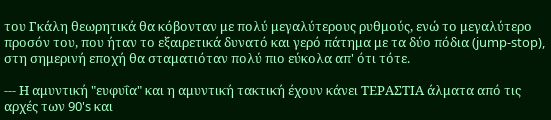του Γκάλη θεωρητικά θα κόβονταν με πολύ μεγαλύτερους ρυθμούς, ενώ το μεγαλύτερο προσόν του, που ήταν το εξαιρετικά δυνατό και γερό πάτημα με τα δύο πόδια (jump-stop), στη σημερινή εποχή θα σταματιόταν πολύ πιο εύκολα απ' ότι τότε.

--- Η αμυντική "ευφυΐα" και η αμυντική τακτική έχουν κάνει ΤΕΡΑΣΤΙΑ άλματα από τις αρχές των 90's και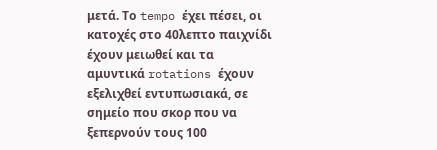μετά. Το tempo έχει πέσει, οι κατοχές στο 40λεπτο παιχνίδι έχουν μειωθεί και τα αμυντικά rotations έχουν εξελιχθεί εντυπωσιακά, σε σημείο που σκορ που να ξεπερνούν τους 100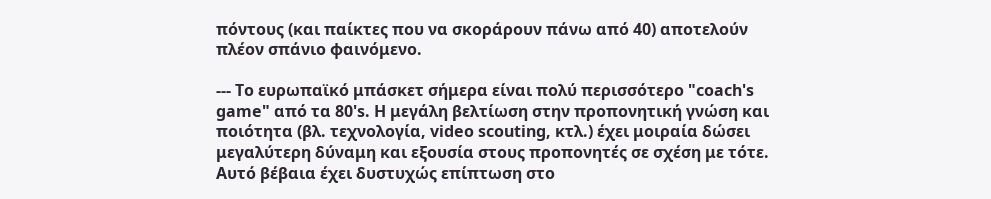πόντους (και παίκτες που να σκοράρουν πάνω από 40) αποτελούν πλέον σπάνιο φαινόμενο.

--- Το ευρωπαϊκό μπάσκετ σήμερα είναι πολύ περισσότερο "coach's game" από τα 80's. Η μεγάλη βελτίωση στην προπονητική γνώση και ποιότητα (βλ. τεχνολογία, video scouting, κτλ.) έχει μοιραία δώσει μεγαλύτερη δύναμη και εξουσία στους προπονητές σε σχέση με τότε. Αυτό βέβαια έχει δυστυχώς επίπτωση στο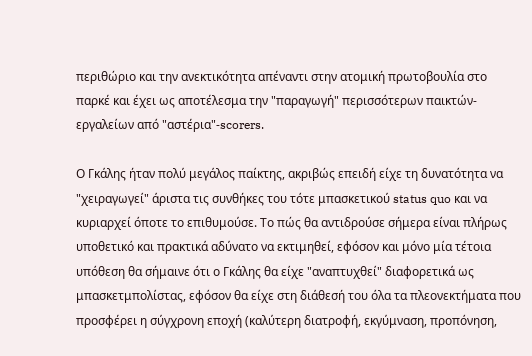περιθώριο και την ανεκτικότητα απέναντι στην ατομική πρωτοβουλία στο παρκέ και έχει ως αποτέλεσμα την "παραγωγή" περισσότερων παικτών-εργαλείων από "αστέρια"-scorers.

Ο Γκάλης ήταν πολύ μεγάλος παίκτης, ακριβώς επειδή είχε τη δυνατότητα να "χειραγωγεί" άριστα τις συνθήκες του τότε μπασκετικού status quo και να κυριαρχεί όποτε το επιθυμούσε. Το πώς θα αντιδρούσε σήμερα είναι πλήρως υποθετικό και πρακτικά αδύνατο να εκτιμηθεί, εφόσον και μόνο μία τέτοια υπόθεση θα σήμαινε ότι ο Γκάλης θα είχε "αναπτυχθεί" διαφορετικά ως μπασκετμπολίστας, εφόσον θα είχε στη διάθεσή του όλα τα πλεονεκτήματα που προσφέρει η σύγχρονη εποχή (καλύτερη διατροφή, εκγύμναση, προπόνηση,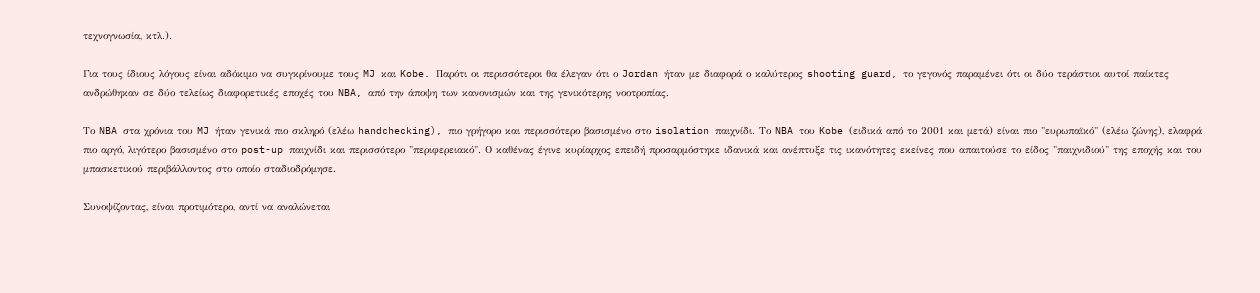τεχνογνωσία, κτλ.).

Για τους ίδιους λόγους είναι αδόκιμο να συγκρίνουμε τους MJ και Kobe. Παρότι οι περισσότεροι θα έλεγαν ότι ο Jordan ήταν με διαφορά ο καλύτερος shooting guard, το γεγονός παραμένει ότι οι δύο τεράστιοι αυτοί παίκτες ανδρώθηκαν σε δύο τελείως διαφορετικές εποχές του NBA, από την άποψη των κανονισμών και της γενικότερης νοοτροπίας.

Το NBA στα χρόνια του MJ ήταν γενικά πιο σκληρό (ελέω handchecking), πιο γρήγορο και περισσότερο βασισμένο στο isolation παιχνίδι. Το NBA του Kobe (ειδικά από το 2001 και μετά) είναι πιο "ευρωπαϊκό" (ελέω ζώνης), ελαφρά πιο αργό, λιγότερο βασισμένο στο post-up παιχνίδι και περισσότερο "περιφερειακό". Ο καθένας έγινε κυρίαρχος επειδή προσαρμόστηκε ιδανικά και ανέπτυξε τις ικανότητες εκείνες που απαιτούσε το είδος "παιχνιδιού" της εποχής και του μπασκετικού περιβάλλοντος στο οποίο σταδιοδρόμησε.

Συνοψίζοντας, είναι προτιμότερο, αντί να αναλώνεται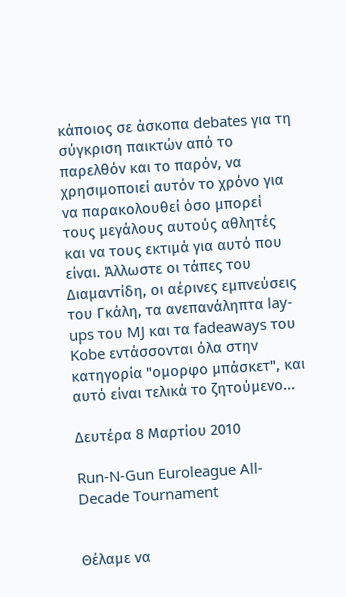κάποιος σε άσκοπα debates για τη σύγκριση παικτών από το παρελθόν και το παρόν, να χρησιμοποιεί αυτόν το χρόνο για να παρακολουθεί όσο μπορεί τους μεγάλους αυτούς αθλητές και να τους εκτιμά για αυτό που είναι. Άλλωστε οι τάπες του Διαμαντίδη, οι αέρινες εμπνεύσεις του Γκάλη, τα ανεπανάληπτα lay-ups του MJ και τα fadeaways του Kobe εντάσσονται όλα στην κατηγορία "ομορφο μπάσκετ", και αυτό είναι τελικά το ζητούμενο...

Δευτέρα 8 Μαρτίου 2010

Run-N-Gun Euroleague All-Decade Tournament


Θέλαμε να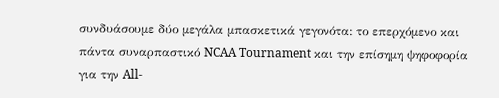συνδυάσουμε δύο μεγάλα μπασκετικά γεγονότα: το επερχόμενο και πάντα συναρπαστικό NCAA Tournament και την επίσημη ψηφοφορία για την All-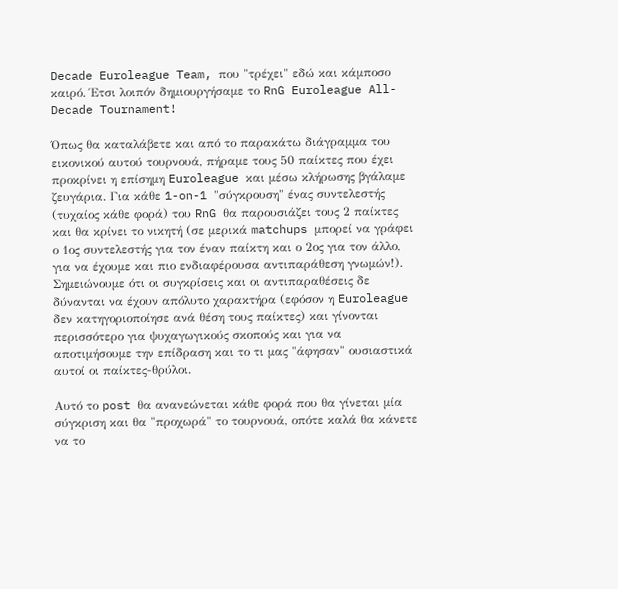Decade Euroleague Team, που "τρέχει" εδώ και κάμποσο καιρό. Έτσι λοιπόν δημιουργήσαμε το RnG Euroleague All-Decade Tournament!

Όπως θα καταλάβετε και από το παρακάτω διάγραμμα του εικονικού αυτού τουρνουά, πήραμε τους 50 παίκτες που έχει προκρίνει η επίσημη Euroleague και μέσω κλήρωσης βγάλαμε ζευγάρια. Για κάθε 1-on-1 "σύγκρουση" ένας συντελεστής (τυχαίος κάθε φορά) του RnG θα παρουσιάζει τους 2 παίκτες και θα κρίνει το νικητή (σε μερικά matchups μπορεί να γράφει ο 1ος συντελεστής για τον έναν παίκτη και ο 2ος για τον άλλο, για να έχουμε και πιο ενδιαφέρουσα αντιπαράθεση γνωμών!). Σημειώνουμε ότι οι συγκρίσεις και οι αντιπαραθέσεις δε δύνανται να έχουν απόλυτο χαρακτήρα (εφόσον η Euroleague δεν κατηγοριοποίησε ανά θέση τους παίκτες) και γίνονται περισσότερο για ψυχαγωγικούς σκοπούς και για να αποτιμήσουμε την επίδραση και το τι μας "άφησαν" ουσιαστικά αυτοί οι παίκτες-θρύλοι.

Αυτό το post θα ανανεώνεται κάθε φορά που θα γίνεται μία σύγκριση και θα "προχωρά" το τουρνουά, οπότε καλά θα κάνετε να το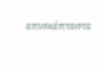επισκέπτεστε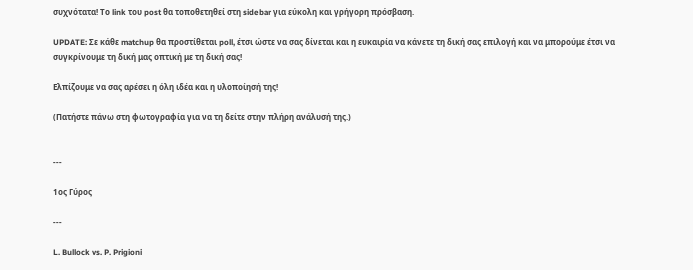συχνότατα! Το link του post θα τοποθετηθεί στη sidebar για εύκολη και γρήγορη πρόσβαση.

UPDATE: Σε κάθε matchup θα προστίθεται poll, έτσι ώστε να σας δίνεται και η ευκαιρία να κάνετε τη δική σας επιλογή και να μπορούμε έτσι να συγκρίνουμε τη δική μας οπτική με τη δική σας!

Ελπίζουμε να σας αρέσει η όλη ιδέα και η υλοποίησή της!

(Πατήστε πάνω στη φωτογραφία για να τη δείτε στην πλήρη ανάλυσή της.)


---

1ος Γύρος

---

L. Bullock vs. P. Prigioni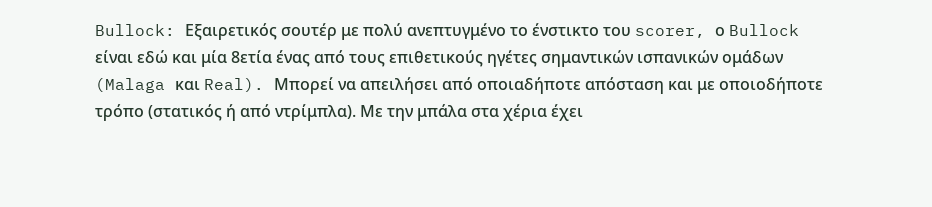Bullock: Εξαιρετικός σουτέρ με πολύ ανεπτυγμένο το ένστικτο του scorer, ο Bullock είναι εδώ και μία 8ετία ένας από τους επιθετικούς ηγέτες σημαντικών ισπανικών ομάδων (Malaga και Real). Μπορεί να απειλήσει από οποιαδήποτε απόσταση και με οποιοδήποτε τρόπο (στατικός ή από ντρίμπλα). Με την μπάλα στα χέρια έχει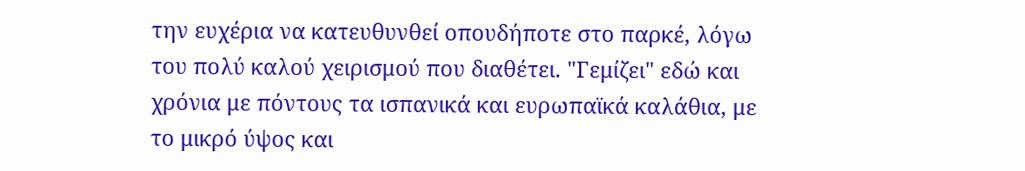την ευχέρια να κατευθυνθεί οπουδήποτε στο παρκέ, λόγω του πολύ καλού χειρισμού που διαθέτει. "Γεμίζει" εδώ και χρόνια με πόντους τα ισπανικά και ευρωπαϊκά καλάθια, με το μικρό ύψος και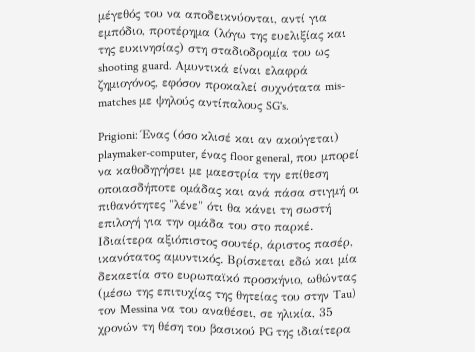μέγεθός του να αποδεικνύονται, αντί για εμπόδιο, προτέρημα (λόγω της ευελιξίας και της ευκινησίας) στη σταδιοδρομία του ως shooting guard. Αμυντικά είναι ελαφρά ζημιογόνος, εφόσον προκαλεί συχνότατα mis-matches με ψηλούς αντίπαλους SG's.

Prigioni: Ένας (όσο κλισέ και αν ακούγεται) playmaker-computer, ένας floor general, που μπορεί να καθοδηγήσει με μαεστρία την επίθεση οποιασδήποτε ομάδας και ανά πάσα στιγμή οι πιθανότητες "λένε" ότι θα κάνει τη σωστή επιλογή για την ομάδα του στο παρκέ. Ιδιαίτερα αξιόπιστος σουτέρ, άριστος πασέρ, ικανότατος αμυντικός. Βρίσκεται εδώ και μία δεκαετία στο ευρωπαϊκό προσκήνιο, ωθώντας (μέσω της επιτυχίας της θητείας του στην Tau) τον Messina να του αναθέσει, σε ηλικία, 35 χρονών τη θέση του βασικού PG της ιδιαίτερα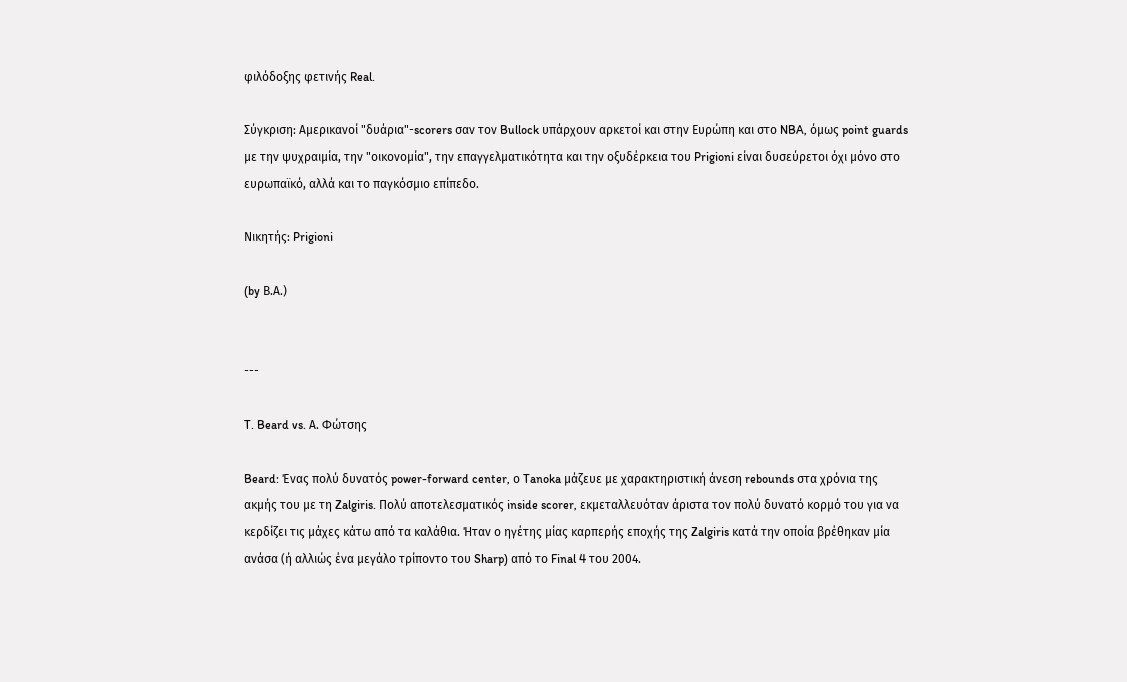φιλόδοξης φετινής Real.

Σύγκριση: Αμερικανοί "δυάρια"-scorers σαν τον Bullock υπάρχουν αρκετοί και στην Ευρώπη και στο NBA, όμως point guards με την ψυχραιμία, την "οικονομία", την επαγγελματικότητα και την οξυδέρκεια του Prigioni είναι δυσεύρετοι όχι μόνο στο ευρωπαϊκό, αλλά και το παγκόσμιο επίπεδο.

Νικητής: Prigioni

(by Β.Α.)


---

T. Beard vs. Α. Φώτσης

Beard: Ένας πολύ δυνατός power-forward center, ο Tanoka μάζευε με χαρακτηριστική άνεση rebounds στα χρόνια της ακμής του με τη Zalgiris. Πολύ αποτελεσματικός inside scorer, εκμεταλλευόταν άριστα τον πολύ δυνατό κορμό του για να κερδίζει τις μάχες κάτω από τα καλάθια. Ήταν ο ηγέτης μίας καρπερής εποχής της Zalgiris κατά την οποία βρέθηκαν μία ανάσα (ή αλλιώς ένα μεγάλο τρίποντο του Sharp) από το Final 4 του 2004.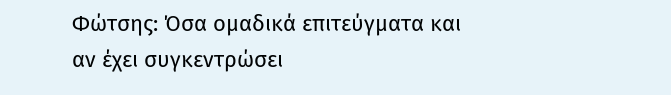Φώτσης: Όσα ομαδικά επιτεύγματα και αν έχει συγκεντρώσει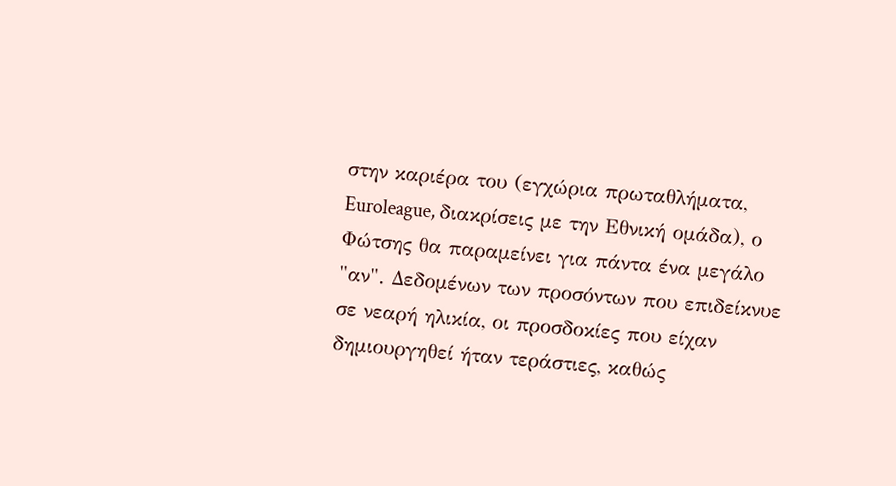στην καριέρα του (εγχώρια πρωταθλήματα, Euroleague, διακρίσεις με την Εθνική ομάδα), ο Φώτσης θα παραμείνει για πάντα ένα μεγάλο "αν". Δεδομένων των προσόντων που επιδείκνυε σε νεαρή ηλικία, οι προσδοκίες που είχαν δημιουργηθεί ήταν τεράστιες, καθώς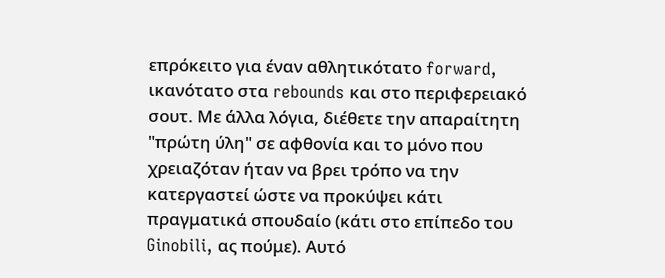επρόκειτο για έναν αθλητικότατο forward, ικανότατο στα rebounds και στο περιφερειακό σουτ. Με άλλα λόγια, διέθετε την απαραίτητη "πρώτη ύλη" σε αφθονία και το μόνο που χρειαζόταν ήταν να βρει τρόπο να την κατεργαστεί ώστε να προκύψει κάτι πραγματικά σπουδαίο (κάτι στο επίπεδο του Ginobili, ας πούμε). Αυτό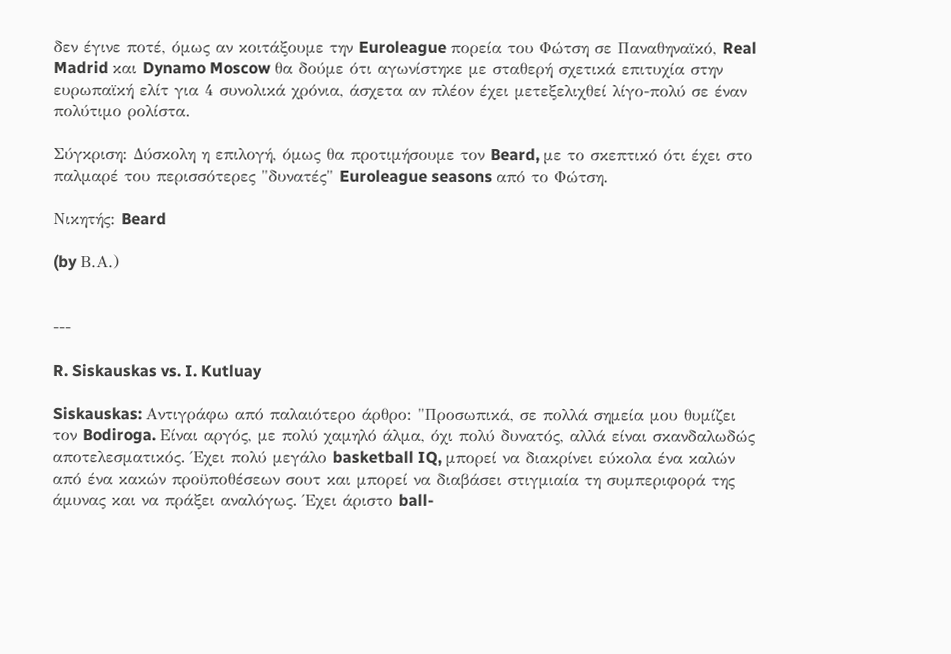δεν έγινε ποτέ, όμως αν κοιτάξουμε την Euroleague πορεία του Φώτση σε Παναθηναϊκό, Real Madrid και Dynamo Moscow θα δούμε ότι αγωνίστηκε με σταθερή σχετικά επιτυχία στην ευρωπαϊκή ελίτ για 4 συνολικά χρόνια, άσχετα αν πλέον έχει μετεξελιχθεί λίγο-πολύ σε έναν πολύτιμο ρολίστα.

Σύγκριση: Δύσκολη η επιλογή, όμως θα προτιμήσουμε τον Beard, με το σκεπτικό ότι έχει στο παλμαρέ του περισσότερες "δυνατές" Euroleague seasons από το Φώτση.

Νικητής: Beard

(by Β.Α.)


---

R. Siskauskas vs. I. Kutluay

Siskauskas: Αντιγράφω από παλαιότερο άρθρο: "Προσωπικά, σε πολλά σημεία μου θυμίζει τον Bodiroga. Είναι αργός, με πολύ χαμηλό άλμα, όχι πολύ δυνατός, αλλά είναι σκανδαλωδώς αποτελεσματικός. Έχει πολύ μεγάλο basketball IQ, μπορεί να διακρίνει εύκολα ένα καλών από ένα κακών προϋποθέσεων σουτ και μπορεί να διαβάσει στιγμιαία τη συμπεριφορά της άμυνας και να πράξει αναλόγως. Έχει άριστο ball-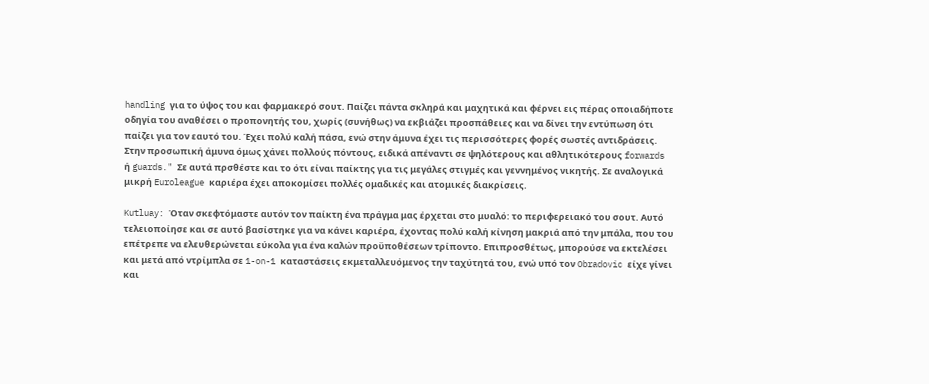handling για το ύψος του και φαρμακερό σουτ. Παίζει πάντα σκληρά και μαχητικά και φέρνει εις πέρας οποιαδήποτε οδηγία του αναθέσει ο προπονητής του, χωρίς (συνήθως) να εκβιάζει προσπάθειες και να δίνει την εντύπωση ότι παίζει για τον εαυτό του. Έχει πολύ καλή πάσα, ενώ στην άμυνα έχει τις περισσότερες φορές σωστές αντιδράσεις. Στην προσωπική άμυνα όμως χάνει πολλούς πόντους, ειδικά απέναντι σε ψηλότερους και αθλητικότερους forwards ή guards." Σε αυτά πρσθέστε και το ότι είναι παίκτης για τις μεγάλες στιγμές και γεννημένος νικητής. Σε αναλογικά μικρή Euroleague καριέρα έχει αποκομίσει πολλές ομαδικές και ατομικές διακρίσεις.

Kutluay: Όταν σκεφτόμαστε αυτόν τον παίκτη ένα πράγμα μας έρχεται στο μυαλό: το περιφερειακό του σουτ. Αυτό τελειοποίησε και σε αυτό βασίστηκε για να κάνει καριέρα, έχοντας πολύ καλή κίνηση μακριά από την μπάλα, που του επέτρεπε να ελευθερώνεται εύκολα για ένα καλών προϋποθέσεων τρίποντο. Επιπροσθέτως, μπορούσε να εκτελέσει και μετά από ντρίμπλα σε 1-on-1 καταστάσεις εκμεταλλευόμενος την ταχύτητά του, ενώ υπό τον Obradovic είχε γίνει και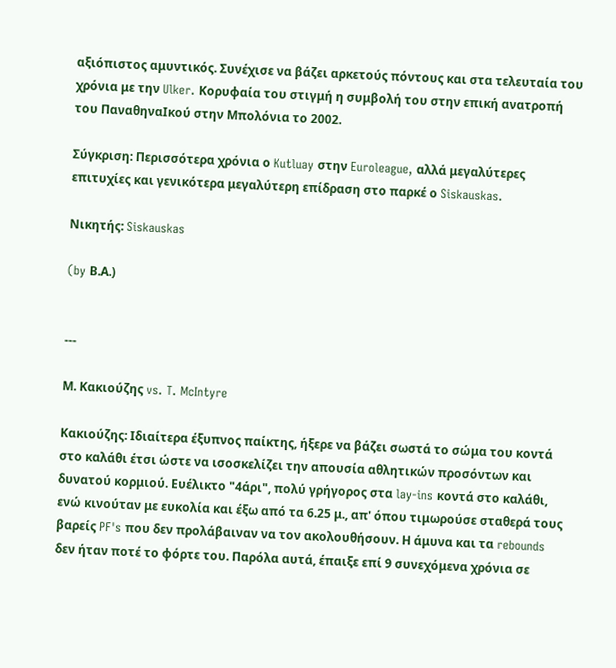αξιόπιστος αμυντικός. Συνέχισε να βάζει αρκετούς πόντους και στα τελευταία του χρόνια με την Ulker. Κορυφαία του στιγμή η συμβολή του στην επική ανατροπή του ΠαναθηναΙκού στην Μπολόνια το 2002.

Σύγκριση: Περισσότερα χρόνια ο Kutluay στην Euroleague, αλλά μεγαλύτερες επιτυχίες και γενικότερα μεγαλύτερη επίδραση στο παρκέ ο Siskauskas.

Νικητής: Siskauskas

(by Β.Α.)


---

Μ. Κακιούζης vs. T. McIntyre

Κακιούζης: Ιδιαίτερα έξυπνος παίκτης, ήξερε να βάζει σωστά το σώμα του κοντά στο καλάθι έτσι ώστε να ισοσκελίζει την απουσία αθλητικών προσόντων και δυνατού κορμιού. Ευέλικτο "4άρι", πολύ γρήγορος στα lay-ins κοντά στο καλάθι, ενώ κινούταν με ευκολία και έξω από τα 6.25 μ., απ' όπου τιμωρούσε σταθερά τους βαρείς PF's που δεν προλάβαιναν να τον ακολουθήσουν. Η άμυνα και τα rebounds δεν ήταν ποτέ το φόρτε του. Παρόλα αυτά, έπαιξε επί 9 συνεχόμενα χρόνια σε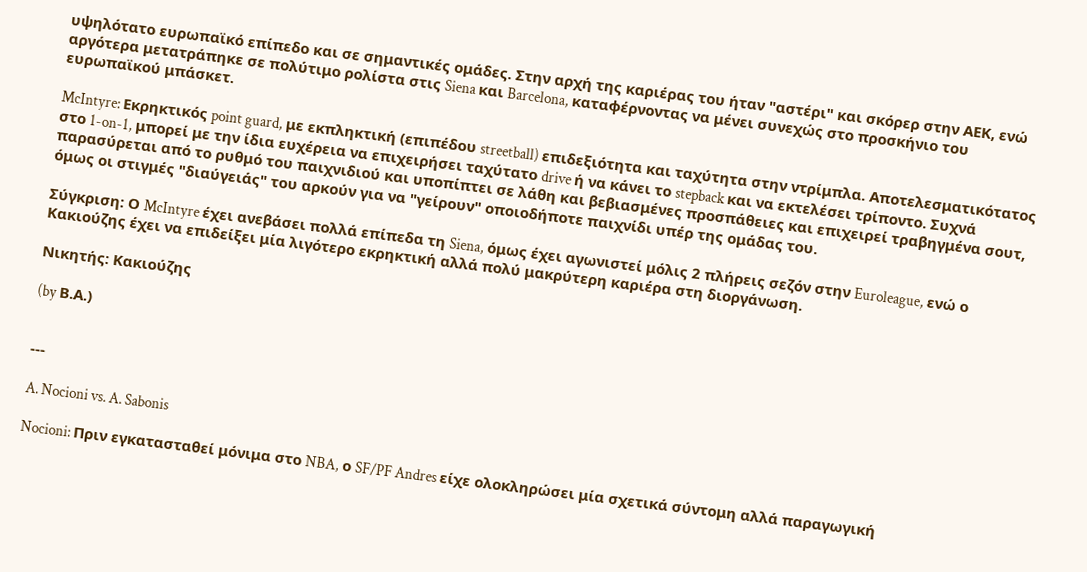υψηλότατο ευρωπαϊκό επίπεδο και σε σημαντικές ομάδες. Στην αρχή της καριέρας του ήταν "αστέρι" και σκόρερ στην ΑΕΚ, ενώ αργότερα μετατράπηκε σε πολύτιμο ρολίστα στις Siena και Barcelona, καταφέρνοντας να μένει συνεχώς στο προσκήνιο του ευρωπαϊκού μπάσκετ.

McIntyre: Εκρηκτικός point guard, με εκπληκτική (επιπέδου streetball) επιδεξιότητα και ταχύτητα στην ντρίμπλα. Αποτελεσματικότατος στο 1-on-1, μπορεί με την ίδια ευχέρεια να επιχειρήσει ταχύτατο drive ή να κάνει το stepback και να εκτελέσει τρίποντο. Συχνά παρασύρεται από το ρυθμό του παιχνιδιού και υποπίπτει σε λάθη και βεβιασμένες προσπάθειες και επιχειρεί τραβηγμένα σουτ, όμως οι στιγμές "διαύγειάς" του αρκούν για να "γείρουν" οποιοδήποτε παιχνίδι υπέρ της ομάδας του.

Σύγκριση: Ο McIntyre έχει ανεβάσει πολλά επίπεδα τη Siena, όμως έχει αγωνιστεί μόλις 2 πλήρεις σεζόν στην Euroleague, ενώ ο Κακιούζης έχει να επιδείξει μία λιγότερο εκρηκτική αλλά πολύ μακρύτερη καριέρα στη διοργάνωση.

Νικητής: Κακιούζης

(by Β.Α.)


---

A. Nocioni vs. A. Sabonis

Nocioni: Πριν εγκατασταθεί μόνιμα στο NBA, ο SF/PF Andres είχε ολοκληρώσει μία σχετικά σύντομη αλλά παραγωγική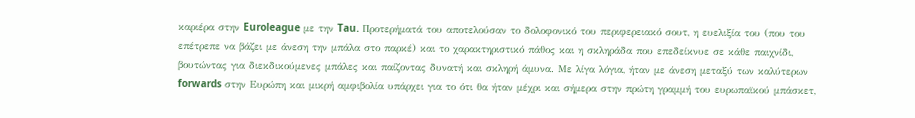καριέρα στην Euroleague με την Tau. Προτερήματά του αποτελούσαν το δολοφονικό του περιφερειακό σουτ, η ευελιξία του (που του επέτρεπε να βάζει με άνεση την μπάλα στο παρκέ) και το χαρακτηριστικό πάθος και η σκληράδα που επεδείκνυε σε κάθε παιχνίδι, βουτώντας για διεκδικούμενες μπάλες και παίζοντας δυνατή και σκληρή άμυνα. Με λίγα λόγια, ήταν με άνεση μεταξύ των καλύτερων forwards στην Ευρώπη και μικρή αμφιβολία υπάρχει για το ότι θα ήταν μέχρι και σήμερα στην πρώτη γραμμή του ευρωπαϊκού μπάσκετ,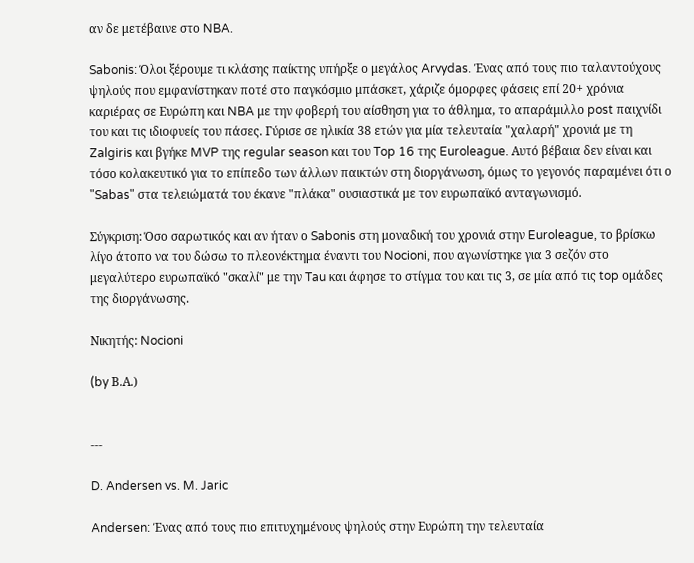αν δε μετέβαινε στο NBA.

Sabonis: Όλοι ξέρουμε τι κλάσης παίκτης υπήρξε ο μεγάλος Arvydas. Ένας από τους πιο ταλαντούχους ψηλούς που εμφανίστηκαν ποτέ στο παγκόσμιο μπάσκετ, χάριζε όμορφες φάσεις επί 20+ χρόνια καριέρας σε Ευρώπη και NBA με την φοβερή του αίσθηση για το άθλημα, το απαράμιλλο post παιχνίδι του και τις ιδιοφυείς του πάσες. Γύρισε σε ηλικία 38 ετών για μία τελευταία "χαλαρή" χρονιά με τη Zalgiris και βγήκε MVP της regular season και του Top 16 της Euroleague. Αυτό βέβαια δεν είναι και τόσο κολακευτικό για το επίπεδο των άλλων παικτών στη διοργάνωση, όμως το γεγονός παραμένει ότι ο "Sabas" στα τελειώματά του έκανε "πλάκα" ουσιαστικά με τον ευρωπαϊκό ανταγωνισμό.

Σύγκριση: Όσο σαρωτικός και αν ήταν ο Sabonis στη μοναδική του χρονιά στην Euroleague, το βρίσκω λίγο άτοπο να του δώσω το πλεονέκτημα έναντι του Nocioni, που αγωνίστηκε για 3 σεζόν στο μεγαλύτερο ευρωπαϊκό "σκαλί" με την Tau και άφησε το στίγμα του και τις 3, σε μία από τις top ομάδες της διοργάνωσης.

Νικητής: Nocioni

(by Β.Α.)


---

D. Andersen vs. M. Jaric

Andersen: Ένας από τους πιο επιτυχημένους ψηλούς στην Ευρώπη την τελευταία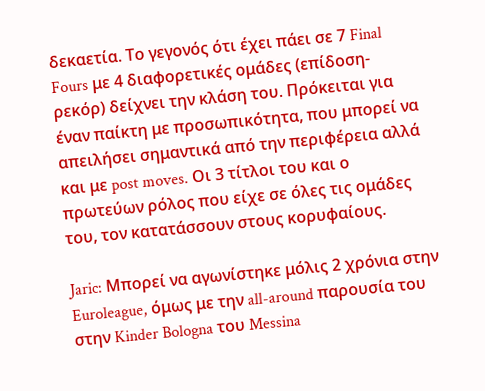δεκαετία. Το γεγονός ότι έχει πάει σε 7 Final Fours με 4 διαφορετικές ομάδες (επίδοση-ρεκόρ) δείχνει την κλάση του. Πρόκειται για έναν παίκτη με προσωπικότητα, που μπορεί να απειλήσει σημαντικά από την περιφέρεια αλλά και με post moves. Οι 3 τίτλοι του και ο πρωτεύων ρόλος που είχε σε όλες τις ομάδες του, τον κατατάσσουν στους κορυφαίους.

Jaric: Μπορεί να αγωνίστηκε μόλις 2 χρόνια στην Euroleague, όμως με την all-around παρουσία του στην Kinder Bologna του Messina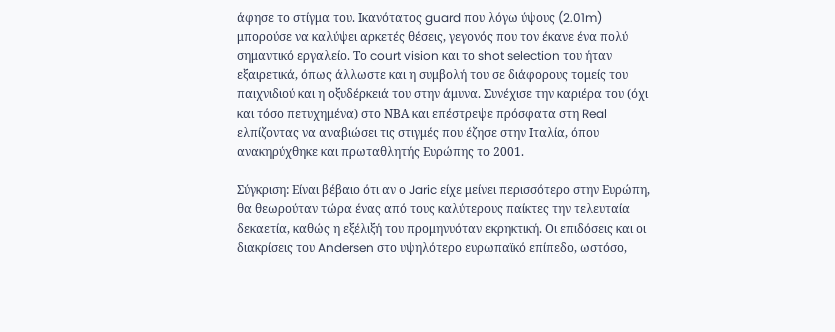άφησε το στίγμα του. Ικανότατος guard που λόγω ύψους (2.01m) μπορούσε να καλύψει αρκετές θέσεις, γεγονός που τον έκανε ένα πολύ σημαντικό εργαλείο. Το court vision και το shot selection του ήταν εξαιρετικά, όπως άλλωστε και η συμβολή του σε διάφορους τομείς του παιχνιδιού και η οξυδέρκειά του στην άμυνα. Συνέχισε την καριέρα του (όχι και τόσο πετυχημένα) στο ΝΒΑ και επέστρεψε πρόσφατα στη Real ελπίζοντας να αναβιώσει τις στιγμές που έζησε στην Ιταλία, όπου ανακηρύχθηκε και πρωταθλητής Ευρώπης το 2001.

Σύγκριση: Είναι βέβαιο ότι αν ο Jaric είχε μείνει περισσότερο στην Ευρώπη, θα θεωρούταν τώρα ένας από τους καλύτερους παίκτες την τελευταία δεκαετία, καθώς η εξέλιξή του προμηνυόταν εκρηκτική. Οι επιδόσεις και οι διακρίσεις του Andersen στο υψηλότερο ευρωπαϊκό επίπεδο, ωστόσο,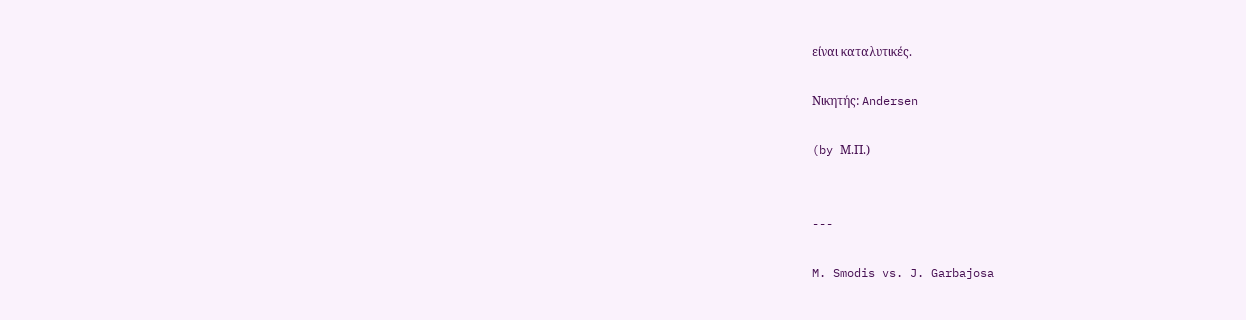είναι καταλυτικές.

Νικητής: Andersen

(by Μ.Π.)


---

M. Smodis vs. J. Garbajosa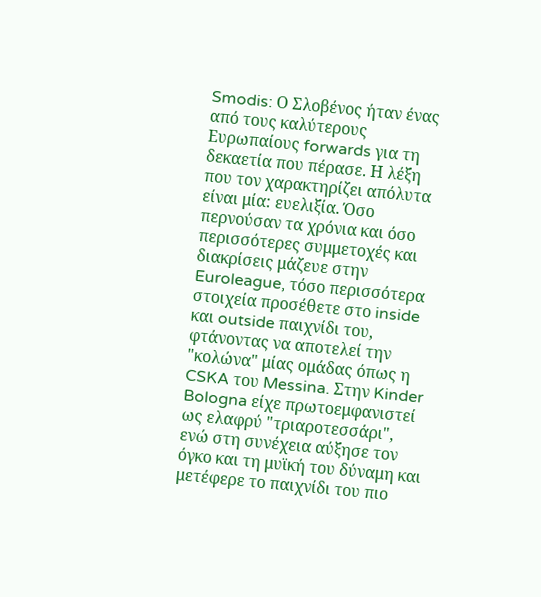Smodis: Ο Σλοβένος ήταν ένας από τους καλύτερους Ευρωπαίους forwards για τη δεκαετία που πέρασε. Η λέξη που τον χαρακτηρίζει απόλυτα είναι μία: ευελιξία. Όσο περνούσαν τα χρόνια και όσο περισσότερες συμμετοχές και διακρίσεις μάζευε στην Euroleague, τόσο περισσότερα στοιχεία προσέθετε στο inside και outside παιχνίδι του, φτάνοντας να αποτελεί την "κολώνα" μίας ομάδας όπως η CSKA του Messina. Στην Kinder Bologna είχε πρωτοεμφανιστεί ως ελαφρύ "τριαροτεσσάρι", ενώ στη συνέχεια αύξησε τον όγκο και τη μυϊκή του δύναμη και μετέφερε το παιχνίδι του πιο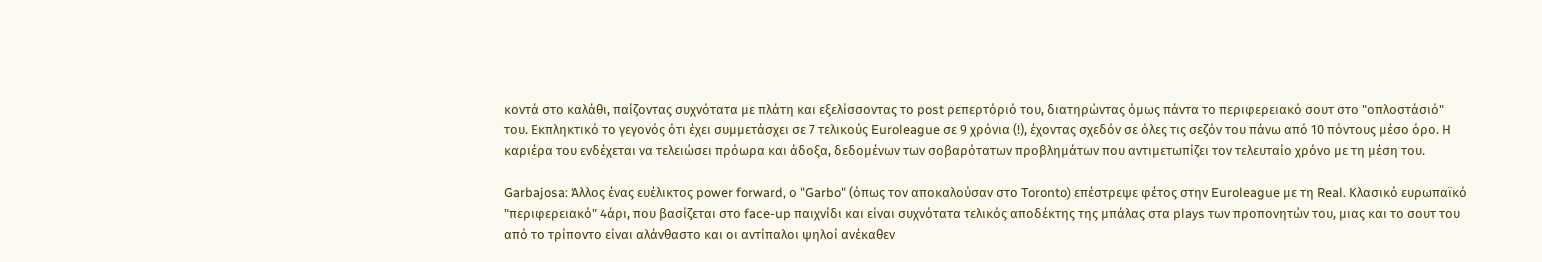κοντά στο καλάθι, παίζοντας συχνότατα με πλάτη και εξελίσσοντας το post ρεπερτόριό του, διατηρώντας όμως πάντα το περιφερειακό σουτ στο "οπλοστάσιό" του. Εκπληκτικό το γεγονός ότι έχει συμμετάσχει σε 7 τελικούς Euroleague σε 9 χρόνια (!), έχοντας σχεδόν σε όλες τις σεζόν του πάνω από 10 πόντους μέσο όρο. Η καριέρα του ενδέχεται να τελειώσει πρόωρα και άδοξα, δεδομένων των σοβαρότατων προβλημάτων που αντιμετωπίζει τον τελευταίο χρόνο με τη μέση του.

Garbajosa: Άλλος ένας ευέλικτος power forward, ο "Garbo" (όπως τον αποκαλούσαν στο Toronto) επέστρεψε φέτος στην Euroleague με τη Real. Κλασικό ευρωπαϊκό "περιφερειακό" 4άρι, που βασίζεται στο face-up παιχνίδι και είναι συχνότατα τελικός αποδέκτης της μπάλας στα plays των προπονητών του, μιας και το σουτ του από το τρίποντο είναι αλάνθαστο και οι αντίπαλοι ψηλοί ανέκαθεν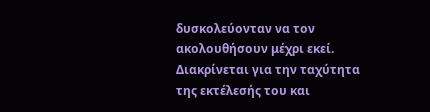δυσκολεύονταν να τον ακολουθήσουν μέχρι εκεί. Διακρίνεται για την ταχύτητα της εκτέλεσής του και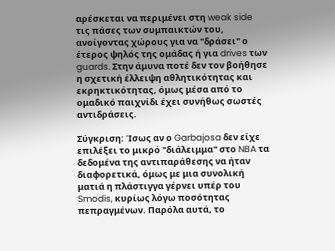αρέσκεται να περιμένει στη weak side τις πάσες των συμπαικτών του, ανοίγοντας χώρους για να "δράσει" ο έτερος ψηλός της ομάδας ή για drives των guards. Στην άμυνα ποτέ δεν τον βοήθησε η σχετική έλλειψη αθλητικότητας και εκρηκτικότητας, όμως μέσα από το ομαδικό παιχνίδι έχει συνήθως σωστές αντιδράσεις.

Σύγκριση: Ίσως αν ο Garbajosa δεν είχε επιλέξει το μικρό "διάλειμμα" στο NBA τα δεδομένα της αντιπαράθεσης να ήταν διαφορετικά, όμως με μια συνολική ματιά η πλάστιγγα γέρνει υπέρ του Smodis, κυρίως λόγω ποσότητας πεπραγμένων. Παρόλα αυτά, το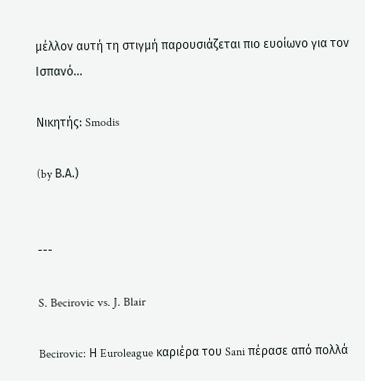μέλλον αυτή τη στιγμή παρουσιάζεται πιο ευοίωνο για τον Ισπανό...

Νικητής: Smodis

(by Β.Α.)


---

S. Becirovic vs. J. Blair

Becirovic: Η Euroleague καριέρα του Sani πέρασε από πολλά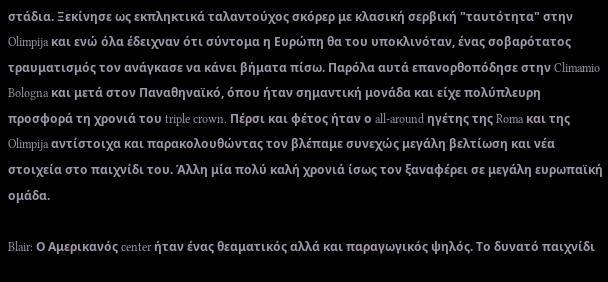στάδια. Ξεκίνησε ως εκπληκτικά ταλαντούχος σκόρερ με κλασική σερβική "ταυτότητα" στην Olimpija και ενώ όλα έδειχναν ότι σύντομα η Ευρώπη θα του υποκλινόταν, ένας σοβαρότατος τραυματισμός τον ανάγκασε να κάνει βήματα πίσω. Παρόλα αυτά επανορθοπόδησε στην Climamio Bologna και μετά στον Παναθηναϊκό, όπου ήταν σημαντική μονάδα και είχε πολύπλευρη προσφορά τη χρονιά του triple crown. Πέρσι και φέτος ήταν ο all-around ηγέτης της Roma και της Olimpija αντίστοιχα και παρακολουθώντας τον βλέπαμε συνεχώς μεγάλη βελτίωση και νέα στοιχεία στο παιχνίδι του. Άλλη μία πολύ καλή χρονιά ίσως τον ξαναφέρει σε μεγάλη ευρωπαϊκή ομάδα.

Blair: Ο Αμερικανός center ήταν ένας θεαματικός αλλά και παραγωγικός ψηλός. Το δυνατό παιχνίδι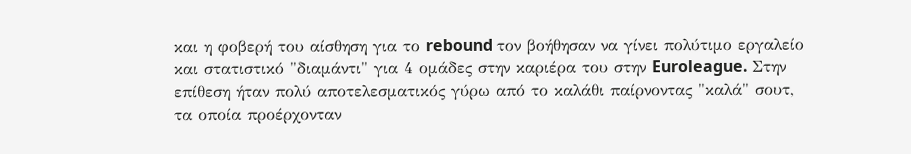και η φοβερή του αίσθηση για το rebound τον βοήθησαν να γίνει πολύτιμο εργαλείο και στατιστικό "διαμάντι" για 4 ομάδες στην καριέρα του στην Euroleague. Στην επίθεση ήταν πολύ αποτελεσματικός γύρω από το καλάθι παίρνοντας "καλά" σουτ, τα οποία προέρχονταν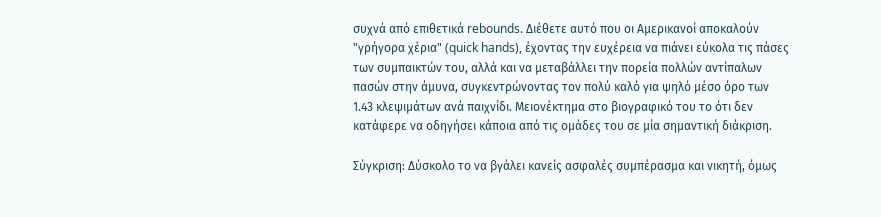συχνά από επιθετικά rebounds. Διέθετε αυτό που οι Αμερικανοί αποκαλούν "γρήγορα χέρια" (quick hands), έχοντας την ευχέρεια να πιάνει εύκολα τις πάσες των συμπαικτών του, αλλά και να μεταβάλλει την πορεία πολλών αντίπαλων πασών στην άμυνα, συγκεντρώνοντας τον πολύ καλό για ψηλό μέσο όρο των 1.43 κλεψιμάτων ανά παιχνίδι. Μειονέκτημα στο βιογραφικό του το ότι δεν κατάφερε να οδηγήσει κάποια από τις ομάδες του σε μία σημαντική διάκριση.

Σύγκριση: Δύσκολο το να βγάλει κανείς ασφαλές συμπέρασμα και νικητή, όμως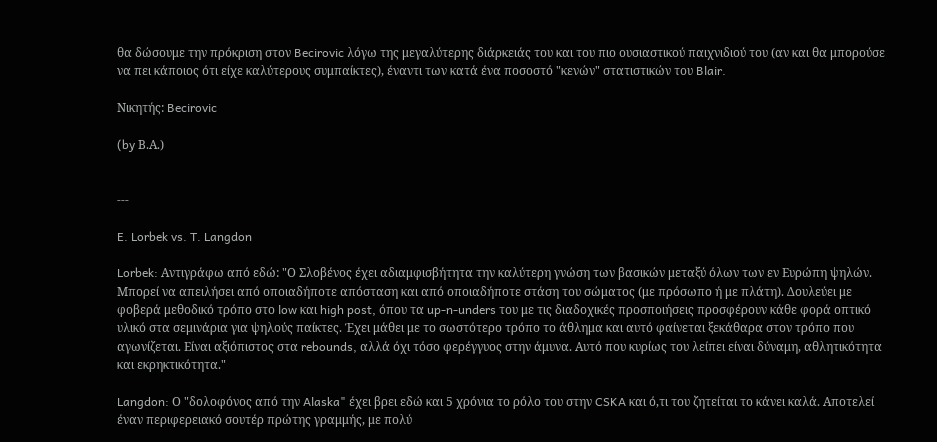θα δώσουμε την πρόκριση στον Becirovic λόγω της μεγαλύτερης διάρκειάς του και του πιο ουσιαστικού παιχνιδιού του (αν και θα μπορούσε να πει κάποιος ότι είχε καλύτερους συμπαίκτες), έναντι των κατά ένα ποσοστό "κενών" στατιστικών του Blair.

Νικητής: Becirovic

(by Β.Α.)


---

E. Lorbek vs. T. Langdon

Lorbek: Αντιγράφω από εδώ: "Ο Σλοβένος έχει αδιαμφισβήτητα την καλύτερη γνώση των βασικών μεταξύ όλων των εν Ευρώπη ψηλών. Μπορεί να απειλήσει από οποιαδήποτε απόσταση και από οποιαδήποτε στάση του σώματος (με πρόσωπο ή με πλάτη). Δουλεύει με φοβερά μεθοδικό τρόπο στο low και high post, όπου τα up-n-unders του με τις διαδοχικές προσποιήσεις προσφέρουν κάθε φορά οπτικό υλικό στα σεμινάρια για ψηλούς παίκτες. Έχει μάθει με το σωστότερο τρόπο το άθλημα και αυτό φαίνεται ξεκάθαρα στον τρόπο που αγωνίζεται. Είναι αξιόπιστος στα rebounds, αλλά όχι τόσο φερέγγυος στην άμυνα. Αυτό που κυρίως του λείπει είναι δύναμη, αθλητικότητα και εκρηκτικότητα."

Langdon: Ο "δολοφόνος από την Alaska" έχει βρει εδώ και 5 χρόνια το ρόλο του στην CSKA και ό,τι του ζητείται το κάνει καλά. Αποτελεί έναν περιφερειακό σουτέρ πρώτης γραμμής, με πολύ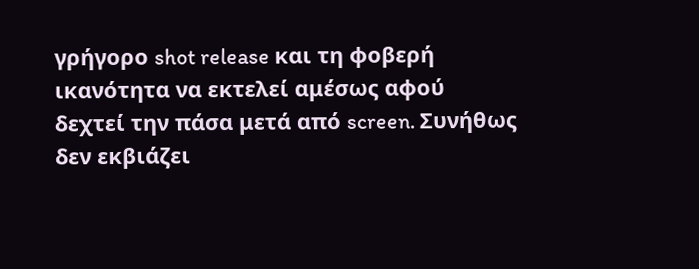γρήγορο shot release και τη φοβερή ικανότητα να εκτελεί αμέσως αφού δεχτεί την πάσα μετά από screen. Συνήθως δεν εκβιάζει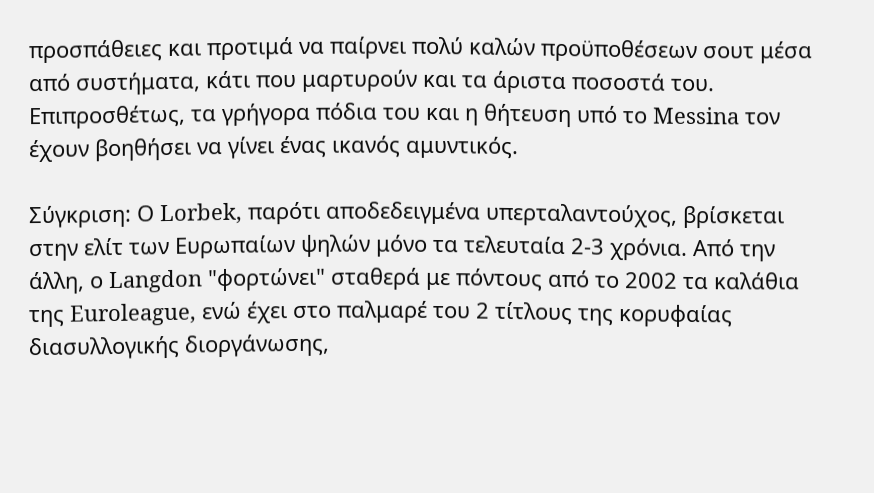προσπάθειες και προτιμά να παίρνει πολύ καλών προϋποθέσεων σουτ μέσα από συστήματα, κάτι που μαρτυρούν και τα άριστα ποσοστά του. Επιπροσθέτως, τα γρήγορα πόδια του και η θήτευση υπό το Messina τον έχουν βοηθήσει να γίνει ένας ικανός αμυντικός.

Σύγκριση: Ο Lorbek, παρότι αποδεδειγμένα υπερταλαντούχος, βρίσκεται στην ελίτ των Ευρωπαίων ψηλών μόνο τα τελευταία 2-3 χρόνια. Από την άλλη, ο Langdon "φορτώνει" σταθερά με πόντους από το 2002 τα καλάθια της Euroleague, ενώ έχει στο παλμαρέ του 2 τίτλους της κορυφαίας διασυλλογικής διοργάνωσης,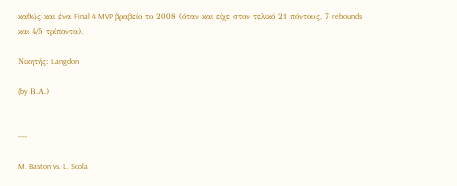καθώς και ένα Final 4 MVP βραβείο το 2008 (όταν και είχε στον τελικό 21 πόντους, 7 rebounds και 4/5 τρίποντα).

Νικητής: Langdon

(by Β.Α.)


---

M. Baston vs. L. Scola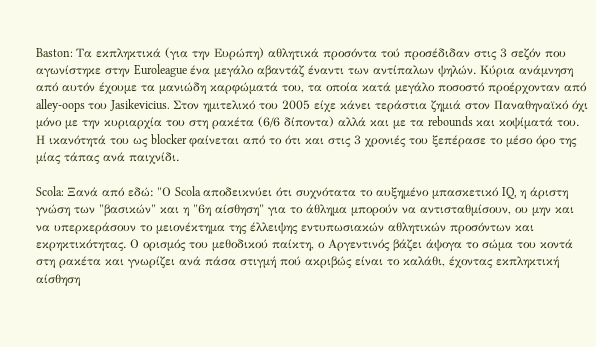Baston: Τα εκπληκτικά (για την Ευρώπη) αθλητικά προσόντα τού προσέδιδαν στις 3 σεζόν που αγωνίστηκε στην Euroleague ένα μεγάλο αβαντάζ έναντι των αντίπαλων ψηλών. Κύρια ανάμνηση από αυτόν έχουμε τα μανιώδη καρφώματά του, τα οποία κατά μεγάλο ποσοστό προέρχονταν από alley-oops του Jasikevicius. Στον ημιτελικό του 2005 είχε κάνει τεράστια ζημιά στον Παναθηναϊκό όχι μόνο με την κυριαρχία του στη ρακέτα (6/6 δίποντα) αλλά και με τα rebounds και κοψίματά του. Η ικανότητά του ως blocker φαίνεται από το ότι και στις 3 χρονιές του ξεπέρασε το μέσο όρο της μίας τάπας ανά παιχνίδι.

Scola: Ξανά από εδώ: "Ο Scola αποδεικνύει ότι συχνότατα το αυξημένο μπασκετικό IQ, η άριστη γνώση των "βασικών" και η "6η αίσθηση" για το άθλημα μπορούν να αντισταθμίσουν, ου μην και να υπερκεράσουν το μειονέκτημα της έλλειψης εντυπωσιακών αθλητικών προσόντων και εκρηκτικότητας. Ο ορισμός του μεθοδικού παίκτη, ο Αργεντινός βάζει άψογα το σώμα του κοντά στη ρακέτα και γνωρίζει ανά πάσα στιγμή πού ακριβώς είναι το καλάθι, έχοντας εκπληκτική αίσθηση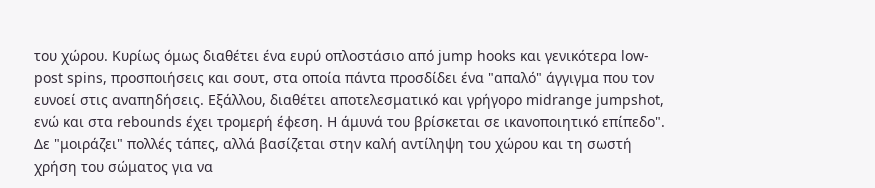του χώρου. Κυρίως όμως διαθέτει ένα ευρύ οπλοστάσιο από jump hooks και γενικότερα low-post spins, προσποιήσεις και σουτ, στα οποία πάντα προσδίδει ένα "απαλό" άγγιγμα που τον ευνοεί στις αναπηδήσεις. Εξάλλου, διαθέτει αποτελεσματικό και γρήγορο midrange jumpshot, ενώ και στα rebounds έχει τρομερή έφεση. Η άμυνά του βρίσκεται σε ικανοποιητικό επίπεδο". Δε "μοιράζει" πολλές τάπες, αλλά βασίζεται στην καλή αντίληψη του χώρου και τη σωστή χρήση του σώματος για να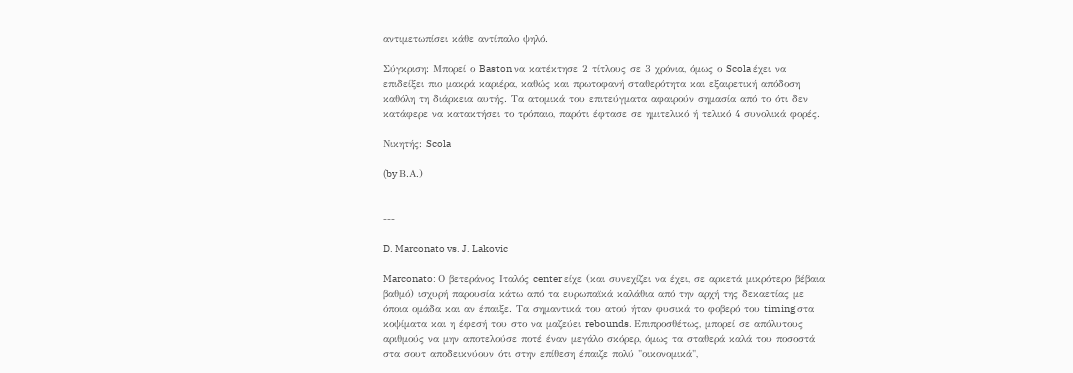αντιμετωπίσει κάθε αντίπαλο ψηλό.

Σύγκριση: Μπορεί ο Baston να κατέκτησε 2 τίτλους σε 3 χρόνια, όμως ο Scola έχει να επιδείξει πιο μακρά καριέρα, καθώς και πρωτοφανή σταθερότητα και εξαιρετική απόδοση καθόλη τη διάρκεια αυτής. Τα ατομικά του επιτεύγματα αφαιρούν σημασία από το ότι δεν κατάφερε να κατακτήσει το τρόπαιο, παρότι έφτασε σε ημιτελικό ή τελικό 4 συνολικά φορές.

Νικητής: Scola

(by Β.Α.)


---

D. Marconato vs. J. Lakovic

Marconato: Ο βετεράνος Ιταλός center είχε (και συνεχίζει να έχει, σε αρκετά μικρότερο βέβαια βαθμό) ισχυρή παρουσία κάτω από τα ευρωπαϊκά καλάθια από την αρχή της δεκαετίας με όποια ομάδα και αν έπαιξε. Τα σημαντικά του ατού ήταν φυσικά το φοβερό του timing στα κοψίματα και η έφεσή του στο να μαζεύει rebounds. Επιπροσθέτως, μπορεί σε απόλυτους αριθμούς να μην αποτελούσε ποτέ έναν μεγάλο σκόρερ, όμως τα σταθερά καλά του ποσοστά στα σουτ αποδεικνύουν ότι στην επίθεση έπαιζε πολύ "οικονομικά",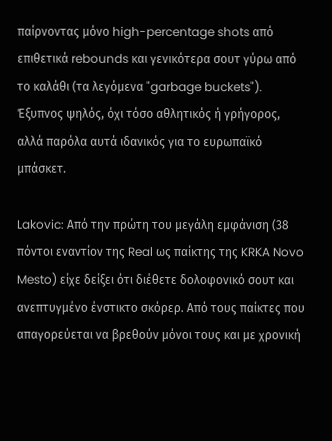παίρνοντας μόνο high-percentage shots από επιθετικά rebounds και γενικότερα σουτ γύρω από το καλάθι (τα λεγόμενα "garbage buckets"). Έξυπνος ψηλός, όχι τόσο αθλητικός ή γρήγορος, αλλά παρόλα αυτά ιδανικός για το ευρωπαϊκό μπάσκετ.

Lakovic: Από την πρώτη του μεγάλη εμφάνιση (38 πόντοι εναντίον της Real ως παίκτης της KRKA Novo Mesto) είχε δείξει ότι διέθετε δολοφονικό σουτ και ανεπτυγμένο ένστικτο σκόρερ. Από τους παίκτες που απαγορεύεται να βρεθούν μόνοι τους και με χρονική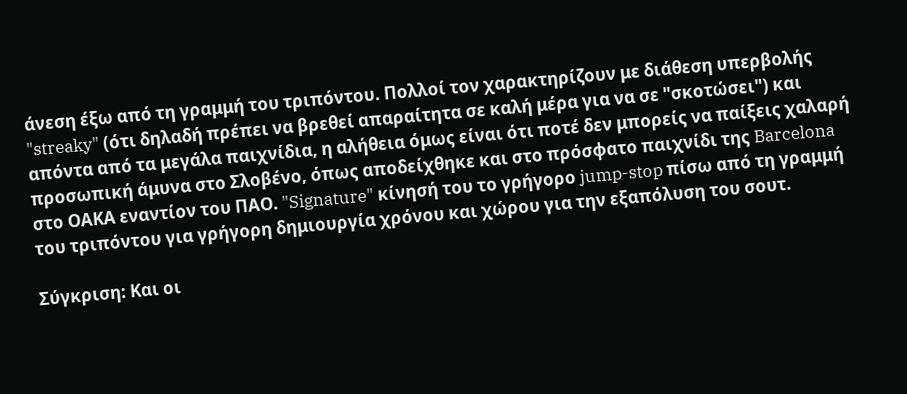άνεση έξω από τη γραμμή του τριπόντου. Πολλοί τον χαρακτηρίζουν με διάθεση υπερβολής "streaky" (ότι δηλαδή πρέπει να βρεθεί απαραίτητα σε καλή μέρα για να σε "σκοτώσει") και απόντα από τα μεγάλα παιχνίδια, η αλήθεια όμως είναι ότι ποτέ δεν μπορείς να παίξεις χαλαρή προσωπική άμυνα στο Σλοβένο, όπως αποδείχθηκε και στο πρόσφατο παιχνίδι της Barcelona στο ΟΑΚΑ εναντίον του ΠΑΟ. "Signature" κίνησή του το γρήγορο jump-stop πίσω από τη γραμμή του τριπόντου για γρήγορη δημιουργία χρόνου και χώρου για την εξαπόλυση του σουτ.

Σύγκριση: Και οι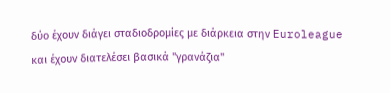δύο έχουν διάγει σταδιοδρομίες με διάρκεια στην Euroleague και έχουν διατελέσει βασικά "γρανάζια"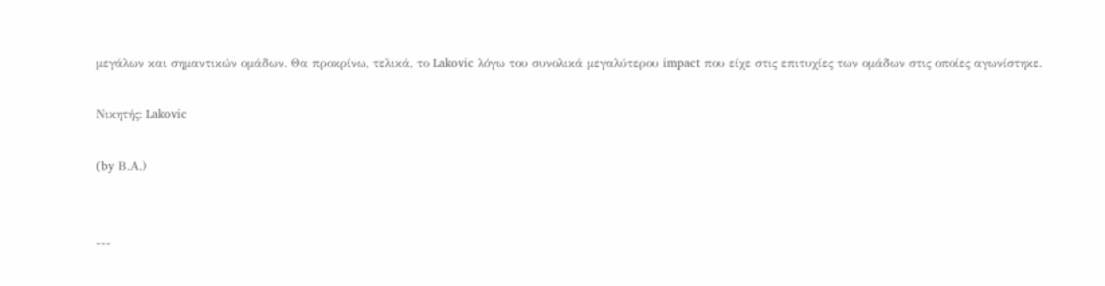μεγάλων και σημαντικών ομάδων. Θα προκρίνω, τελικά, το Lakovic λόγω του συνολικά μεγαλύτερου impact που είχε στις επιτυχίες των ομάδων στις οποίες αγωνίστηκε.

Νικητής: Lakovic

(by Β.Α.)


---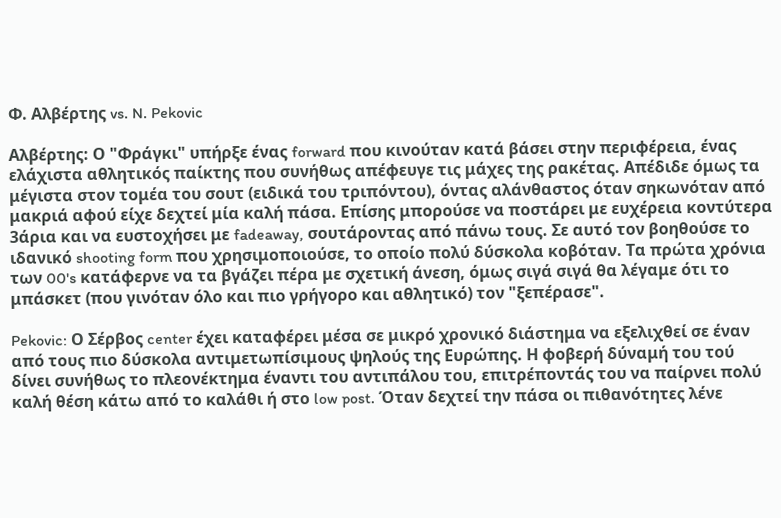Φ. Αλβέρτης vs. N. Pekovic

Αλβέρτης: Ο "Φράγκι" υπήρξε ένας forward που κινούταν κατά βάσει στην περιφέρεια, ένας ελάχιστα αθλητικός παίκτης που συνήθως απέφευγε τις μάχες της ρακέτας. Απέδιδε όμως τα μέγιστα στον τομέα του σουτ (ειδικά του τριπόντου), όντας αλάνθαστος όταν σηκωνόταν από μακριά αφού είχε δεχτεί μία καλή πάσα. Επίσης μπορούσε να ποστάρει με ευχέρεια κοντύτερα 3άρια και να ευστοχήσει με fadeaway, σουτάροντας από πάνω τους. Σε αυτό τον βοηθούσε το ιδανικό shooting form που χρησιμοποιούσε, το οποίο πολύ δύσκολα κοβόταν. Τα πρώτα χρόνια των 00's κατάφερνε να τα βγάζει πέρα με σχετική άνεση, όμως σιγά σιγά θα λέγαμε ότι το μπάσκετ (που γινόταν όλο και πιο γρήγορο και αθλητικό) τον "ξεπέρασε".

Pekovic: Ο Σέρβος center έχει καταφέρει μέσα σε μικρό χρονικό διάστημα να εξελιχθεί σε έναν από τους πιο δύσκολα αντιμετωπίσιμους ψηλούς της Ευρώπης. Η φοβερή δύναμή του τού δίνει συνήθως το πλεονέκτημα έναντι του αντιπάλου του, επιτρέποντάς του να παίρνει πολύ καλή θέση κάτω από το καλάθι ή στο low post. Όταν δεχτεί την πάσα οι πιθανότητες λένε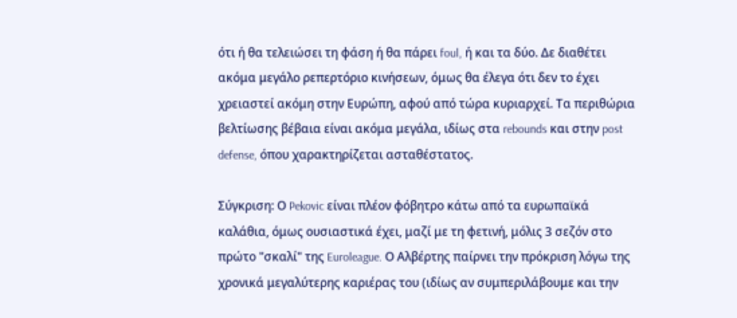ότι ή θα τελειώσει τη φάση ή θα πάρει foul, ή και τα δύο. Δε διαθέτει ακόμα μεγάλο ρεπερτόριο κινήσεων, όμως θα έλεγα ότι δεν το έχει χρειαστεί ακόμη στην Ευρώπη, αφού από τώρα κυριαρχεί. Τα περιθώρια βελτίωσης βέβαια είναι ακόμα μεγάλα, ιδίως στα rebounds και στην post defense, όπου χαρακτηρίζεται ασταθέστατος.

Σύγκριση: Ο Pekovic είναι πλέον φόβητρο κάτω από τα ευρωπαϊκά καλάθια, όμως ουσιαστικά έχει, μαζί με τη φετινή, μόλις 3 σεζόν στο πρώτο "σκαλί" της Euroleague. Ο Αλβέρτης παίρνει την πρόκριση λόγω της χρονικά μεγαλύτερης καριέρας του (ιδίως αν συμπεριλάβουμε και την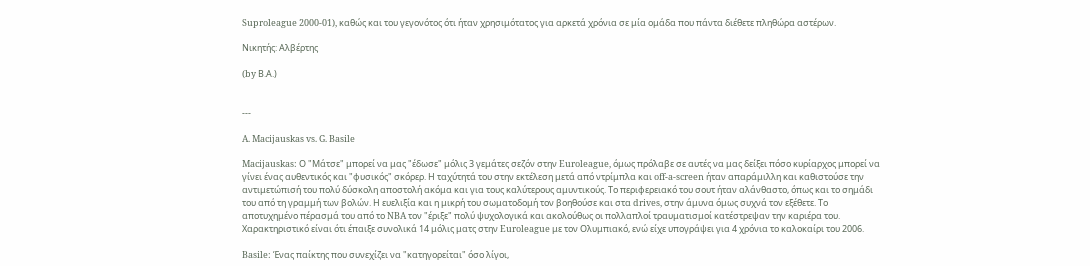Suproleague 2000-01), καθώς και του γεγονότος ότι ήταν χρησιμότατος για αρκετά χρόνια σε μία ομάδα που πάντα διέθετε πληθώρα αστέρων.

Νικητής: Αλβέρτης

(by Β.Α.)


---

A. Macijauskas vs. G. Basile

Macijauskas: Ο "Μάτσε" μπορεί να μας "έδωσε" μόλις 3 γεμάτες σεζόν στην Euroleague, όμως πρόλαβε σε αυτές να μας δείξει πόσο κυρίαρχος μπορεί να γίνει ένας αυθεντικός και "φυσικός" σκόρερ. Η ταχύτητά του στην εκτέλεση μετά από ντρίμπλα και off-a-screen ήταν απαράμιλλη και καθιστούσε την αντιμετώπισή του πολύ δύσκολη αποστολή ακόμα και για τους καλύτερους αμυντικούς. Το περιφερειακό του σουτ ήταν αλάνθαστο, όπως και το σημάδι του από τη γραμμή των βολών. Η ευελιξία και η μικρή του σωματοδομή τον βοηθούσε και στα drives, στην άμυνα όμως συχνά τον εξέθετε. Το αποτυχημένο πέρασμά του από το NBA τον "έριξε" πολύ ψυχολογικά και ακολούθως οι πολλαπλοί τραυματισμοί κατέστρεψαν την καριέρα του. Χαρακτηριστικό είναι ότι έπαιξε συνολικά 14 μόλις ματς στην Euroleague με τον Ολυμπιακό, ενώ είχε υπογράψει για 4 χρόνια το καλοκαίρι του 2006.

Basile: Ένας παίκτης που συνεχίζει να "κατηγορείται" όσο λίγοι,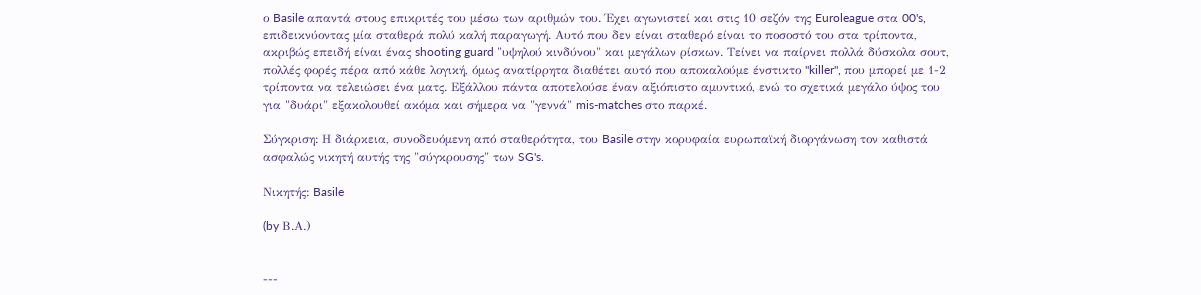ο Basile απαντά στους επικριτές του μέσω των αριθμών του. Έχει αγωνιστεί και στις 10 σεζόν της Euroleague στα 00's, επιδεικνύοντας μία σταθερά πολύ καλή παραγωγή. Αυτό που δεν είναι σταθερό είναι το ποσοστό του στα τρίποντα, ακριβώς επειδή είναι ένας shooting guard "υψηλού κινδύνου" και μεγάλων ρίσκων. Τείνει να παίρνει πολλά δύσκολα σουτ, πολλές φορές πέρα από κάθε λογική, όμως ανατίρρητα διαθέτει αυτό που αποκαλούμε ένστικτο "killer", που μπορεί με 1-2 τρίποντα να τελειώσει ένα ματς. Εξάλλου πάντα αποτελούσε έναν αξιόπιστο αμυντικό, ενώ το σχετικά μεγάλο ύψος του για "δυάρι" εξακολουθεί ακόμα και σήμερα να "γεννά" mis-matches στο παρκέ.

Σύγκριση: Η διάρκεια, συνοδευόμενη από σταθερότητα, του Basile στην κορυφαία ευρωπαϊκή διοργάνωση τον καθιστά ασφαλώς νικητή αυτής της "σύγκρουσης" των SG's.

Νικητής: Basile

(by Β.Α.)


---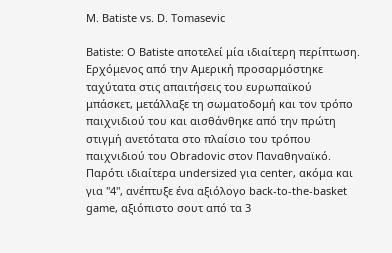M. Batiste vs. D. Tomasevic

Batiste: Ο Batiste αποτελεί μία ιδιαίτερη περίπτωση. Ερχόμενος από την Αμερική προσαρμόστηκε ταχύτατα στις απαιτήσεις του ευρωπαϊκού μπάσκετ, μετάλλαξε τη σωματοδομή και τον τρόπο παιχνιδιού του και αισθάνθηκε από την πρώτη στιγμή ανετότατα στο πλαίσιο του τρόπου παιχνιδιού του Obradovic στον Παναθηναϊκό. Παρότι ιδιαίτερα undersized για center, ακόμα και για "4", ανέπτυξε ένα αξιόλογο back-to-the-basket game, αξιόπιστο σουτ από τα 3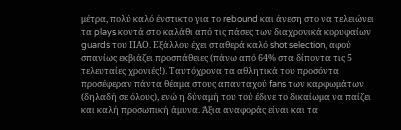μέτρα, πολύ καλό ένστικτο για το rebound και άνεση στο να τελειώνει τα plays κοντά στο καλάθι από τις πάσες των διαχρονικά κορυφαίων guards του ΠΑΟ. Εξάλλου έχει σταθερά καλό shot selection, αφού σπανίως εκβιάζει προσπάθειες (πάνω από 64% στα δίποντα τις 5 τελευταίες χρονιές!). Ταυτόχρονα τα αθλητικά του προσόντα προσέφεραν πάντα θέαμα στους απανταχού fans των καρφωμάτων (δηλαδή σε όλους), ενώ η δύναμή του τού έδινε το δικαίωμα να παίζει και καλή προσωπική άμυνα. Άξια αναφοράς είναι και τα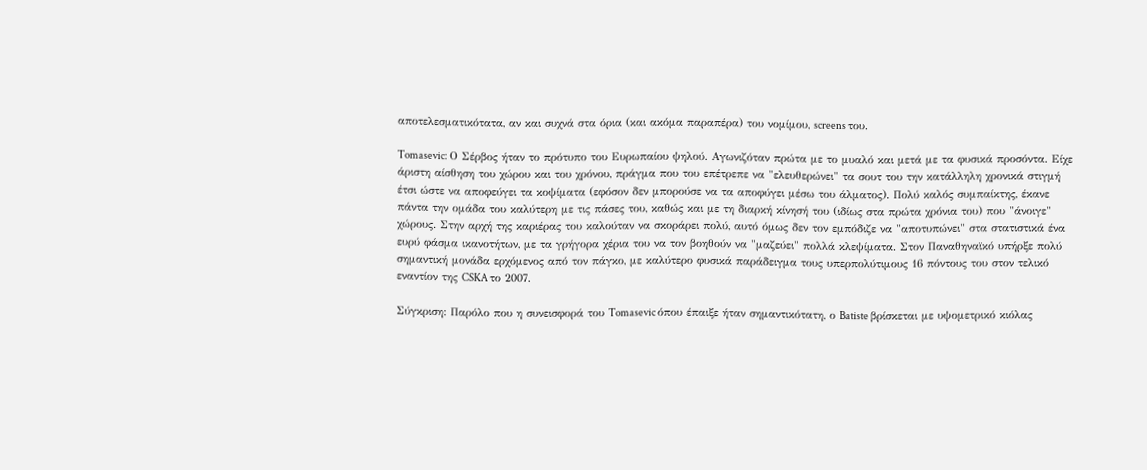αποτελεσματικότατα, αν και συχνά στα όρια (και ακόμα παραπέρα) του νομίμου, screens του.

Tomasevic: Ο Σέρβος ήταν το πρότυπο του Ευρωπαίου ψηλού. Αγωνιζόταν πρώτα με το μυαλό και μετά με τα φυσικά προσόντα. Είχε άριστη αίσθηση του χώρου και του χρόνου, πράγμα που του επέτρεπε να "ελευθερώνει" τα σουτ του την κατάλληλη χρονικά στιγμή έτσι ώστε να αποφεύγει τα κοψίματα (εφόσον δεν μπορούσε να τα αποφύγει μέσω του άλματος). Πολύ καλός συμπαίκτης, έκανε πάντα την ομάδα του καλύτερη με τις πάσες του, καθώς και με τη διαρκή κίνησή του (ιδίως στα πρώτα χρόνια του) που "άνοιγε" χώρους. Στην αρχή της καριέρας του καλούταν να σκοράρει πολύ, αυτό όμως δεν τον εμπόδιζε να "αποτυπώνει" στα στατιστικά ένα ευρύ φάσμα ικανοτήτων, με τα γρήγορα χέρια του να τον βοηθούν να "μαζεύει" πολλά κλεψίματα. Στον Παναθηναϊκό υπήρξε πολύ σημαντική μονάδα ερχόμενος από τον πάγκο, με καλύτερο φυσικά παράδειγμα τους υπερπολύτιμους 16 πόντους του στον τελικό εναντίον της CSKA το 2007.

Σύγκριση: Παρόλο που η συνεισφορά του Tomasevic όπου έπαιξε ήταν σημαντικότατη, ο Batiste βρίσκεται με υψομετρικό κιόλας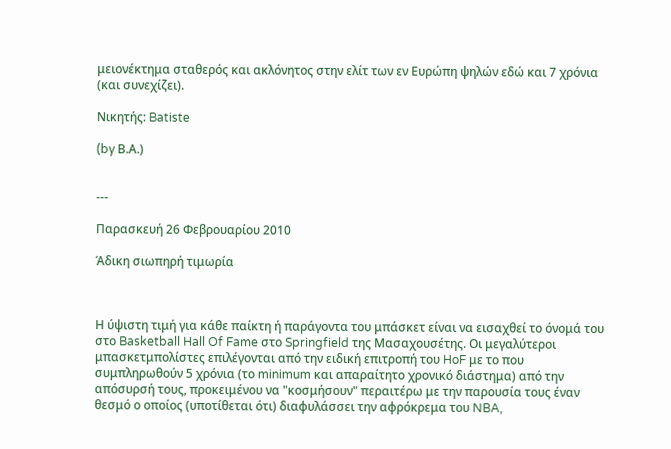μειονέκτημα σταθερός και ακλόνητος στην ελίτ των εν Ευρώπη ψηλών εδώ και 7 χρόνια (και συνεχίζει).

Νικητής: Batiste

(by Β.Α.)


---

Παρασκευή 26 Φεβρουαρίου 2010

Άδικη σιωπηρή τιμωρία



Η ύψιστη τιμή για κάθε παίκτη ή παράγοντα του μπάσκετ είναι να εισαχθεί το όνομά του στο Basketball Hall Of Fame στο Springfield της Μασαχουσέτης. Οι μεγαλύτεροι μπασκετμπολίστες επιλέγονται από την ειδική επιτροπή του HoF με το που συμπληρωθούν 5 χρόνια (το minimum και απαραίτητο χρονικό διάστημα) από την απόσυρσή τους, προκειμένου να "κοσμήσουν" περαιτέρω με την παρουσία τους έναν θεσμό ο οποίος (υποτίθεται ότι) διαφυλάσσει την αφρόκρεμα του NBA,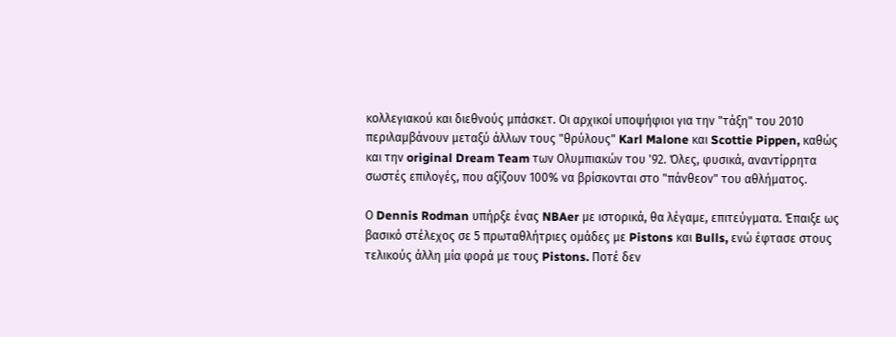κολλεγιακού και διεθνούς μπάσκετ. Οι αρχικοί υποψήφιοι για την "τάξη" του 2010 περιλαμβάνουν μεταξύ άλλων τους "θρύλους" Karl Malone και Scottie Pippen, καθώς και την original Dream Team των Ολυμπιακών του '92. Όλες, φυσικά, αναντίρρητα σωστές επιλογές, που αξίζουν 100% να βρίσκονται στο "πάνθεον" του αθλήματος.

Ο Dennis Rodman υπήρξε ένας NBAer με ιστορικά, θα λέγαμε, επιτεύγματα. Έπαιξε ως βασικό στέλεχος σε 5 πρωταθλήτριες ομάδες με Pistons και Bulls, ενώ έφτασε στους τελικούς άλλη μία φορά με τους Pistons. Ποτέ δεν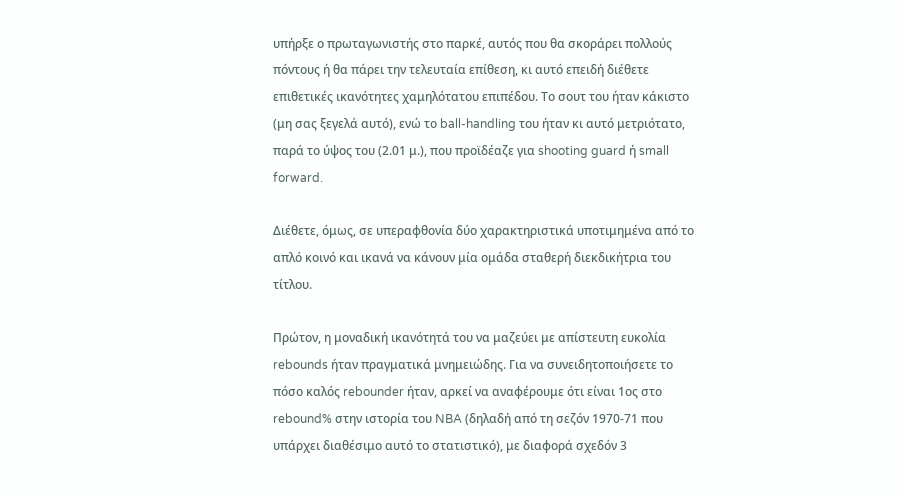υπήρξε ο πρωταγωνιστής στο παρκέ, αυτός που θα σκοράρει πολλούς πόντους ή θα πάρει την τελευταία επίθεση, κι αυτό επειδή διέθετε επιθετικές ικανότητες χαμηλότατου επιπέδου. Το σουτ του ήταν κάκιστο (μη σας ξεγελά αυτό), ενώ το ball-handling του ήταν κι αυτό μετριότατο, παρά το ύψος του (2.01 μ.), που προϊδέαζε για shooting guard ή small forward.

Διέθετε, όμως, σε υπεραφθονία δύο χαρακτηριστικά υποτιμημένα από το απλό κοινό και ικανά να κάνουν μία ομάδα σταθερή διεκδικήτρια του τίτλου.

Πρώτον, η μοναδική ικανότητά του να μαζεύει με απίστευτη ευκολία rebounds ήταν πραγματικά μνημειώδης. Για να συνειδητοποιήσετε το πόσο καλός rebounder ήταν, αρκεί να αναφέρουμε ότι είναι 1ος στο rebound% στην ιστορία του NBA (δηλαδή από τη σεζόν 1970-71 που υπάρχει διαθέσιμο αυτό το στατιστικό), με διαφορά σχεδόν 3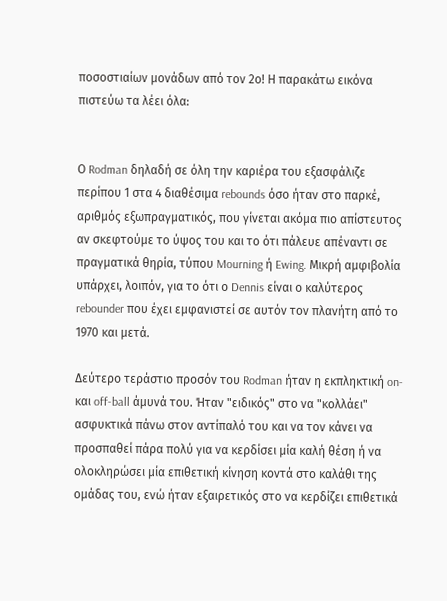ποσοστιαίων μονάδων από τον 2ο! Η παρακάτω εικόνα πιστεύω τα λέει όλα:


Ο Rodman δηλαδή σε όλη την καριέρα του εξασφάλιζε περίπου 1 στα 4 διαθέσιμα rebounds όσο ήταν στο παρκέ, αριθμός εξωπραγματικός, που γίνεται ακόμα πιο απίστευτος αν σκεφτούμε το ύψος του και το ότι πάλευε απέναντι σε πραγματικά θηρία, τύπου Mourning ή Ewing. Μικρή αμφιβολία υπάρχει, λοιπόν, για το ότι ο Dennis είναι ο καλύτερος rebounder που έχει εμφανιστεί σε αυτόν τον πλανήτη από το 1970 και μετά.

Δεύτερο τεράστιο προσόν του Rodman ήταν η εκπληκτική on- και off-ball άμυνά του. Ήταν "ειδικός" στο να "κολλάει" ασφυκτικά πάνω στον αντίπαλό του και να τον κάνει να προσπαθεί πάρα πολύ για να κερδίσει μία καλή θέση ή να ολοκληρώσει μία επιθετική κίνηση κοντά στο καλάθι της ομάδας του, ενώ ήταν εξαιρετικός στο να κερδίζει επιθετικά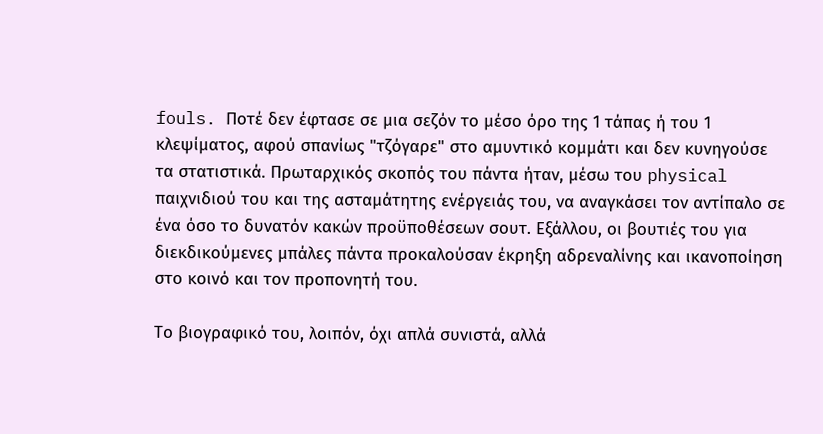fouls. Ποτέ δεν έφτασε σε μια σεζόν το μέσο όρο της 1 τάπας ή του 1 κλεψίματος, αφού σπανίως "τζόγαρε" στο αμυντικό κομμάτι και δεν κυνηγούσε τα στατιστικά. Πρωταρχικός σκοπός του πάντα ήταν, μέσω του physical παιχνιδιού του και της ασταμάτητης ενέργειάς του, να αναγκάσει τον αντίπαλο σε ένα όσο το δυνατόν κακών προϋποθέσεων σουτ. Εξάλλου, οι βουτιές του για διεκδικούμενες μπάλες πάντα προκαλούσαν έκρηξη αδρεναλίνης και ικανοποίηση στο κοινό και τον προπονητή του.

Το βιογραφικό του, λοιπόν, όχι απλά συνιστά, αλλά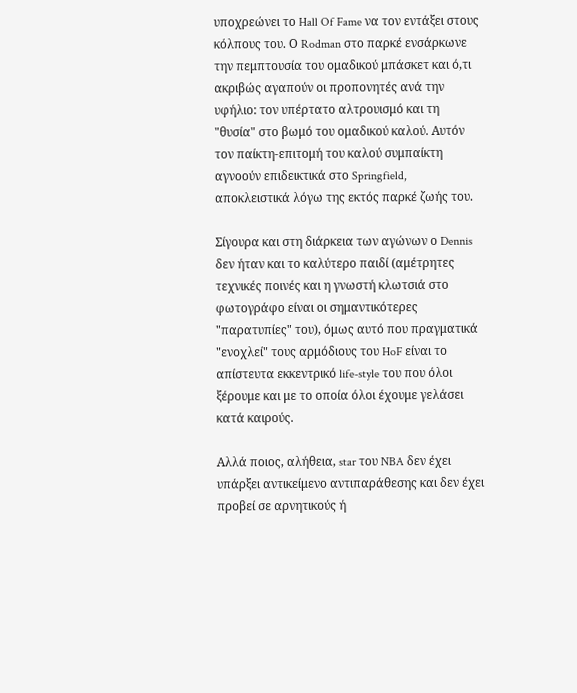υποχρεώνει το Hall Of Fame να τον εντάξει στους κόλπους του. Ο Rodman στο παρκέ ενσάρκωνε την πεμπτουσία του ομαδικού μπάσκετ και ό,τι ακριβώς αγαπούν οι προπονητές ανά την υφήλιο: τον υπέρτατο αλτρουισμό και τη "θυσία" στο βωμό του ομαδικού καλού. Αυτόν τον παίκτη-επιτομή του καλού συμπαίκτη αγνοούν επιδεικτικά στο Springfield, αποκλειστικά λόγω της εκτός παρκέ ζωής του.

Σίγουρα και στη διάρκεια των αγώνων ο Dennis δεν ήταν και το καλύτερο παιδί (αμέτρητες τεχνικές ποινές και η γνωστή κλωτσιά στο φωτογράφο είναι οι σημαντικότερες "παρατυπίες" του), όμως αυτό που πραγματικά "ενοχλεί" τους αρμόδιους του HoF είναι το απίστευτα εκκεντρικό life-style του που όλοι ξέρουμε και με το οποία όλοι έχουμε γελάσει κατά καιρούς.

Αλλά ποιος, αλήθεια, star του NBA δεν έχει υπάρξει αντικείμενο αντιπαράθεσης και δεν έχει προβεί σε αρνητικούς ή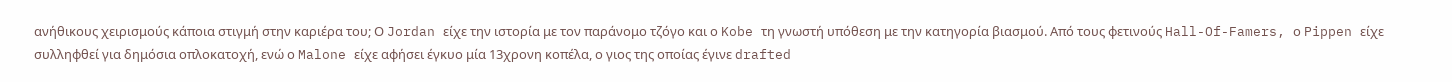ανήθικους χειρισμούς κάποια στιγμή στην καριέρα του; Ο Jordan είχε την ιστορία με τον παράνομο τζόγο και ο Kobe τη γνωστή υπόθεση με την κατηγορία βιασμού. Από τους φετινούς Hall-Of-Famers, ο Pippen είχε συλληφθεί για δημόσια οπλοκατοχή, ενώ ο Malone είχε αφήσει έγκυο μία 13χρονη κοπέλα, ο γιος της οποίας έγινε drafted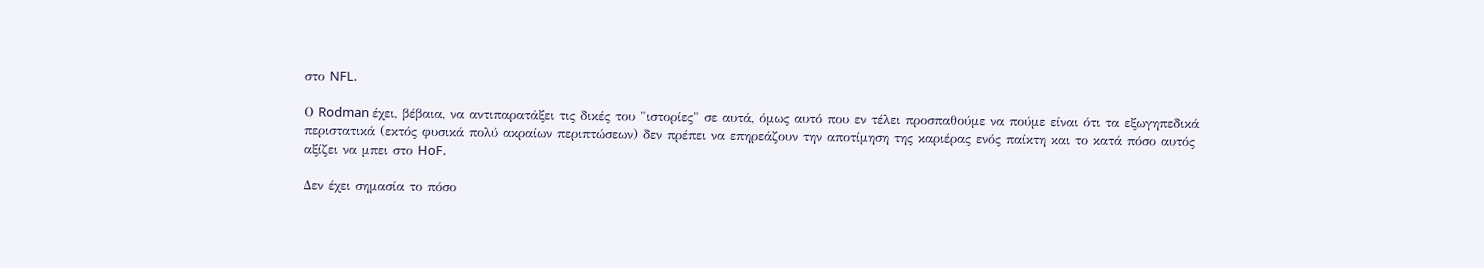στο NFL.

Ο Rodman έχει, βέβαια, να αντιπαρατάξει τις δικές του "ιστορίες" σε αυτά, όμως αυτό που εν τέλει προσπαθούμε να πούμε είναι ότι τα εξωγηπεδικά περιστατικά (εκτός φυσικά πολύ ακραίων περιπτώσεων) δεν πρέπει να επηρεάζουν την αποτίμηση της καριέρας ενός παίκτη και το κατά πόσο αυτός αξίζει να μπει στο HoF.

Δεν έχει σημασία το πόσο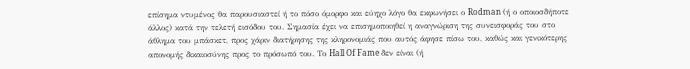επίσημα ντυμένος θα παρουσιαστεί ή το πόσο όμορφο και εύηχο λόγο θα εκφωνήσει ο Rodman (ή ο οποιοσδήποτε άλλος) κατά την τελετή εισόδου του. Σημασία έχει να επισημοποιηθεί η αναγνώριση της συνεισφοράς του στο άθλημα του μπάσκετ, προς χάριν διατήρησης της κληρονομιάς που αυτός άφησε πίσω του, καθώς και γενικότερης απονομής δικαιοσύνης προς το πρόσωπό του. Το Hall Of Fame δεν είναι (ή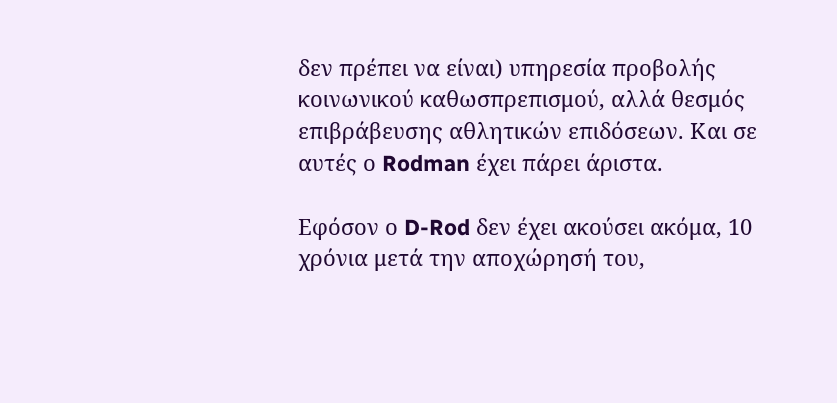δεν πρέπει να είναι) υπηρεσία προβολής κοινωνικού καθωσπρεπισμού, αλλά θεσμός επιβράβευσης αθλητικών επιδόσεων. Και σε αυτές ο Rodman έχει πάρει άριστα.

Εφόσον ο D-Rod δεν έχει ακούσει ακόμα, 10 χρόνια μετά την αποχώρησή του,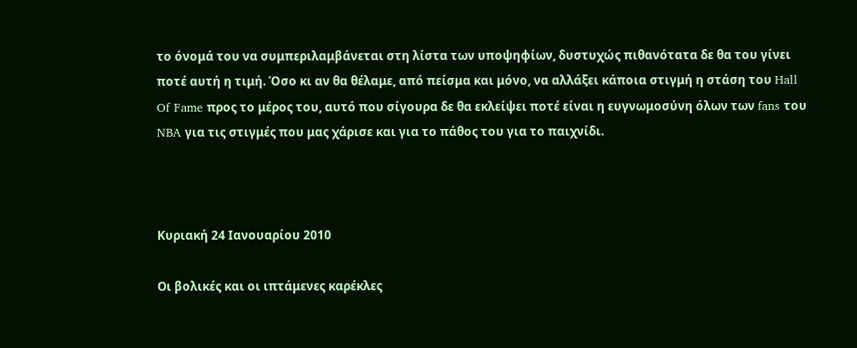το όνομά του να συμπεριλαμβάνεται στη λίστα των υποψηφίων, δυστυχώς πιθανότατα δε θα του γίνει ποτέ αυτή η τιμή. Όσο κι αν θα θέλαμε, από πείσμα και μόνο, να αλλάξει κάποια στιγμή η στάση του Hall Of Fame προς το μέρος του, αυτό που σίγουρα δε θα εκλείψει ποτέ είναι η ευγνωμοσύνη όλων των fans του NBA για τις στιγμές που μας χάρισε και για το πάθος του για το παιχνίδι.



Κυριακή 24 Ιανουαρίου 2010

Οι βολικές και οι ιπτάμενες καρέκλες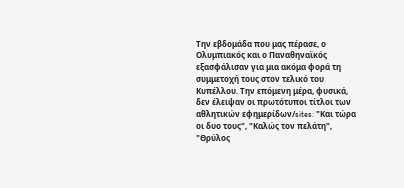Την εβδομάδα που μας πέρασε, ο Ολυμπιακός και ο Παναθηναϊκός εξασφάλισαν για μια ακόμα φορά τη συμμετοχή τους στον τελικό του Κυπέλλου. Την επόμενη μέρα, φυσικά, δεν έλειψαν οι πρωτότυποι τίτλοι των αθλητικών εφημερίδων/sites: "Και τώρα οι δυο τους", "Καλώς τον πελάτη", "Θρύλος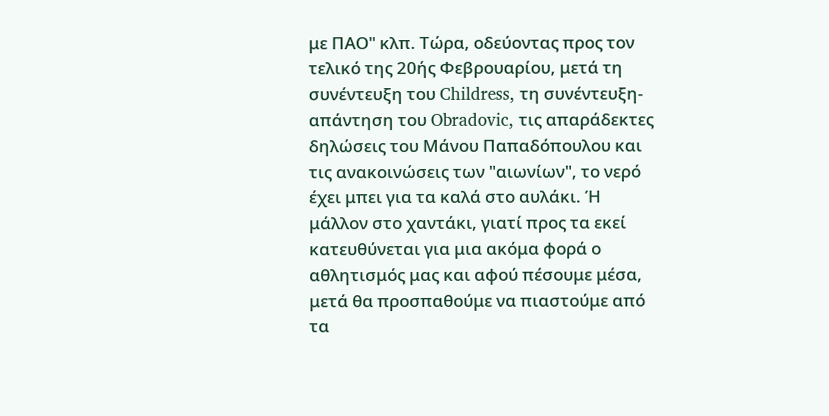με ΠΑΟ" κλπ. Τώρα, οδεύοντας προς τον τελικό της 20ής Φεβρουαρίου, μετά τη συνέντευξη του Childress, τη συνέντευξη-απάντηση του Obradovic, τις απαράδεκτες δηλώσεις του Μάνου Παπαδόπουλου και τις ανακοινώσεις των "αιωνίων", το νερό έχει μπει για τα καλά στο αυλάκι. Ή μάλλον στο χαντάκι, γιατί προς τα εκεί κατευθύνεται για μια ακόμα φορά ο αθλητισμός μας και αφού πέσουμε μέσα, μετά θα προσπαθούμε να πιαστούμε από τα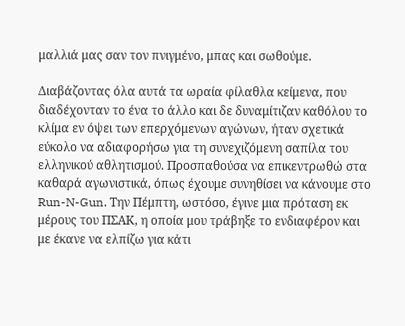μαλλιά μας σαν τον πνιγμένο, μπας και σωθούμε.

Διαβάζοντας όλα αυτά τα ωραία φίλαθλα κείμενα, που διαδέχονταν το ένα το άλλο και δε δυναμίτιζαν καθόλου το κλίμα εν όψει των επερχόμενων αγώνων, ήταν σχετικά εύκολο να αδιαφορήσω για τη συνεχιζόμενη σαπίλα του ελληνικού αθλητισμού. Προσπαθούσα να επικεντρωθώ στα καθαρά αγωνιστικά, όπως έχουμε συνηθίσει να κάνουμε στο Run-N-Gun. Την Πέμπτη, ωστόσο, έγινε μια πρόταση εκ μέρους του ΠΣΑΚ, η οποία μου τράβηξε το ενδιαφέρον και με έκανε να ελπίζω για κάτι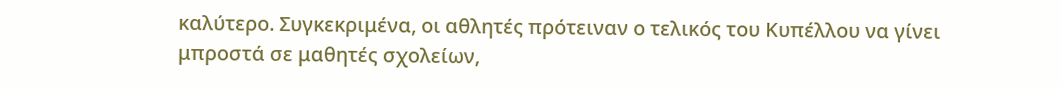καλύτερο. Συγκεκριμένα, οι αθλητές πρότειναν ο τελικός του Κυπέλλου να γίνει μπροστά σε μαθητές σχολείων,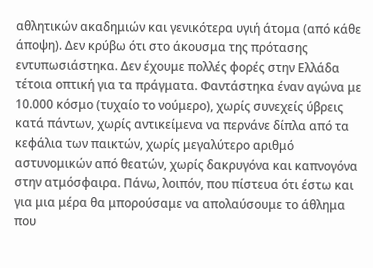αθλητικών ακαδημιών και γενικότερα υγιή άτομα (από κάθε άποψη). Δεν κρύβω ότι στο άκουσμα της πρότασης εντυπωσιάστηκα. Δεν έχουμε πολλές φορές στην Ελλάδα τέτοια οπτική για τα πράγματα. Φαντάστηκα έναν αγώνα με 10.000 κόσμο (τυχαίο το νούμερο), χωρίς συνεχείς ύβρεις κατά πάντων, χωρίς αντικείμενα να περνάνε δίπλα από τα κεφάλια των παικτών, χωρίς μεγαλύτερο αριθμό αστυνομικών από θεατών, χωρίς δακρυγόνα και καπνογόνα στην ατμόσφαιρα. Πάνω, λοιπόν, που πίστευα ότι έστω και για μια μέρα θα μπορούσαμε να απολαύσουμε το άθλημα που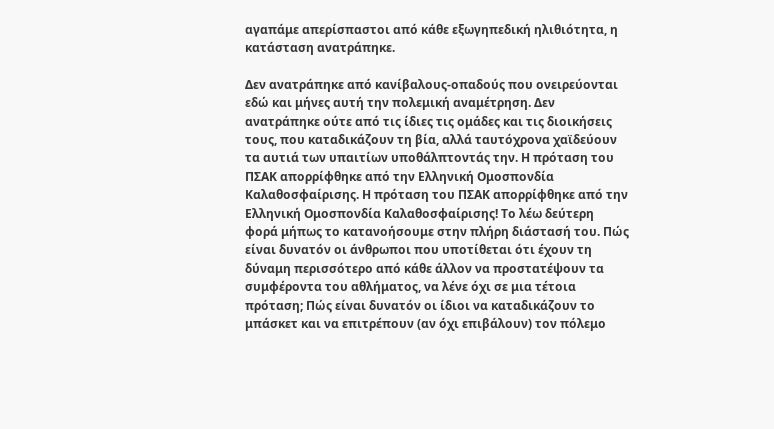αγαπάμε απερίσπαστοι από κάθε εξωγηπεδική ηλιθιότητα, η κατάσταση ανατράπηκε.

Δεν ανατράπηκε από κανίβαλους-οπαδούς που ονειρεύονται εδώ και μήνες αυτή την πολεμική αναμέτρηση. Δεν ανατράπηκε ούτε από τις ίδιες τις ομάδες και τις διοικήσεις τους, που καταδικάζουν τη βία, αλλά ταυτόχρονα χαϊδεύουν τα αυτιά των υπαιτίων υποθάλπτοντάς την. Η πρόταση του ΠΣΑΚ απορρίφθηκε από την Ελληνική Ομοσπονδία Καλαθοσφαίρισης. Η πρόταση του ΠΣΑΚ απορρίφθηκε από την Ελληνική Ομοσπονδία Καλαθοσφαίρισης! Το λέω δεύτερη φορά μήπως το κατανοήσουμε στην πλήρη διάστασή του. Πώς είναι δυνατόν οι άνθρωποι που υποτίθεται ότι έχουν τη δύναμη περισσότερο από κάθε άλλον να προστατέψουν τα συμφέροντα του αθλήματος, να λένε όχι σε μια τέτοια πρόταση; Πώς είναι δυνατόν οι ίδιοι να καταδικάζουν το μπάσκετ και να επιτρέπουν (αν όχι επιβάλουν) τον πόλεμο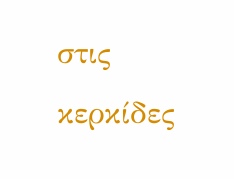στις κερκίδες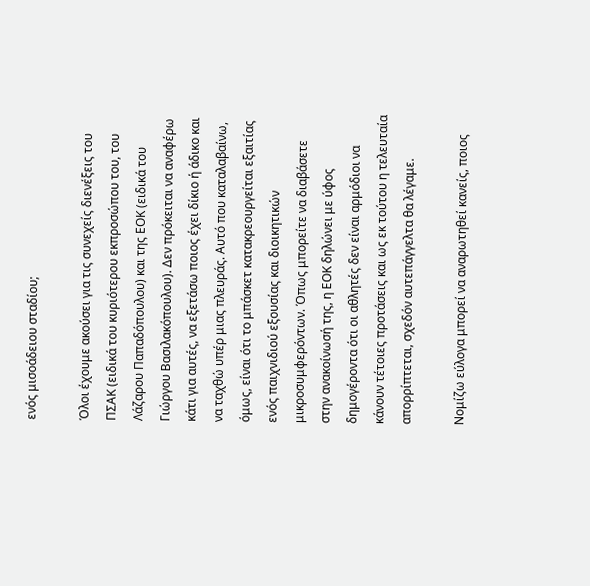ενός μισοάδειου σταδίου;

Όλοι έχουμε ακούσει για τις συνεχείς διενέξεις του ΠΣΑΚ (ειδικά του κυριότερου εκπροσώπου του, του Λάζαρου Παπαδόπουλου) και της ΕΟΚ (ειδικά του Γιώργου Βασιλακόπουλου). Δεν πρόκειται να αναφέρω κάτι για αυτές, να εξετάσω ποιος έχει δίκιο ή άδικο και να ταχθώ υπέρ μιας πλευράς. Αυτό που καταλαβαίνω, όμως, είναι ότι το μπάσκετ κατακρεουργείται εξαιτίας ενός παιχνιδιού εξουσίας και διοικητικών μικροσυμφερόντων. Όπως μπορείτε να διαβάσετε στην ανακοίνωσή της, η ΕΟΚ δηλώνει με ύφος δημογέροντα ότι οι αθλητές δεν είναι αρμόδιοι να κάνουν τέτοιες προτάσεις και ως εκ τούτου η τελευταία απορρίπτεται, σχεδόν αυτεπάγγελτα θα λέγαμε.

Νομίζω εύλογα μπορεί να αναρωτηθεί κανείς, ποιος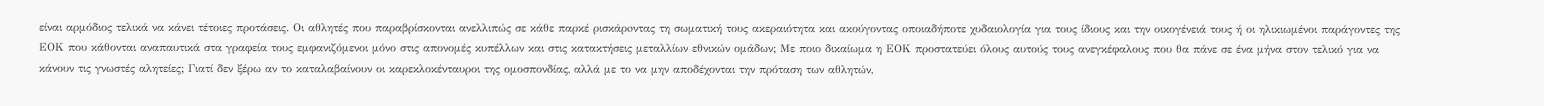είναι αρμόδιος τελικά να κάνει τέτοιες προτάσεις. Οι αθλητές που παραβρίσκονται ανελλιπώς σε κάθε παρκέ ρισκάρoντας τη σωματική τους ακεραιότητα και ακούγοντας οποιαδήποτε χυδαιολογία για τους ίδιους και την οικογένειά τους ή οι ηλικιωμένοι παράγοντες της ΕΟΚ που κάθονται αναπαυτικά στα γραφεία τους εμφανιζόμενοι μόνο στις απονομές κυπέλλων και στις κατακτήσεις μεταλλίων εθνικών ομάδων; Με ποιο δικαίωμα η ΕΟΚ προστατεύει όλους αυτούς τους ανεγκέφαλους που θα πάνε σε ένα μήνα στον τελικό για να κάνουν τις γνωστές αλητείες; Γιατί δεν ξέρω αν το καταλαβαίνουν οι καρεκλοκένταυροι της ομοσπονδίας, αλλά με το να μην αποδέχονται την πρόταση των αθλητών,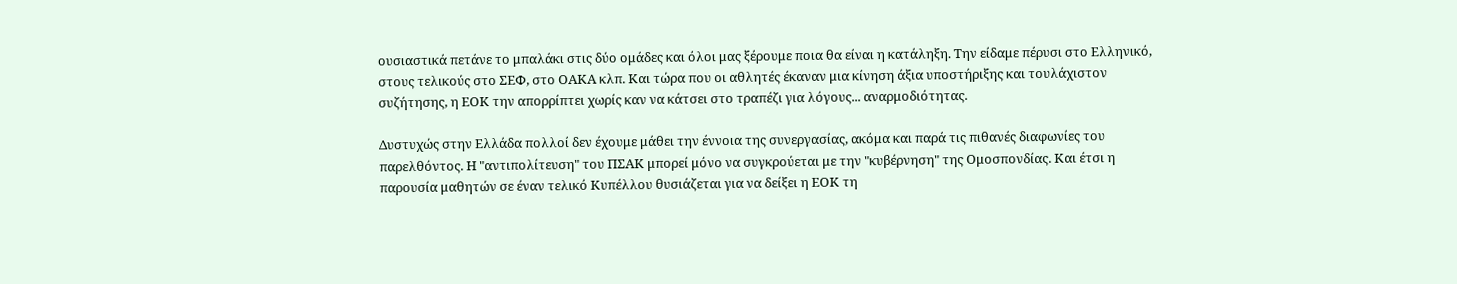ουσιαστικά πετάνε το μπαλάκι στις δύο ομάδες και όλοι μας ξέρουμε ποια θα είναι η κατάληξη. Την είδαμε πέρυσι στο Ελληνικό, στους τελικούς στο ΣΕΦ, στο ΟΑΚΑ κλπ. Και τώρα που οι αθλητές έκαναν μια κίνηση άξια υποστήριξης και τουλάχιστον συζήτησης, η ΕΟΚ την απορρίπτει χωρίς καν να κάτσει στο τραπέζι για λόγους... αναρμοδιότητας.

Δυστυχώς στην Ελλάδα πολλοί δεν έχουμε μάθει την έννοια της συνεργασίας, ακόμα και παρά τις πιθανές διαφωνίες του παρελθόντος. Η "αντιπολίτευση" του ΠΣΑΚ μπορεί μόνο να συγκρούεται με την "κυβέρνηση" της Ομοσπονδίας. Και έτσι η παρουσία μαθητών σε έναν τελικό Κυπέλλου θυσιάζεται για να δείξει η ΕΟΚ τη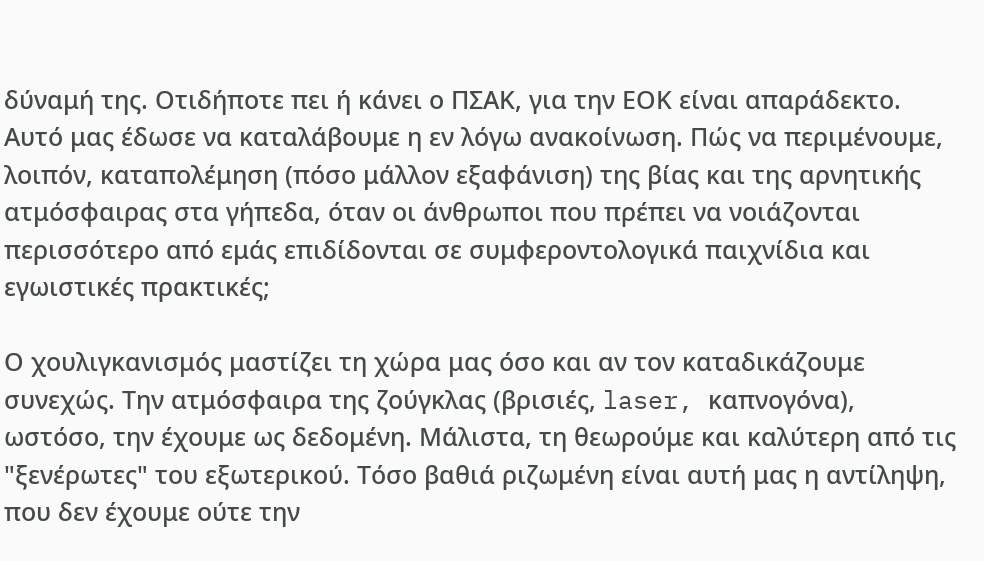δύναμή της. Οτιδήποτε πει ή κάνει ο ΠΣΑΚ, για την ΕΟΚ είναι απαράδεκτο. Αυτό μας έδωσε να καταλάβουμε η εν λόγω ανακοίνωση. Πώς να περιμένουμε, λοιπόν, καταπολέμηση (πόσο μάλλον εξαφάνιση) της βίας και της αρνητικής ατμόσφαιρας στα γήπεδα, όταν οι άνθρωποι που πρέπει να νοιάζονται περισσότερο από εμάς επιδίδονται σε συμφεροντολογικά παιχνίδια και εγωιστικές πρακτικές;

Ο χουλιγκανισμός μαστίζει τη χώρα μας όσο και αν τον καταδικάζουμε συνεχώς. Την ατμόσφαιρα της ζούγκλας (βρισιές, laser, καπνογόνα), ωστόσο, την έχουμε ως δεδομένη. Μάλιστα, τη θεωρούμε και καλύτερη από τις "ξενέρωτες" του εξωτερικού. Τόσο βαθιά ριζωμένη είναι αυτή μας η αντίληψη, που δεν έχουμε ούτε την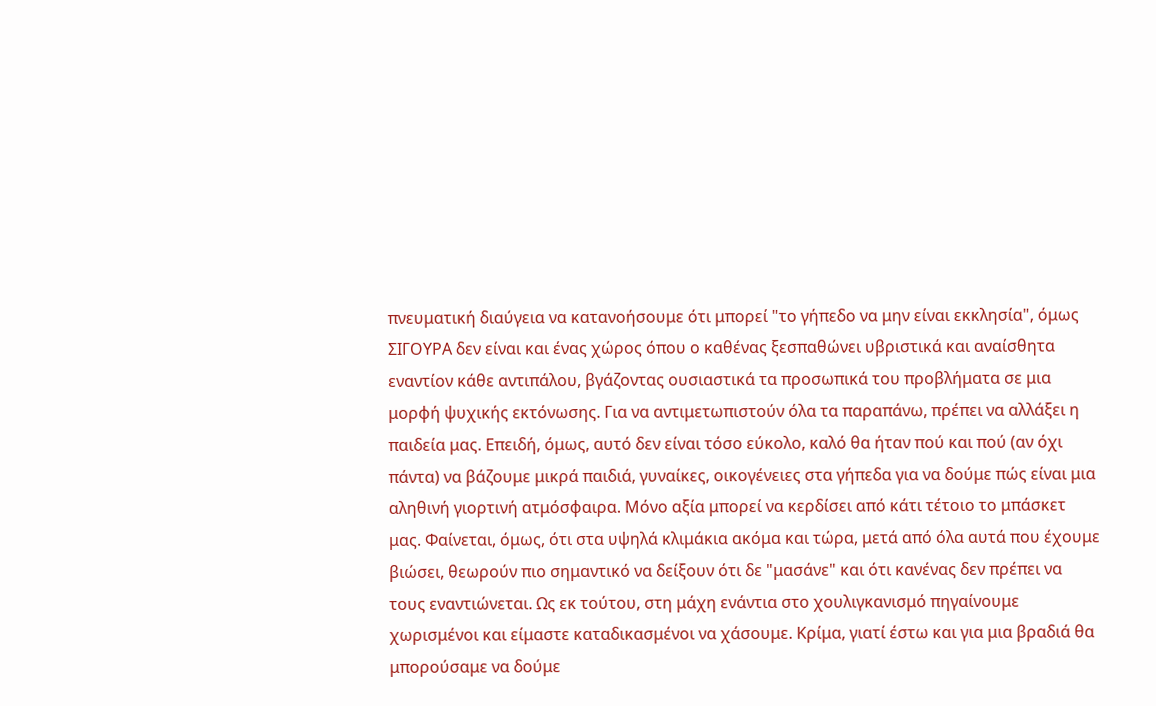πνευματική διαύγεια να κατανοήσουμε ότι μπορεί "το γήπεδο να μην είναι εκκλησία", όμως ΣΙΓΟΥΡΑ δεν είναι και ένας χώρος όπου ο καθένας ξεσπαθώνει υβριστικά και αναίσθητα εναντίον κάθε αντιπάλου, βγάζοντας ουσιαστικά τα προσωπικά του προβλήματα σε μια μορφή ψυχικής εκτόνωσης. Για να αντιμετωπιστούν όλα τα παραπάνω, πρέπει να αλλάξει η παιδεία μας. Επειδή, όμως, αυτό δεν είναι τόσο εύκολο, καλό θα ήταν πού και πού (αν όχι πάντα) να βάζουμε μικρά παιδιά, γυναίκες, οικογένειες στα γήπεδα για να δούμε πώς είναι μια αληθινή γιορτινή ατμόσφαιρα. Μόνο αξία μπορεί να κερδίσει από κάτι τέτοιο το μπάσκετ μας. Φαίνεται, όμως, ότι στα υψηλά κλιμάκια ακόμα και τώρα, μετά από όλα αυτά που έχουμε βιώσει, θεωρούν πιο σημαντικό να δείξουν ότι δε "μασάνε" και ότι κανένας δεν πρέπει να τους εναντιώνεται. Ως εκ τούτου, στη μάχη ενάντια στο χουλιγκανισμό πηγαίνουμε χωρισμένοι και είμαστε καταδικασμένοι να χάσουμε. Κρίμα, γιατί έστω και για μια βραδιά θα μπορούσαμε να δούμε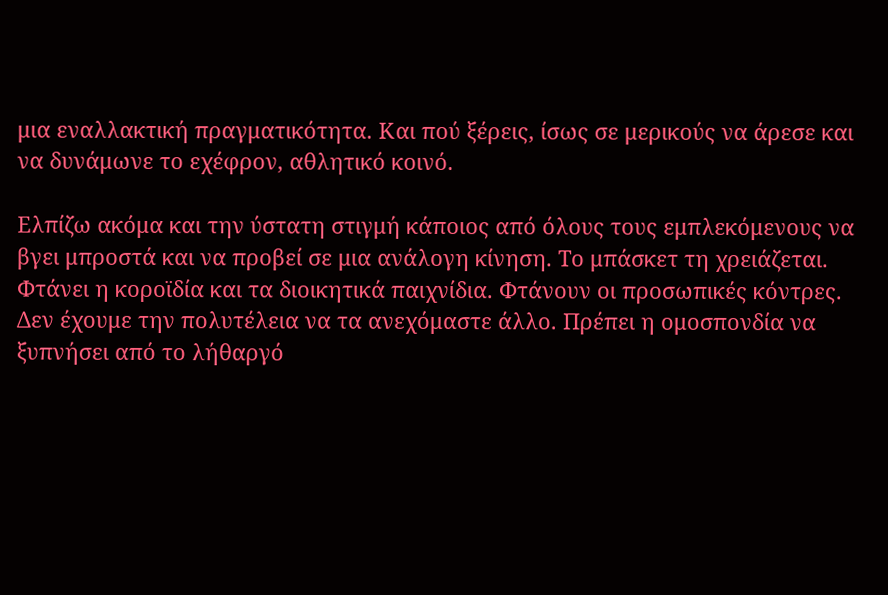μια εναλλακτική πραγματικότητα. Και πού ξέρεις, ίσως σε μερικούς να άρεσε και να δυνάμωνε το εχέφρον, αθλητικό κοινό.

Ελπίζω ακόμα και την ύστατη στιγμή κάποιος από όλους τους εμπλεκόμενους να βγει μπροστά και να προβεί σε μια ανάλογη κίνηση. Το μπάσκετ τη χρειάζεται. Φτάνει η κοροϊδία και τα διοικητικά παιχνίδια. Φτάνουν οι προσωπικές κόντρες. Δεν έχουμε την πολυτέλεια να τα ανεχόμαστε άλλο. Πρέπει η ομοσπονδία να ξυπνήσει από το λήθαργό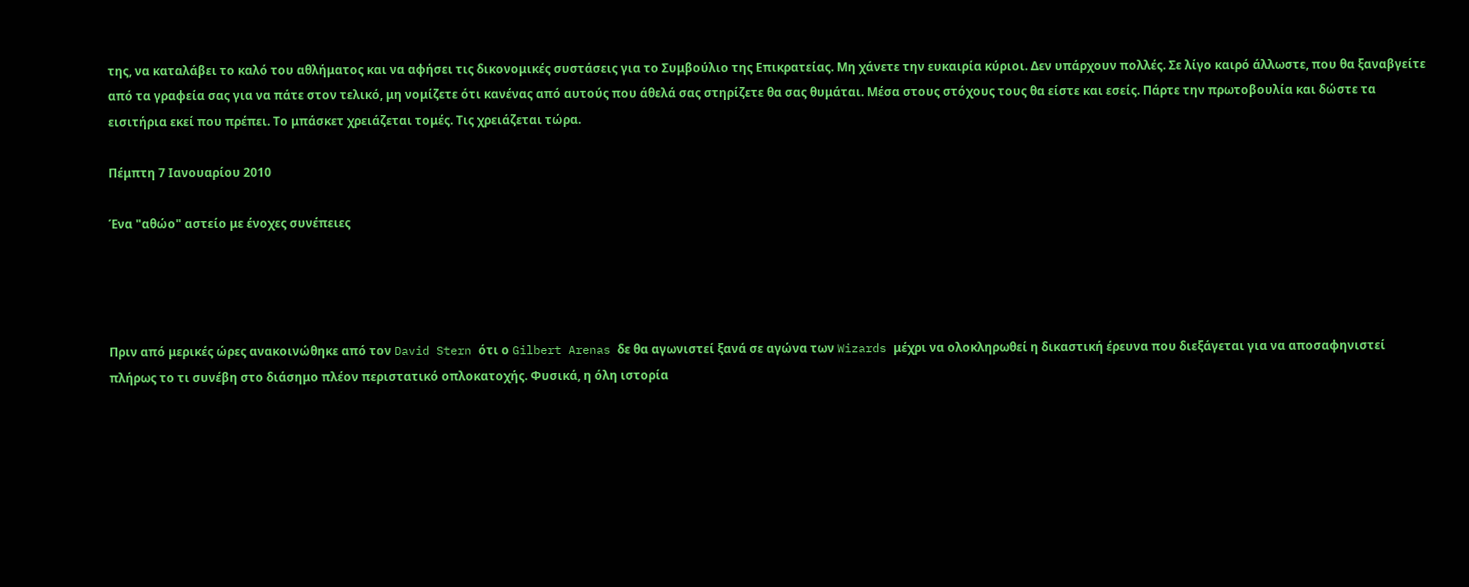της, να καταλάβει το καλό του αθλήματος και να αφήσει τις δικονομικές συστάσεις για το Συμβούλιο της Επικρατείας. Μη χάνετε την ευκαιρία κύριοι. Δεν υπάρχουν πολλές. Σε λίγο καιρό άλλωστε, που θα ξαναβγείτε από τα γραφεία σας για να πάτε στον τελικό, μη νομίζετε ότι κανένας από αυτούς που άθελά σας στηρίζετε θα σας θυμάται. Μέσα στους στόχους τους θα είστε και εσείς. Πάρτε την πρωτοβουλία και δώστε τα εισιτήρια εκεί που πρέπει. Το μπάσκετ χρειάζεται τομές. Τις χρειάζεται τώρα.

Πέμπτη 7 Ιανουαρίου 2010

Ένα "αθώο" αστείο με ένοχες συνέπειες




Πριν από μερικές ώρες ανακοινώθηκε από τον David Stern ότι ο Gilbert Arenas δε θα αγωνιστεί ξανά σε αγώνα των Wizards μέχρι να ολοκληρωθεί η δικαστική έρευνα που διεξάγεται για να αποσαφηνιστεί πλήρως το τι συνέβη στο διάσημο πλέον περιστατικό οπλοκατοχής. Φυσικά, η όλη ιστορία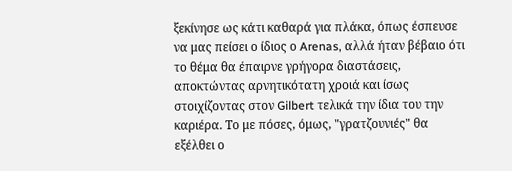ξεκίνησε ως κάτι καθαρά για πλάκα, όπως έσπευσε να μας πείσει ο ίδιος ο Arenas, αλλά ήταν βέβαιο ότι το θέμα θα έπαιρνε γρήγορα διαστάσεις, αποκτώντας αρνητικότατη χροιά και ίσως στοιχίζοντας στον Gilbert τελικά την ίδια του την καριέρα. Το με πόσες, όμως, "γρατζουνιές" θα εξέλθει ο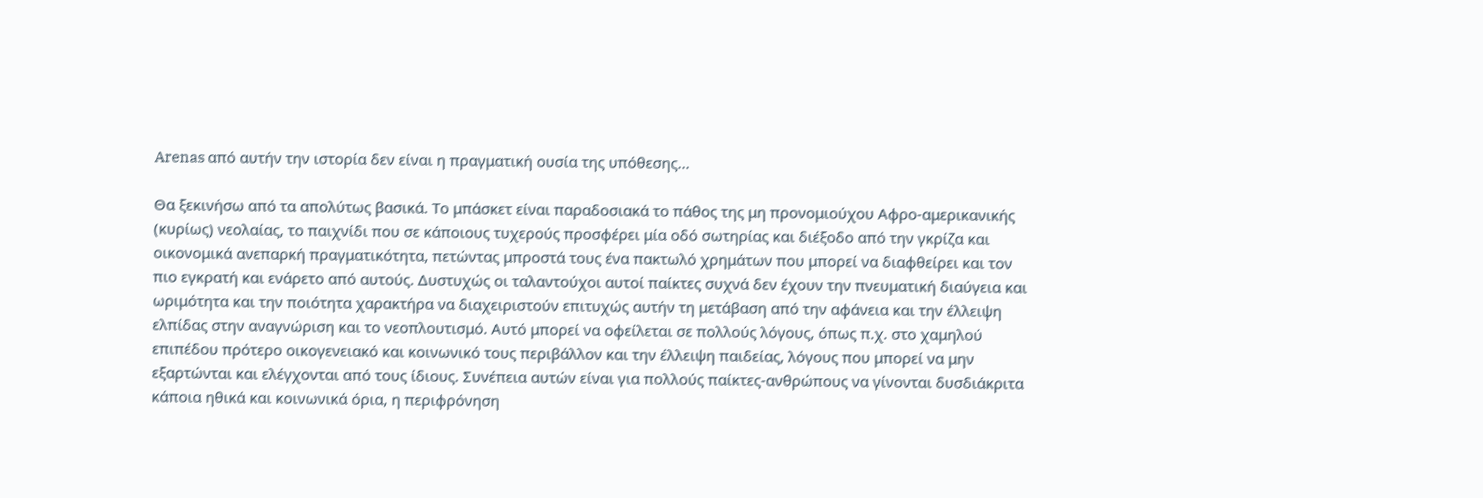Arenas από αυτήν την ιστορία δεν είναι η πραγματική ουσία της υπόθεσης...

Θα ξεκινήσω από τα απολύτως βασικά. Το μπάσκετ είναι παραδοσιακά το πάθος της μη προνομιούχου Αφρο-αμερικανικής (κυρίως) νεολαίας, το παιχνίδι που σε κάποιους τυχερούς προσφέρει μία οδό σωτηρίας και διέξοδο από την γκρίζα και οικονομικά ανεπαρκή πραγματικότητα, πετώντας μπροστά τους ένα πακτωλό χρημάτων που μπορεί να διαφθείρει και τον πιο εγκρατή και ενάρετο από αυτούς. Δυστυχώς οι ταλαντούχοι αυτοί παίκτες συχνά δεν έχουν την πνευματική διαύγεια και ωριμότητα και την ποιότητα χαρακτήρα να διαχειριστούν επιτυχώς αυτήν τη μετάβαση από την αφάνεια και την έλλειψη ελπίδας στην αναγνώριση και το νεοπλουτισμό. Αυτό μπορεί να οφείλεται σε πολλούς λόγους, όπως π.χ. στο χαμηλού επιπέδου πρότερο οικογενειακό και κοινωνικό τους περιβάλλον και την έλλειψη παιδείας, λόγους που μπορεί να μην εξαρτώνται και ελέγχονται από τους ίδιους. Συνέπεια αυτών είναι για πολλούς παίκτες-ανθρώπους να γίνονται δυσδιάκριτα κάποια ηθικά και κοινωνικά όρια, η περιφρόνηση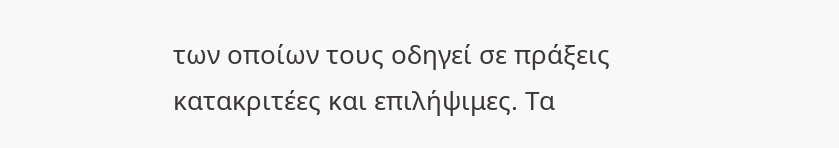των οποίων τους οδηγεί σε πράξεις κατακριτέες και επιλήψιμες. Τα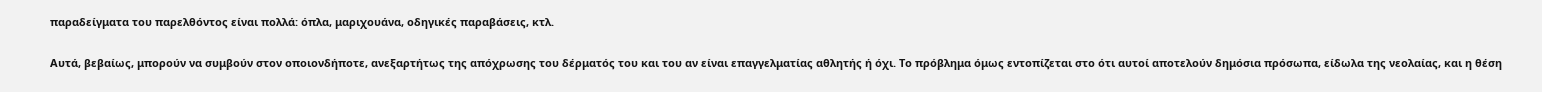παραδείγματα του παρελθόντος είναι πολλά: όπλα, μαριχουάνα, οδηγικές παραβάσεις, κτλ.

Αυτά, βεβαίως, μπορούν να συμβούν στον οποιονδήποτε, ανεξαρτήτως της απόχρωσης του δέρματός του και του αν είναι επαγγελματίας αθλητής ή όχι. Το πρόβλημα όμως εντοπίζεται στο ότι αυτοί αποτελούν δημόσια πρόσωπα, είδωλα της νεολαίας, και η θέση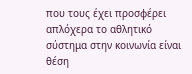που τους έχει προσφέρει απλόχερα το αθλητικό σύστημα στην κοινωνία είναι θέση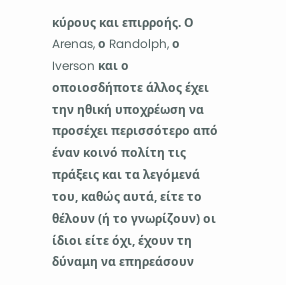κύρους και επιρροής. Ο Arenas, ο Randolph, ο Iverson και ο οποιοσδήποτε άλλος έχει την ηθική υποχρέωση να προσέχει περισσότερο από έναν κοινό πολίτη τις πράξεις και τα λεγόμενά του, καθώς αυτά, είτε το θέλουν (ή το γνωρίζουν) οι ίδιοι είτε όχι, έχουν τη δύναμη να επηρεάσουν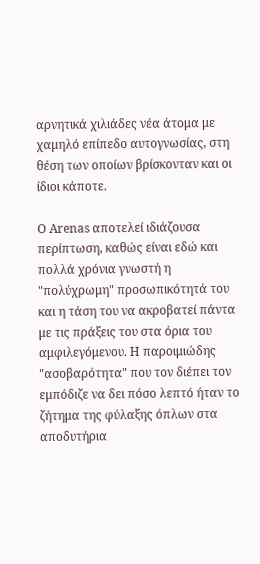αρνητικά χιλιάδες νέα άτομα με χαμηλό επίπεδο αυτογνωσίας, στη θέση των οποίων βρίσκονταν και οι ίδιοι κάποτε.

Ο Arenas αποτελεί ιδιάζουσα περίπτωση, καθώς είναι εδώ και πολλά χρόνια γνωστή η "πολύχρωμη" προσωπικότητά του και η τάση του να ακροβατεί πάντα με τις πράξεις του στα όρια του αμφιλεγόμενου. Η παροιμιώδης "ασοβαρότητα" που τον διέπει τον εμπόδιζε να δει πόσο λεπτό ήταν το ζήτημα της φύλαξης όπλων στα αποδυτήρια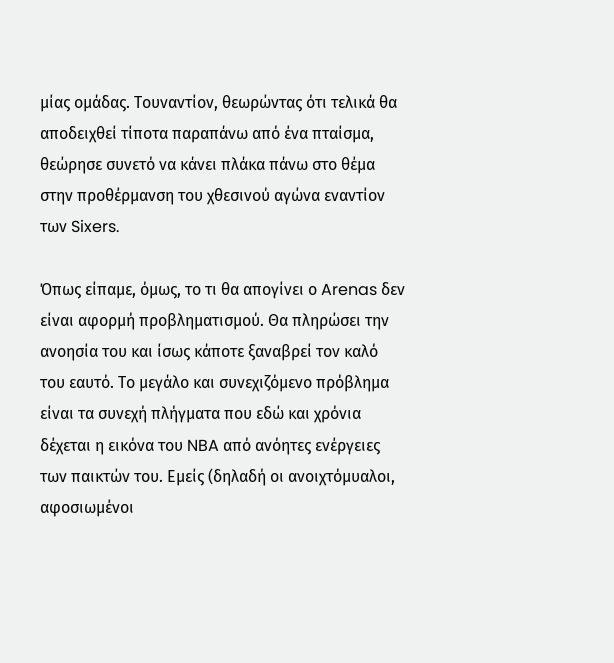μίας ομάδας. Τουναντίον, θεωρώντας ότι τελικά θα αποδειχθεί τίποτα παραπάνω από ένα πταίσμα, θεώρησε συνετό να κάνει πλάκα πάνω στο θέμα στην προθέρμανση του χθεσινού αγώνα εναντίον των Sixers.

Όπως είπαμε, όμως, το τι θα απογίνει ο Arenas δεν είναι αφορμή προβληματισμού. Θα πληρώσει την ανοησία του και ίσως κάποτε ξαναβρεί τον καλό του εαυτό. Το μεγάλο και συνεχιζόμενο πρόβλημα είναι τα συνεχή πλήγματα που εδώ και χρόνια δέχεται η εικόνα του NBA από ανόητες ενέργειες των παικτών του. Εμείς (δηλαδή οι ανοιχτόμυαλοι, αφοσιωμένοι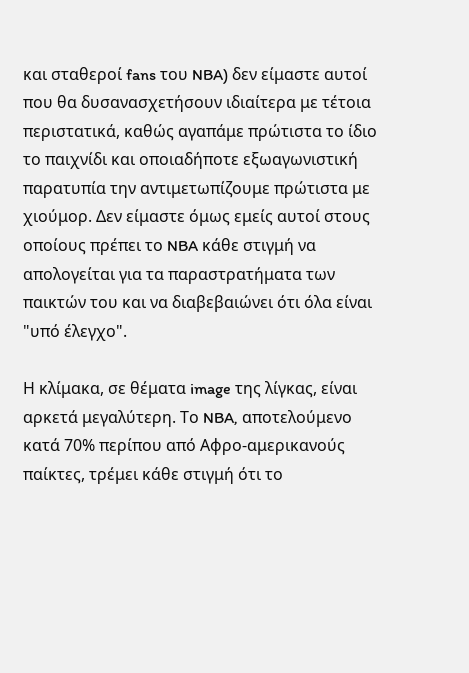και σταθεροί fans του NBA) δεν είμαστε αυτοί που θα δυσανασχετήσουν ιδιαίτερα με τέτοια περιστατικά, καθώς αγαπάμε πρώτιστα το ίδιο το παιχνίδι και οποιαδήποτε εξωαγωνιστική παρατυπία την αντιμετωπίζουμε πρώτιστα με χιούμορ. Δεν είμαστε όμως εμείς αυτοί στους οποίους πρέπει το NBA κάθε στιγμή να απολογείται για τα παραστρατήματα των παικτών του και να διαβεβαιώνει ότι όλα είναι "υπό έλεγχο".

Η κλίμακα, σε θέματα image της λίγκας, είναι αρκετά μεγαλύτερη. Το NBA, αποτελούμενο κατά 70% περίπου από Αφρο-αμερικανούς παίκτες, τρέμει κάθε στιγμή ότι το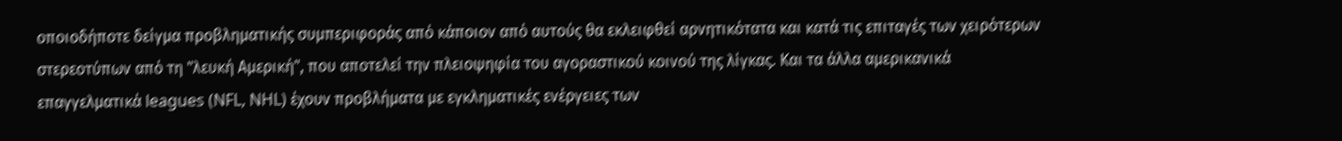οποιοδήποτε δείγμα προβληματικής συμπεριφοράς από κάποιον από αυτούς θα εκλειφθεί αρνητικότατα και κατά τις επιταγές των χειρότερων στερεοτύπων από τη "λευκή Αμερική", που αποτελεί την πλειοψηφία του αγοραστικού κοινού της λίγκας. Και τα άλλα αμερικανικά επαγγελματικά leagues (NFL, NHL) έχουν προβλήματα με εγκληματικές ενέργειες των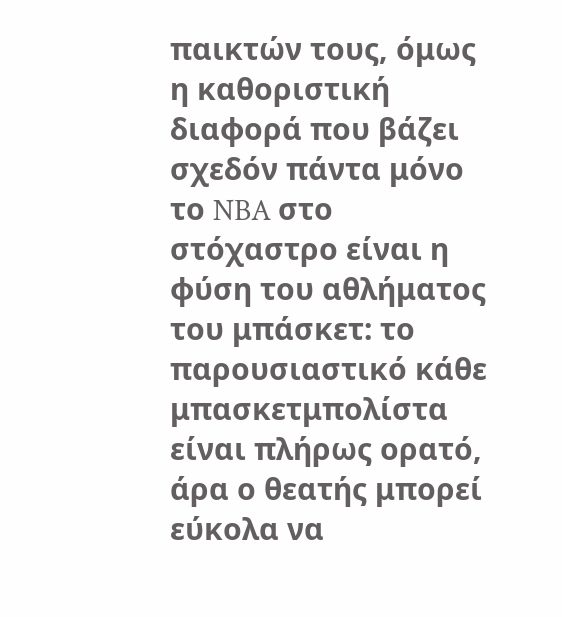παικτών τους, όμως η καθοριστική διαφορά που βάζει σχεδόν πάντα μόνο το NBA στο στόχαστρο είναι η φύση του αθλήματος του μπάσκετ: το παρουσιαστικό κάθε μπασκετμπολίστα είναι πλήρως ορατό, άρα ο θεατής μπορεί εύκολα να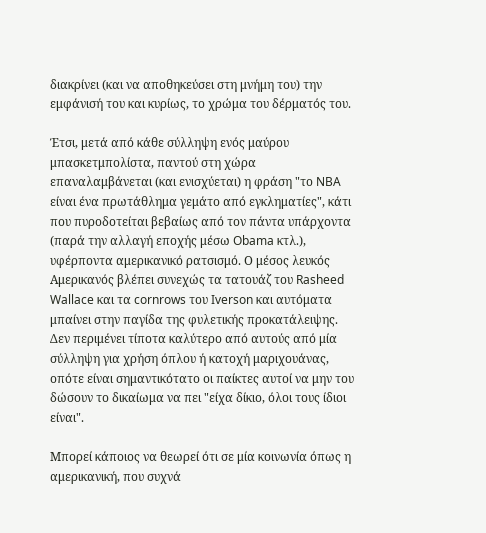διακρίνει (και να αποθηκεύσει στη μνήμη του) την εμφάνισή του και κυρίως, το χρώμα του δέρματός του.

Έτσι, μετά από κάθε σύλληψη ενός μαύρου μπασκετμπολίστα, παντού στη χώρα επαναλαμβάνεται (και ενισχύεται) η φράση "το NBA είναι ένα πρωτάθλημα γεμάτο από εγκληματίες", κάτι που πυροδοτείται βεβαίως από τον πάντα υπάρχοντα (παρά την αλλαγή εποχής μέσω Obama κτλ.), υφέρποντα αμερικανικό ρατσισμό. Ο μέσος λευκός Αμερικανός βλέπει συνεχώς τα τατουάζ του Rasheed Wallace και τα cornrows του Iverson και αυτόματα μπαίνει στην παγίδα της φυλετικής προκατάλειψης. Δεν περιμένει τίποτα καλύτερο από αυτούς από μία σύλληψη για χρήση όπλου ή κατοχή μαριχουάνας, οπότε είναι σημαντικότατο οι παίκτες αυτοί να μην του δώσουν το δικαίωμα να πει "είχα δίκιο, όλοι τους ίδιοι είναι".

Μπορεί κάποιος να θεωρεί ότι σε μία κοινωνία όπως η αμερικανική, που συχνά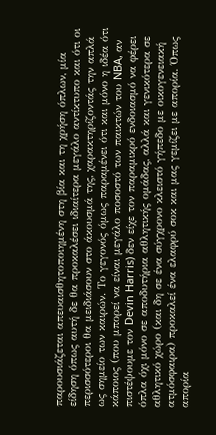παρουσιάζεται απευαισθητοποιημένη στη βία και τη χρήση όπλων, μία είδηση όπως αυτή δε θα προκαλέσει ιδιαίτερα μεγάλο αντίκτυπο και ότι οι περισσότεροι θα μειδιάσουν στο άκουσμά της, χαρακτηρίζοντάς την απλά ως σημείο των καιρών. Το γεγονός όμως παραμένει ότι και μόνο η ιδέα ότι κάποιος (που μπορεί να είναι μεγάλο ποσοστό των παικτών του NBA, αν πιστέψουμε τον Devin Harris) δεν είχε τον παραμικρό ενδοιασμό να φέρει όπλα όχι μόνο σε αποδυτήρια αθλητικής ομάδας, αλλά και γενικότερα σε αθλητικό χώρο (και δη σε ένα σύγχρονο κλειστό γήπεδο με οικογενειακή ατμόσφαιρα) προκαλεί ένα ελαφρύ σοκ και μας γεμίζει με απορία. Όπως απορία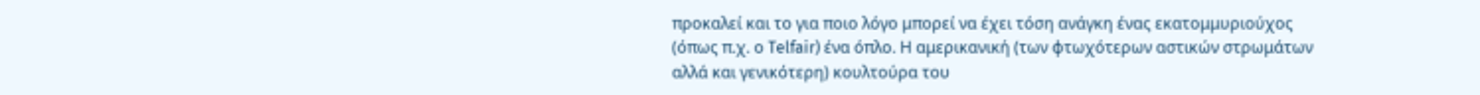προκαλεί και το για ποιο λόγο μπορεί να έχει τόση ανάγκη ένας εκατομμυριούχος (όπως π.χ. ο Telfair) ένα όπλο. Η αμερικανική (των φτωχότερων αστικών στρωμάτων αλλά και γενικότερη) κουλτούρα του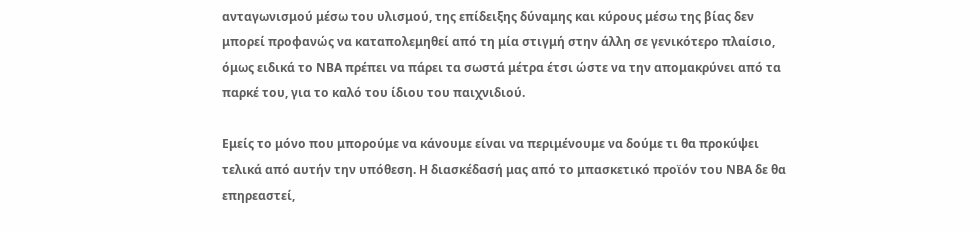ανταγωνισμού μέσω του υλισμού, της επίδειξης δύναμης και κύρους μέσω της βίας δεν μπορεί προφανώς να καταπολεμηθεί από τη μία στιγμή στην άλλη σε γενικότερο πλαίσιο, όμως ειδικά το NBA πρέπει να πάρει τα σωστά μέτρα έτσι ώστε να την απομακρύνει από τα παρκέ του, για το καλό του ίδιου του παιχνιδιού.

Εμείς το μόνο που μπορούμε να κάνουμε είναι να περιμένουμε να δούμε τι θα προκύψει τελικά από αυτήν την υπόθεση. Η διασκέδασή μας από το μπασκετικό προϊόν του NBA δε θα επηρεαστεί,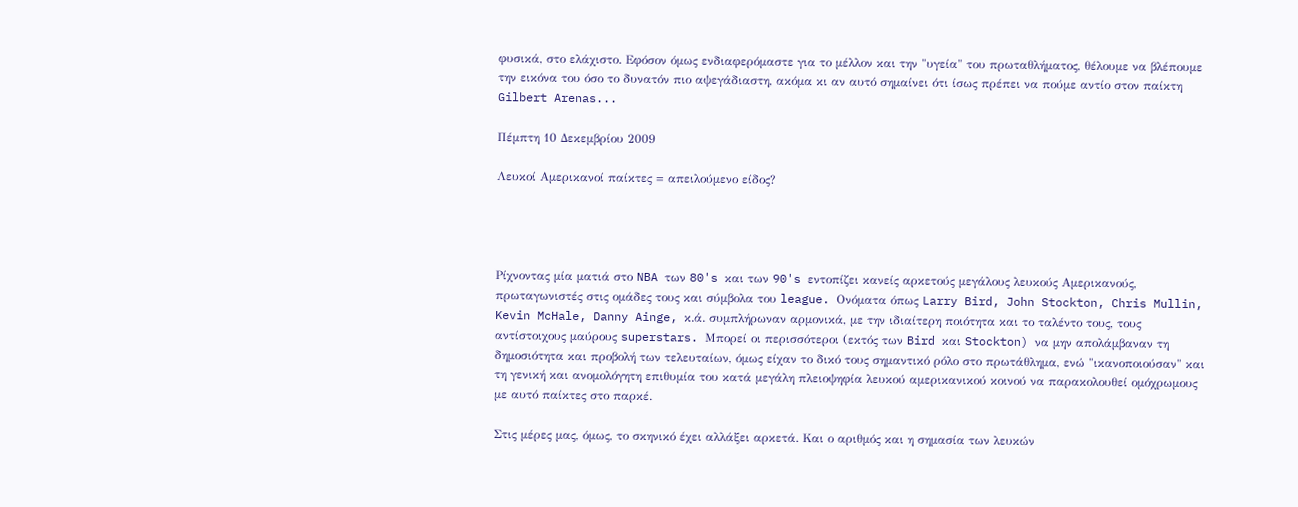φυσικά, στο ελάχιστο. Εφόσον όμως ενδιαφερόμαστε για το μέλλον και την "υγεία" του πρωταθλήματος, θέλουμε να βλέπουμε την εικόνα του όσο το δυνατόν πιο αψεγάδιαστη, ακόμα κι αν αυτό σημαίνει ότι ίσως πρέπει να πούμε αντίο στον παίκτη Gilbert Arenas...

Πέμπτη 10 Δεκεμβρίου 2009

Λευκοί Αμερικανοί παίκτες = απειλούμενο είδος?




Ρίχνοντας μία ματιά στο NBA των 80's και των 90's εντοπίζει κανείς αρκετούς μεγάλους λευκούς Αμερικανούς, πρωταγωνιστές στις ομάδες τους και σύμβολα του league. Ονόματα όπως Larry Bird, John Stockton, Chris Mullin, Kevin McHale, Danny Ainge, κ.ά. συμπλήρωναν αρμονικά, με την ιδιαίτερη ποιότητα και το ταλέντο τους, τους αντίστοιχους μαύρους superstars. Μπορεί οι περισσότεροι (εκτός των Bird και Stockton) να μην απολάμβαναν τη δημοσιότητα και προβολή των τελευταίων, όμως είχαν το δικό τους σημαντικό ρόλο στο πρωτάθλημα, ενώ "ικανοποιούσαν" και τη γενική και ανομολόγητη επιθυμία του κατά μεγάλη πλειοψηφία λευκού αμερικανικού κοινού να παρακολουθεί ομόχρωμους με αυτό παίκτες στο παρκέ.

Στις μέρες μας, όμως, το σκηνικό έχει αλλάξει αρκετά. Και ο αριθμός και η σημασία των λευκών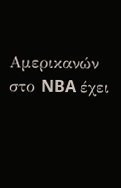Αμερικανών στο NBA έχει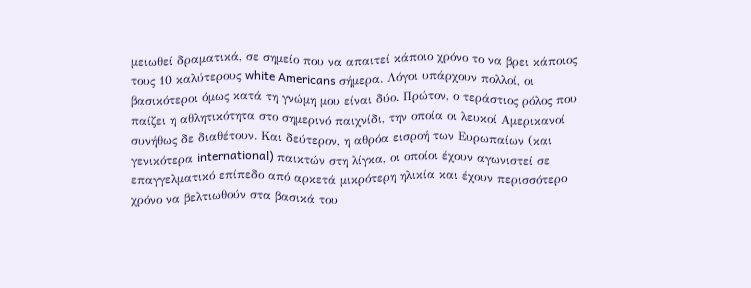μειωθεί δραματικά, σε σημείο που να απαιτεί κάποιο χρόνο το να βρει κάποιος τους 10 καλύτερους white Americans σήμερα. Λόγοι υπάρχουν πολλοί, οι βασικότεροι όμως κατά τη γνώμη μου είναι δύο. Πρώτον, ο τεράστιος ρόλος που παίζει η αθλητικότητα στο σημερινό παιχνίδι, την οποία οι λευκοί Αμερικανοί συνήθως δε διαθέτουν. Και δεύτερον, η αθρόα εισροή των Ευρωπαίων (και γενικότερα international) παικτών στη λίγκα, οι οποίοι έχουν αγωνιστεί σε επαγγελματικό επίπεδο από αρκετά μικρότερη ηλικία και έχουν περισσότερο χρόνο να βελτιωθούν στα βασικά του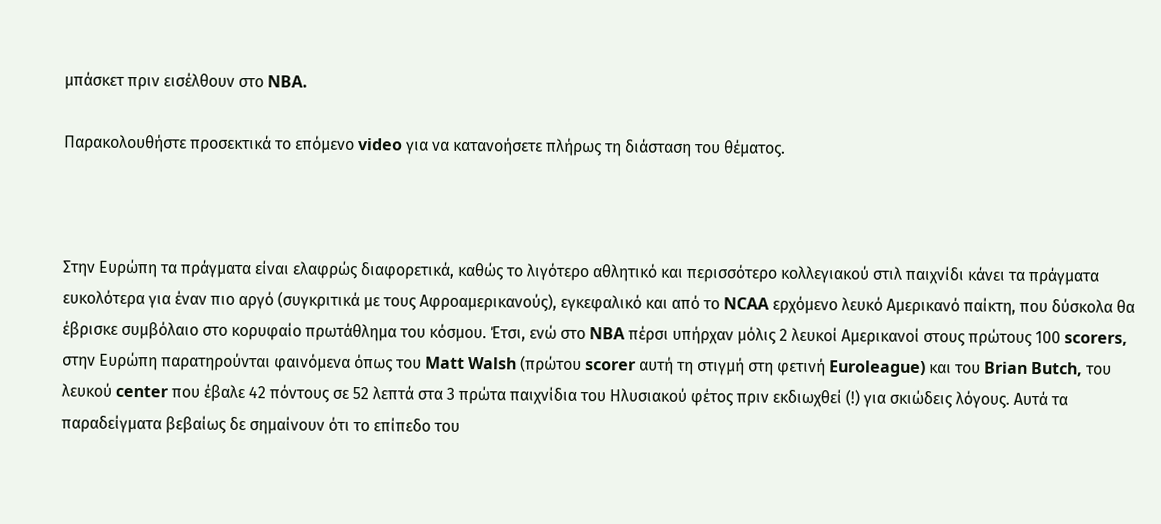μπάσκετ πριν εισέλθουν στο NBA.

Παρακολουθήστε προσεκτικά το επόμενο video για να κατανοήσετε πλήρως τη διάσταση του θέματος.



Στην Ευρώπη τα πράγματα είναι ελαφρώς διαφορετικά, καθώς το λιγότερο αθλητικό και περισσότερο κολλεγιακού στιλ παιχνίδι κάνει τα πράγματα ευκολότερα για έναν πιο αργό (συγκριτικά με τους Αφροαμερικανούς), εγκεφαλικό και από το NCAA ερχόμενο λευκό Αμερικανό παίκτη, που δύσκολα θα έβρισκε συμβόλαιο στο κορυφαίο πρωτάθλημα του κόσμου. Έτσι, ενώ στο NBA πέρσι υπήρχαν μόλις 2 λευκοί Αμερικανοί στους πρώτους 100 scorers, στην Ευρώπη παρατηρούνται φαινόμενα όπως του Matt Walsh (πρώτου scorer αυτή τη στιγμή στη φετινή Euroleague) και του Brian Butch, του λευκού center που έβαλε 42 πόντους σε 52 λεπτά στα 3 πρώτα παιχνίδια του Ηλυσιακού φέτος πριν εκδιωχθεί (!) για σκιώδεις λόγους. Αυτά τα παραδείγματα βεβαίως δε σημαίνουν ότι το επίπεδο του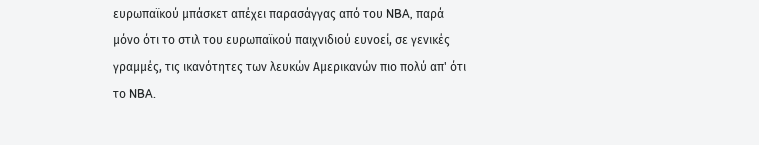ευρωπαϊκού μπάσκετ απέχει παρασάγγας από του NBA, παρά μόνο ότι το στιλ του ευρωπαϊκού παιχνιδιού ευνοεί, σε γενικές γραμμές, τις ικανότητες των λευκών Αμερικανών πιο πολύ απ' ότι το NBA.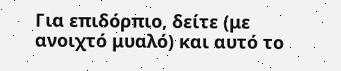Για επιδόρπιο, δείτε (με ανοιχτό μυαλό) και αυτό το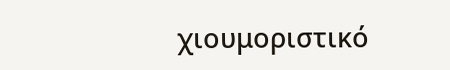χιουμοριστικό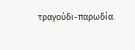τραγούδι-παρωδία.